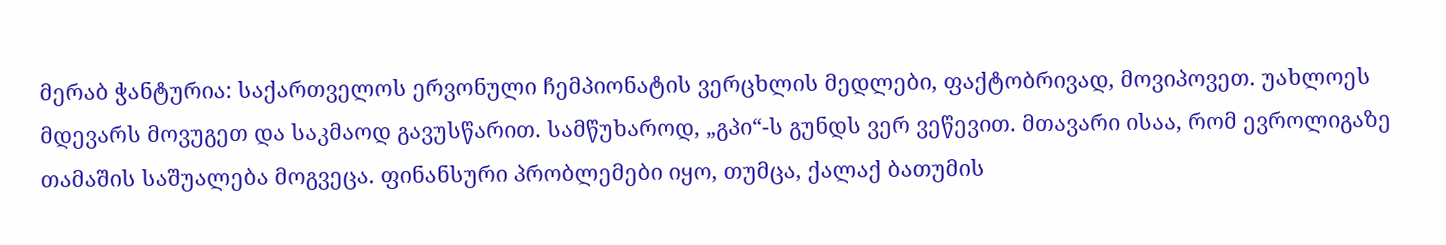მერაბ ჭანტურია: საქართველოს ერვონული ჩემპიონატის ვერცხლის მედლები, ფაქტობრივად, მოვიპოვეთ. უახლოეს მდევარს მოვუგეთ და საკმაოდ გავუსწარით. სამწუხაროდ, „გპი“-ს გუნდს ვერ ვეწევით. მთავარი ისაა, რომ ევროლიგაზე თამაშის საშუალება მოგვეცა. ფინანსური პრობლემები იყო, თუმცა, ქალაქ ბათუმის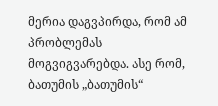მერია დაგვპირდა, რომ ამ პრობლემას მოგვიგვარებდა. ასე რომ, ბათუმის „ბათუმის“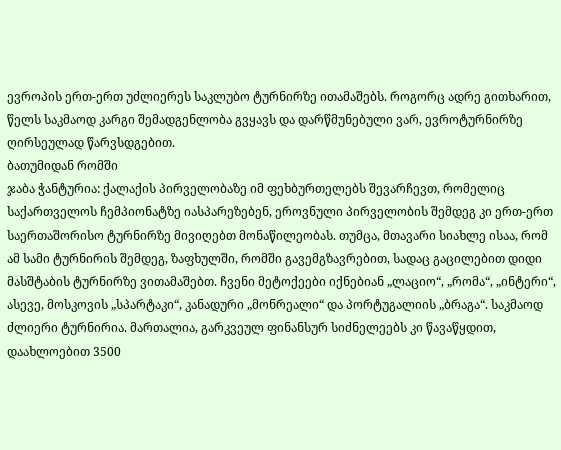ევროპის ერთ-ერთ უძლიერეს საკლუბო ტურნირზე ითამაშებს. როგორც ადრე გითხარით, წელს საკმაოდ კარგი შემადგენლობა გვყავს და დარწმუნებული ვარ, ევროტურნირზე ღირსეულად წარვსდგებით.
ბათუმიდან რომში
ჯაბა ჭანტურია: ქალაქის პირველობაზე იმ ფეხბურთელებს შევარჩევთ, რომელიც საქართველოს ჩემპიონატზე იასპარეზებენ, ეროვნული პირველობის შემდეგ კი ერთ-ერთ საერთაშორისო ტურნირზე მივიღებთ მონაწილეობას. თუმცა, მთავარი სიახლე ისაა, რომ ამ სამი ტურნირის შემდეგ, ზაფხულში, რომში გავემგზავრებით, სადაც გაცილებით დიდი მასშტაბის ტურნირზე ვითამაშებთ. ჩვენი მეტოქეები იქნებიან „ლაციო“, „რომა“, „ინტერი“, ასევე, მოსკოვის „სპარტაკი“, კანადური „მონრეალი“ და პორტუგალიის „ბრაგა“. საკმაოდ ძლიერი ტურნირია. მართალია, გარკვეულ ფინანსურ სიძნელეებს კი წავაწყდით, დაახლოებით 3500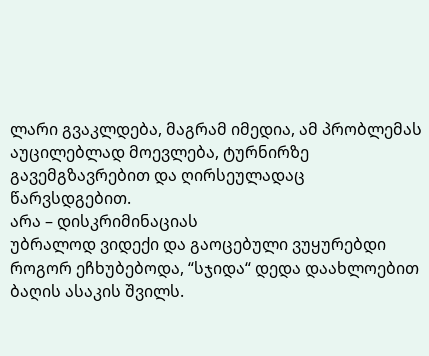ლარი გვაკლდება, მაგრამ იმედია, ამ პრობლემას აუცილებლად მოევლება, ტურნირზე გავემგზავრებით და ღირსეულადაც წარვსდგებით.
არა – დისკრიმინაციას
უბრალოდ ვიდექი და გაოცებული ვუყურებდი როგორ ეჩხუბებოდა, “სჯიდა“ დედა დაახლოებით ბაღის ასაკის შვილს.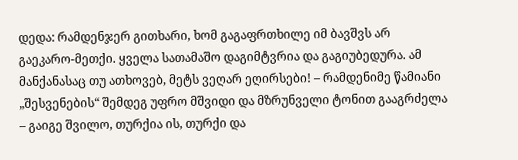დედა: რამდენჯერ გითხარი, ხომ გაგაფრთხილე იმ ბავშვს არ გაეკარო-მეთქი. ყველა სათამაშო დაგიმტვრია და გაგიუბედურა. ამ მანქანასაც თუ ათხოვებ, მეტს ვეღარ ეღირსები! – რამდენიმე წამიანი „შესვენების“ შემდეგ უფრო მშვიდი და მზრუნველი ტონით გააგრძელა – გაიგე შვილო, თურქია ის, თურქი და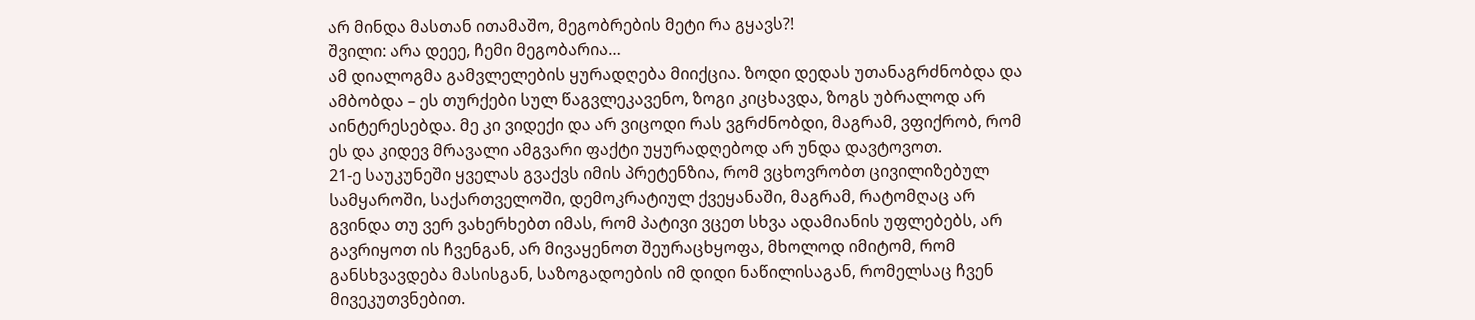არ მინდა მასთან ითამაშო, მეგობრების მეტი რა გყავს?!
შვილი: არა დეეე, ჩემი მეგობარია…
ამ დიალოგმა გამვლელების ყურადღება მიიქცია. ზოდი დედას უთანაგრძნობდა და ამბობდა – ეს თურქები სულ წაგვლეკავენო, ზოგი კიცხავდა, ზოგს უბრალოდ არ აინტერესებდა. მე კი ვიდექი და არ ვიცოდი რას ვგრძნობდი, მაგრამ, ვფიქრობ, რომ ეს და კიდევ მრავალი ამგვარი ფაქტი უყურადღებოდ არ უნდა დავტოვოთ.
21-ე საუკუნეში ყველას გვაქვს იმის პრეტენზია, რომ ვცხოვრობთ ცივილიზებულ სამყაროში, საქართველოში, დემოკრატიულ ქვეყანაში, მაგრამ, რატომღაც არ გვინდა თუ ვერ ვახერხებთ იმას, რომ პატივი ვცეთ სხვა ადამიანის უფლებებს, არ გავრიყოთ ის ჩვენგან, არ მივაყენოთ შეურაცხყოფა, მხოლოდ იმიტომ, რომ განსხვავდება მასისგან, საზოგადოების იმ დიდი ნაწილისაგან, რომელსაც ჩვენ მივეკუთვნებით.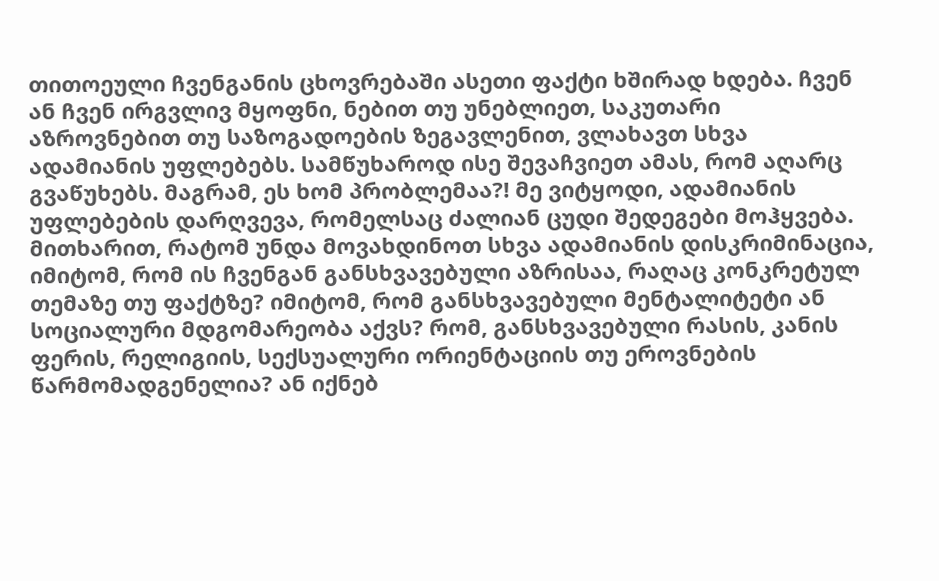თითოეული ჩვენგანის ცხოვრებაში ასეთი ფაქტი ხშირად ხდება. ჩვენ ან ჩვენ ირგვლივ მყოფნი, ნებით თუ უნებლიეთ, საკუთარი აზროვნებით თუ საზოგადოების ზეგავლენით, ვლახავთ სხვა ადამიანის უფლებებს. სამწუხაროდ ისე შევაჩვიეთ ამას, რომ აღარც გვაწუხებს. მაგრამ, ეს ხომ პრობლემაა?! მე ვიტყოდი, ადამიანის უფლებების დარღვევა, რომელსაც ძალიან ცუდი შედეგები მოჰყვება.
მითხარით, რატომ უნდა მოვახდინოთ სხვა ადამიანის დისკრიმინაცია, იმიტომ, რომ ის ჩვენგან განსხვავებული აზრისაა, რაღაც კონკრეტულ თემაზე თუ ფაქტზე? იმიტომ, რომ განსხვავებული მენტალიტეტი ან სოციალური მდგომარეობა აქვს? რომ, განსხვავებული რასის, კანის ფერის, რელიგიის, სექსუალური ორიენტაციის თუ ეროვნების წარმომადგენელია? ან იქნებ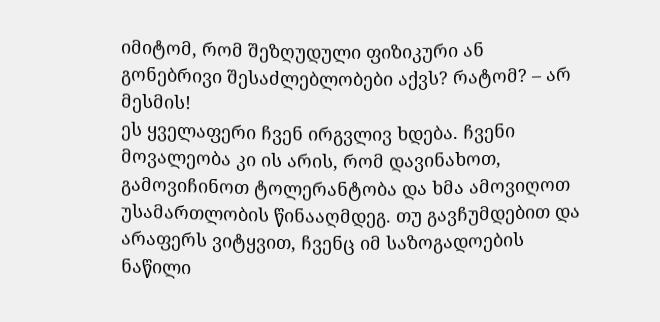იმიტომ, რომ შეზღუდული ფიზიკური ან გონებრივი შესაძლებლობები აქვს? რატომ? – არ მესმის!
ეს ყველაფერი ჩვენ ირგვლივ ხდება. ჩვენი მოვალეობა კი ის არის, რომ დავინახოთ, გამოვიჩინოთ ტოლერანტობა და ხმა ამოვიღოთ უსამართლობის წინააღმდეგ. თუ გავჩუმდებით და არაფერს ვიტყვით, ჩვენც იმ საზოგადოების ნაწილი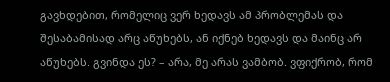გავხდებით, რომელიც ვერ ხედავს ამ პრობლემას და შესაბამისად არც აწუხებს, ან იქნებ ხედავს და მაინც არ აწუხებს. გვინდა ეს? – არა, მე არას ვამბობ. ვფიქრობ, რომ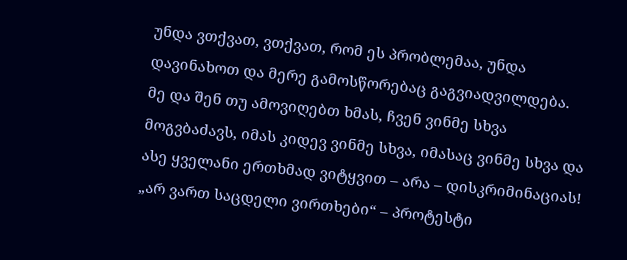უნდა ვთქვათ, ვთქვათ, რომ ეს პრობლემაა, უნდა დავინახოთ და მერე გამოსწორებაც გაგვიადვილდება.
მე და შენ თუ ამოვიღებთ ხმას, ჩვენ ვინმე სხვა მოგვბაძავს, იმას კიდევ ვინმე სხვა, იმასაც ვინმე სხვა და ასე ყველანი ერთხმად ვიტყვით – არა – დისკრიმინაციას!
„არ ვართ საცდელი ვირთხები“ – პროტესტი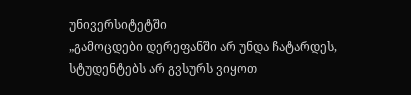უნივერსიტეტში
„გამოცდები დერეფანში არ უნდა ჩატარდეს, სტუდენტებს არ გვსურს ვიყოთ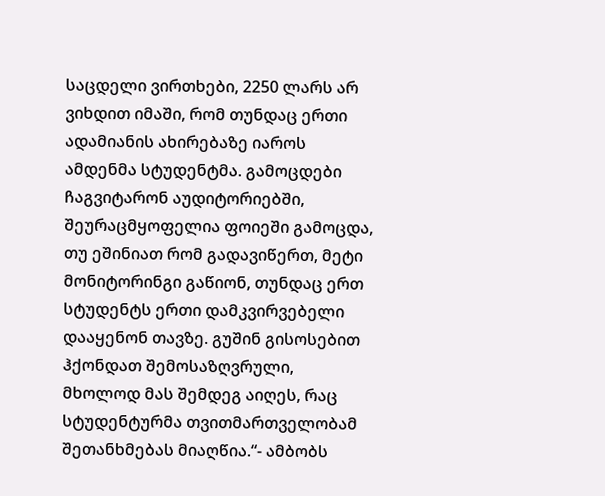საცდელი ვირთხები, 2250 ლარს არ ვიხდით იმაში, რომ თუნდაც ერთი ადამიანის ახირებაზე იაროს ამდენმა სტუდენტმა. გამოცდები ჩაგვიტარონ აუდიტორიებში, შეურაცმყოფელია ფოიეში გამოცდა, თუ ეშინიათ რომ გადავიწერთ, მეტი მონიტორინგი გაწიონ, თუნდაც ერთ სტუდენტს ერთი დამკვირვებელი დააყენონ თავზე. გუშინ გისოსებით ჰქონდათ შემოსაზღვრული, მხოლოდ მას შემდეგ აიღეს, რაც სტუდენტურმა თვითმართველობამ შეთანხმებას მიაღწია.“- ამბობს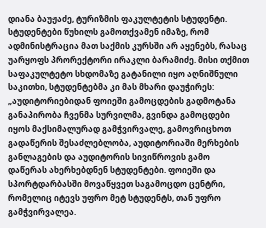დიანა ბაუჟაძე, ტურიზმის ფაკულტეტის სტუდენტი.
სტუდენტები წუხილს გამოთქვამენ იმაზე, რომ ადმინისტრაცია მათ საქმის კურსში არ აყენებს, რასაც უარყოფს პრორექტორი ირაკლი ბარამიძე. მისი თქმით საფაკულტეტო სხდომაზე გატანილი იყო აღნიშნული საკითხი, სტუდენტებმა კი მას მხარი დაუჭირეს: „აუდიტორიებიდან ფოიეში გამოცდების გადმოტანა განაპირობა ჩვენმა სურვილმა, გვინდა გამოცდები იყოს მაქსიმალურად გამჭვირვალე, გამოვრიცხოთ გადაწერის შესაძლებლობა, აუდიტორიაში მერხების განლაგების და აუდიტორის სივიწროვის გამო დაწერას ახერხებდნენ სტუდენტები. ფოიეში და სპორტდარბასში მოვაწყვეთ საგამოცდო ცენტრი, რომელიც იტევს უფრო მეტ სტუდენტს, თან უფრო გამჭვირვალეა.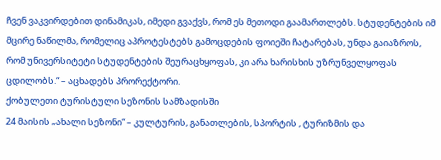ჩვენ ვაკვირდებით დინამიკას, იმედი გვაქვს, რომ ეს მეთოდი გაამართლებს. სტუდენტების იმ მცირე ნაწილმა, რომელიც აპროტესტებს გამოცდების ფოიეში ჩატარებას, უნდა გაიაზროს, რომ უნივერსიტეტი სტუდენტების შეურაცხყოფას, კი არა ხარისხის უზრუნველყოფას ცდილობს.“ – აცხადებს პრორექტორი.
ქობულეთი ტურისტული სეზონის სამზადისში
24 მაისის „ახალი სეზონი“ – კულტურის, განათლების, სპორტის , ტურიზმის და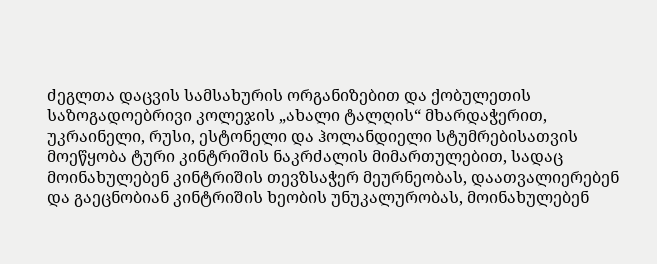ძეგლთა დაცვის სამსახურის ორგანიზებით და ქობულეთის საზოგადოებრივი კოლეჯის „ახალი ტალღის“ მხარდაჭერით, უკრაინელი, რუსი, ესტონელი და ჰოლანდიელი სტუმრებისათვის მოეწყობა ტური კინტრიშის ნაკრძალის მიმართულებით, სადაც მოინახულებენ კინტრიშის თევზსაჭერ მეურნეობას, დაათვალიერებენ და გაეცნობიან კინტრიშის ხეობის უნუკალურობას, მოინახულებენ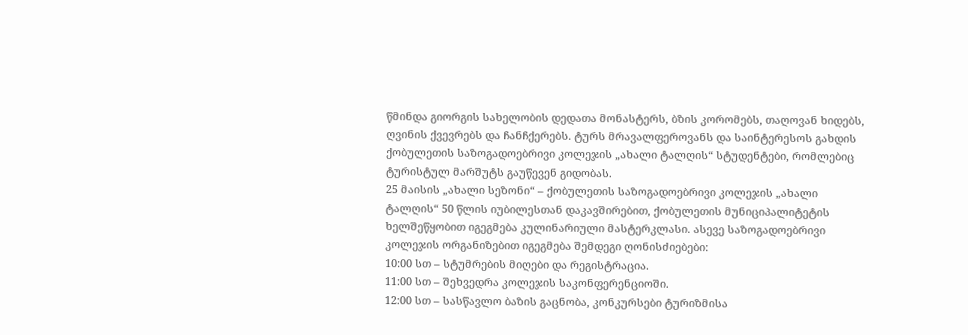წმინდა გიორგის სახელობის დედათა მონასტერს, ბზის კორომებს, თაღოვან ხიდებს, ღვინის ქვევრებს და ჩანჩქერებს. ტურს მრავალფეროვანს და საინტერესოს გახდის ქობულეთის საზოგადოებრივი კოლეჯის „ახალი ტალღის“ სტუდენტები, რომლებიც ტურისტულ მარშუტს გაუწევენ გიდობას.
25 მაისის „ახალი სეზონი“ – ქობულეთის საზოგადოებრივი კოლეჯის „ახალი ტალღის“ 50 წლის იუბილესთან დაკავშირებით, ქობულეთის მუნიციპალიტეტის ხელშეწყობით იგეგმება კულინარიული მასტერკლასი. ასევე საზოგადოებრივი კოლეჯის ორგანიზებით იგეგმება შემდეგი ღონისძიებები:
10:00 სთ – სტუმრების მიღები და რეგისტრაცია.
11:00 სთ – შეხვედრა კოლეჯის საკონფერენციოში.
12:00 სთ – სასწავლო ბაზის გაცნობა, კონკურსები ტურიზმისა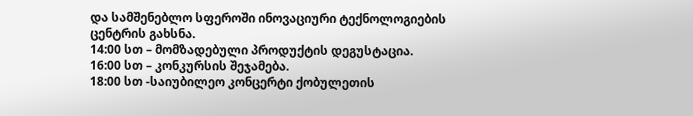და სამშენებლო სფეროში ინოვაციური ტექნოლოგიების ცენტრის გახსნა.
14:00 სთ – მომზადებული პროდუქტის დეგუსტაცია.
16:00 სთ – კონკურსის შეჯამება.
18:00 სთ -საიუბილეო კონცერტი ქობულეთის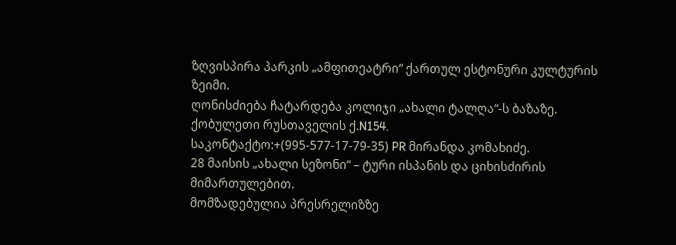ზღვისპირა პარკის „ამფითეატრი“ ქართულ ესტონური კულტურის ზეიმი.
ღონისძიება ჩატარდება კოლიჯი „ახალი ტალღა“-ს ბაზაზე.
ქობულეთი რუსთაველის ქ.N154.
საკონტაქტო:+(995-577-17-79-35) PR მირანდა კომახიძე.
28 მაისის „ახალი სეზონი“ – ტური ისპანის და ციხისძირის მიმართულებით.
მომზადებულია პრესრელიზზე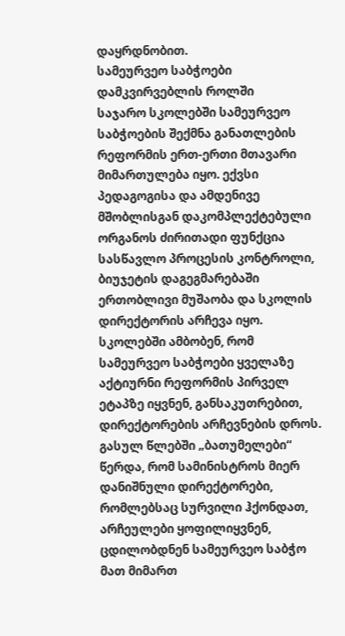დაყრდნობით.
სამეურვეო საბჭოები დამკვირვებლის როლში
საჯარო სკოლებში სამეურვეო საბჭოების შექმნა განათლების რეფორმის ერთ-ერთი მთავარი მიმართულება იყო. ექვსი პედაგოგისა და ამდენივე მშობლისგან დაკომპლექტებული ორგანოს ძირითადი ფუნქცია სასწავლო პროცესის კონტროლი, ბიუჯეტის დაგეგმარებაში ერთობლივი მუშაობა და სკოლის დირექტორის არჩევა იყო. სკოლებში ამბობენ, რომ სამეურვეო საბჭოები ყველაზე აქტიურნი რეფორმის პირველ ეტაპზე იყვნენ, განსაკუთრებით, დირექტორების არჩევნების დროს. გასულ წლებში „ბათუმელები“ წერდა, რომ სამინისტროს მიერ დანიშნული დირექტორები, რომლებსაც სურვილი ჰქონდათ, არჩეულები ყოფილიყვნენ, ცდილობდნენ სამეურვეო საბჭო მათ მიმართ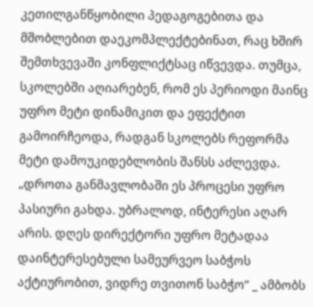კეთილგანწყობილი პედაგოგებითა და მშობლებით დაეკომპლექტებინათ, რაც ხშირ შემთხვევაში კონფლიქტსაც იწვევდა. თუმცა, სკოლებში აღიარებენ, რომ ეს პერიოდი მაინც უფრო მეტი დინამიკით და ეფექტით გამოირჩეოდა, რადგან სკოლებს რეფორმა მეტი დამოუკიდებლობის შანსს აძლევდა.
„დროთა განმავლობაში ეს პროცესი უფრო პასიური გახდა. უბრალოდ, ინტერესი აღარ არის. დღეს დირექტორი უფრო მეტადაა დაინტერესებული სამეურვეო საბჭოს აქტიურობით, ვიდრე თვითონ საბჭო“ _ ამბობს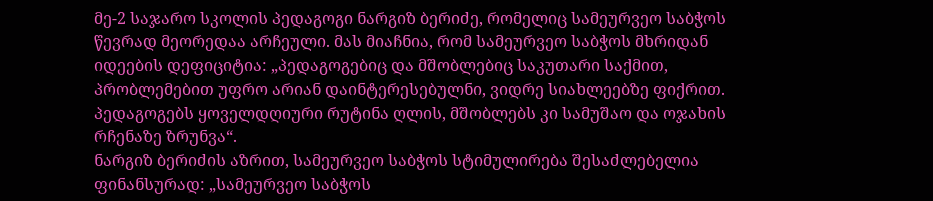მე-2 საჯარო სკოლის პედაგოგი ნარგიზ ბერიძე, რომელიც სამეურვეო საბჭოს წევრად მეორედაა არჩეული. მას მიაჩნია, რომ სამეურვეო საბჭოს მხრიდან იდეების დეფიციტია: „პედაგოგებიც და მშობლებიც საკუთარი საქმით, პრობლემებით უფრო არიან დაინტერესებულნი, ვიდრე სიახლეებზე ფიქრით. პედაგოგებს ყოველდღიური რუტინა ღლის, მშობლებს კი სამუშაო და ოჯახის რჩენაზე ზრუნვა“.
ნარგიზ ბერიძის აზრით, სამეურვეო საბჭოს სტიმულირება შესაძლებელია ფინანსურად: „სამეურვეო საბჭოს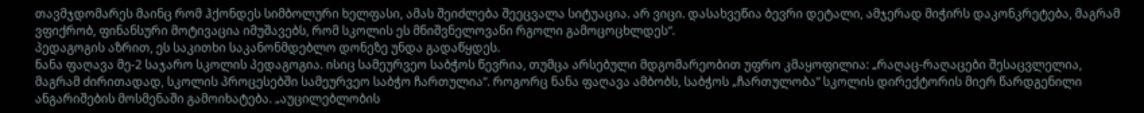თავმჯდომარეს მაინც რომ ჰქონდეს სიმბოლური ხელფასი, ამას შეიძლება შეეცვალა სიტუაცია. არ ვიცი. დასახვეწია ბევრი დეტალი, ამჯერად მიჭირს დაკონკრეტება, მაგრამ ვფიქრობ, ფინანსური მოტივაცია იმუშავებს, რომ სკოლის ეს მნიშვნელოვანი რგოლი გამოცოცხლდეს“.
პედაგოგის აზრით, ეს საკითხი საკანონმდებლო დონეზე უნდა გადაწყდეს.
ნანა ფაღავა მე-2 საჯარო სკოლის პედაგოგია. ისიც სამეურვეო საბჭოს წევრია, თუმცა არსებული მდგომარეობით უფრო კმაყოფილია: „რაღაც-რაღაცები შესაცვლელია, მაგრამ ძირითადად, სკოლის პროცესებში სამეურვეო საბჭო ჩართულია“. როგორც ნანა ფაღავა ამბობს, საბჭოს „ჩართულობა“ სკოლის დირექტორის მიერ წარდგენილი ანგარიშების მოსმენაში გამოიხატება. „აუცილებლობის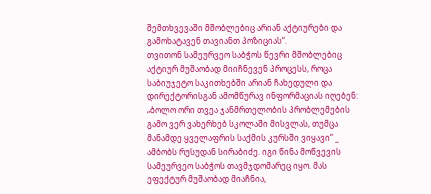შემთხვევაში მშობლებიც არიან აქტიურები და გამოხატავენ თავიანთ პოზიციას“.
თვითონ სამეურვეო საბჭოს წევრი მშობლებიც აქტიურ მუშაობად მიიჩნევენ პროცესს, როცა საბიუჯეტო საკითხებში არიან ჩახედული და დირექტორისგან ამომწურავ ინფორმაციას იღებენ: „ბოლო ორი თვეა ჯანმრთელობის პრობლემების გამო ვერ ვახერხებ სკოლაში მისვლას, თუმცა მანამდე ყველაფრის საქმის კურსში ვიყავი“ _ ამბობს რუსუდან სირაბიძე. იგი წინა მოწვევის სამეურვეო საბჭოს თავმჯდომარეც იყო. მას ეფექტურ მუშაობად მიაჩნია,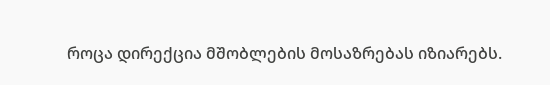როცა დირექცია მშობლების მოსაზრებას იზიარებს.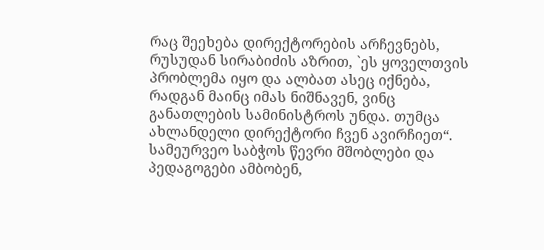რაც შეეხება დირექტორების არჩევნებს, რუსუდან სირაბიძის აზრით, `ეს ყოველთვის პრობლემა იყო და ალბათ ასეც იქნება, რადგან მაინც იმას ნიშნავენ, ვინც განათლების სამინისტროს უნდა. თუმცა ახლანდელი დირექტორი ჩვენ ავირჩიეთ“.
სამეურვეო საბჭოს წევრი მშობლები და პედაგოგები ამბობენ,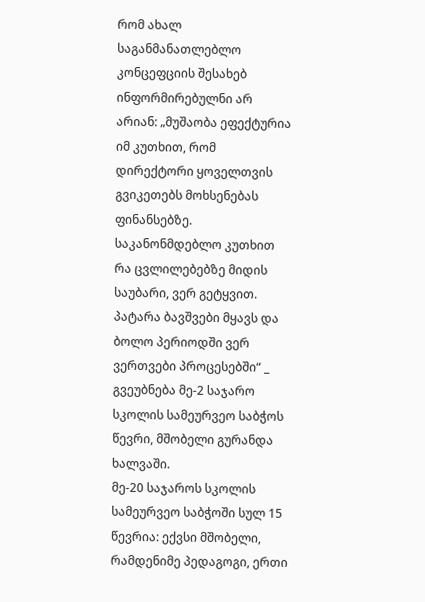რომ ახალ საგანმანათლებლო კონცეფციის შესახებ ინფორმირებულნი არ არიან: „მუშაობა ეფექტურია იმ კუთხით, რომ დირექტორი ყოველთვის გვიკეთებს მოხსენებას ფინანსებზე. საკანონმდებლო კუთხით რა ცვლილებებზე მიდის საუბარი, ვერ გეტყვით. პატარა ბავშვები მყავს და ბოლო პერიოდში ვერ ვერთვები პროცესებში“ _ გვეუბნება მე-2 საჯარო სკოლის სამეურვეო საბჭოს წევრი, მშობელი გურანდა ხალვაში.
მე-20 საჯაროს სკოლის სამეურვეო საბჭოში სულ 15 წევრია: ექვსი მშობელი, რამდენიმე პედაგოგი, ერთი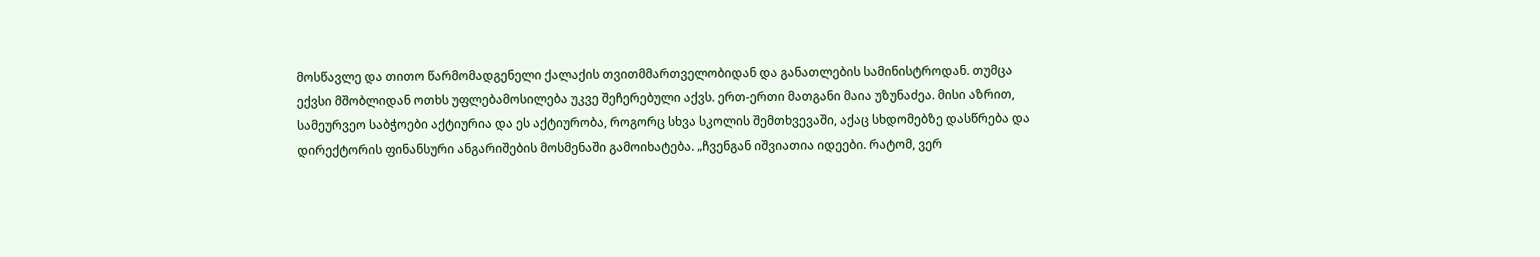მოსწავლე და თითო წარმომადგენელი ქალაქის თვითმმართველობიდან და განათლების სამინისტროდან. თუმცა ექვსი მშობლიდან ოთხს უფლებამოსილება უკვე შეჩერებული აქვს. ერთ-ერთი მათგანი მაია უზუნაძეა. მისი აზრით, სამეურვეო საბჭოები აქტიურია და ეს აქტიურობა, როგორც სხვა სკოლის შემთხვევაში, აქაც სხდომებზე დასწრება და დირექტორის ფინანსური ანგარიშების მოსმენაში გამოიხატება. „ჩვენგან იშვიათია იდეები. რატომ, ვერ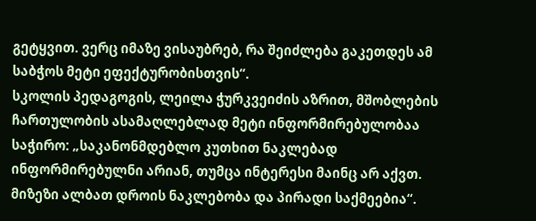გეტყვით. ვერც იმაზე ვისაუბრებ, რა შეიძლება გაკეთდეს ამ საბჭოს მეტი ეფექტურობისთვის“.
სკოლის პედაგოგის, ლეილა ჭურკვეიძის აზრით, მშობლების ჩართულობის ასამაღლებლად მეტი ინფორმირებულობაა საჭირო: „საკანონმდებლო კუთხით ნაკლებად ინფორმირებულნი არიან, თუმცა ინტერესი მაინც არ აქვთ. მიზეზი ალბათ დროის ნაკლებობა და პირადი საქმეებია“.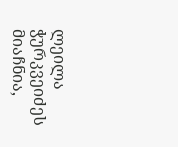ლეილა ჭურკვეიძეს მიაჩნია,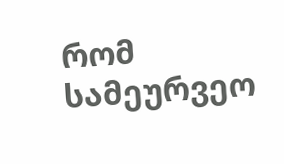რომ სამეურვეო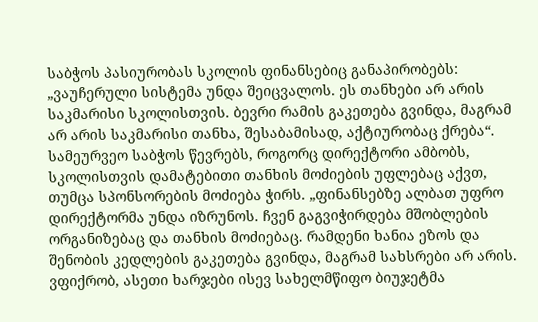საბჭოს პასიურობას სკოლის ფინანსებიც განაპირობებს: „ვაუჩერული სისტემა უნდა შეიცვალოს. ეს თანხები არ არის საკმარისი სკოლისთვის. ბევრი რამის გაკეთება გვინდა, მაგრამ არ არის საკმარისი თანხა, შესაბამისად, აქტიურობაც ქრება“.
სამეურვეო საბჭოს წევრებს, როგორც დირექტორი ამბობს, სკოლისთვის დამატებითი თანხის მოძიების უფლებაც აქვთ, თუმცა სპონსორების მოძიება ჭირს. „ფინანსებზე ალბათ უფრო დირექტორმა უნდა იზრუნოს. ჩვენ გაგვიჭირდება მშობლების ორგანიზებაც და თანხის მოძიებაც. რამდენი ხანია ეზოს და შენობის კედლების გაკეთება გვინდა, მაგრამ სახსრები არ არის. ვფიქრობ, ასეთი ხარჯები ისევ სახელმწიფო ბიუჯეტმა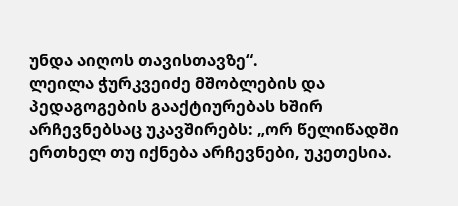უნდა აიღოს თავისთავზე“.
ლეილა ჭურკვეიძე მშობლების და პედაგოგების გააქტიურებას ხშირ არჩევნებსაც უკავშირებს: „ორ წელიწადში ერთხელ თუ იქნება არჩევნები, უკეთესია.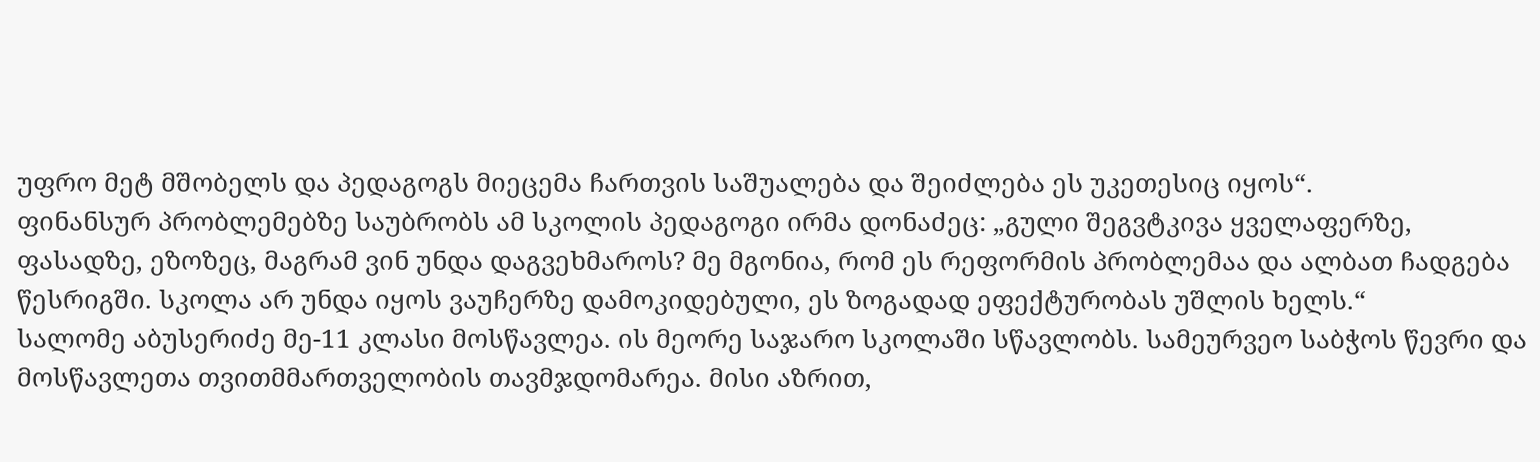უფრო მეტ მშობელს და პედაგოგს მიეცემა ჩართვის საშუალება და შეიძლება ეს უკეთესიც იყოს“.
ფინანსურ პრობლემებზე საუბრობს ამ სკოლის პედაგოგი ირმა დონაძეც: „გული შეგვტკივა ყველაფერზე, ფასადზე, ეზოზეც, მაგრამ ვინ უნდა დაგვეხმაროს? მე მგონია, რომ ეს რეფორმის პრობლემაა და ალბათ ჩადგება წესრიგში. სკოლა არ უნდა იყოს ვაუჩერზე დამოკიდებული, ეს ზოგადად ეფექტურობას უშლის ხელს.“
სალომე აბუსერიძე მე-11 კლასი მოსწავლეა. ის მეორე საჯარო სკოლაში სწავლობს. სამეურვეო საბჭოს წევრი და მოსწავლეთა თვითმმართველობის თავმჯდომარეა. მისი აზრით,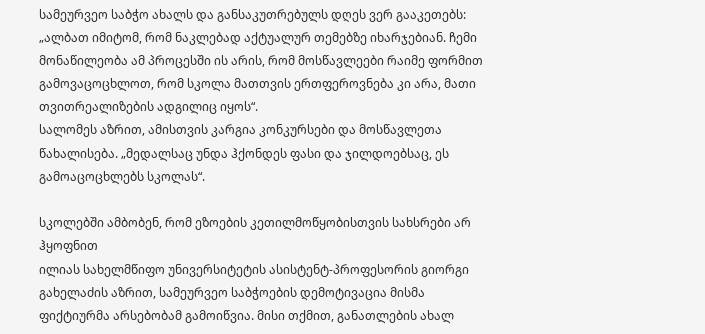სამეურვეო საბჭო ახალს და განსაკუთრებულს დღეს ვერ გააკეთებს: „ალბათ იმიტომ, რომ ნაკლებად აქტუალურ თემებზე იხარჯებიან. ჩემი მონაწილეობა ამ პროცესში ის არის, რომ მოსწავლეები რაიმე ფორმით გამოვაცოცხლოთ, რომ სკოლა მათთვის ერთფეროვნება კი არა, მათი თვითრეალიზების ადგილიც იყოს“.
სალომეს აზრით, ამისთვის კარგია კონკურსები და მოსწავლეთა წახალისება. „მედალსაც უნდა ჰქონდეს ფასი და ჯილდოებსაც, ეს გამოაცოცხლებს სკოლას“.

სკოლებში ამბობენ, რომ ეზოების კეთილმოწყობისთვის სახსრები არ ჰყოფნით
ილიას სახელმწიფო უნივერსიტეტის ასისტენტ-პროფესორის გიორგი გახელაძის აზრით, სამეურვეო საბჭოების დემოტივაცია მისმა ფიქტიურმა არსებობამ გამოიწვია. მისი თქმით, განათლების ახალ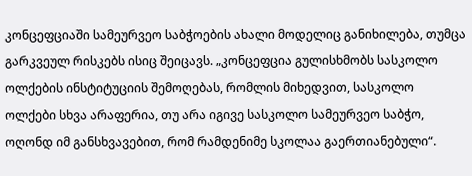კონცეფციაში სამეურვეო საბჭოების ახალი მოდელიც განიხილება, თუმცა გარკვეულ რისკებს ისიც შეიცავს. „კონცეფცია გულისხმობს სასკოლო ოლქების ინსტიტუციის შემოღებას, რომლის მიხედვით, სასკოლო ოლქები სხვა არაფერია, თუ არა იგივე სასკოლო სამეურვეო საბჭო, ოღონდ იმ განსხვავებით, რომ რამდენიმე სკოლაა გაერთიანებული“.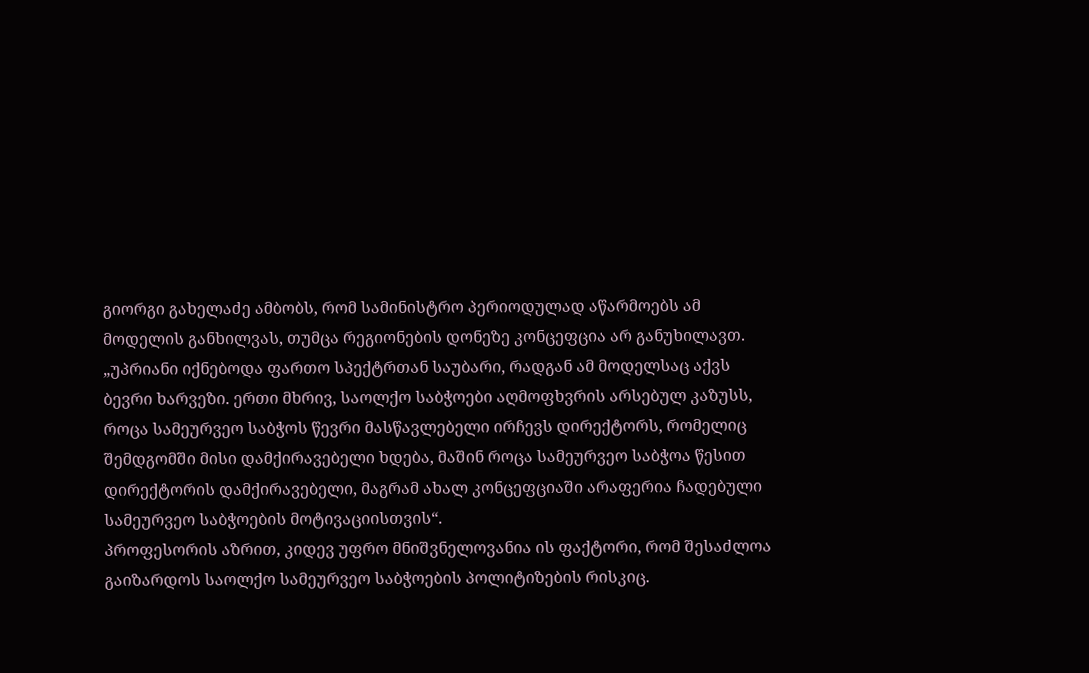გიორგი გახელაძე ამბობს, რომ სამინისტრო პერიოდულად აწარმოებს ამ მოდელის განხილვას, თუმცა რეგიონების დონეზე კონცეფცია არ განუხილავთ. „უპრიანი იქნებოდა ფართო სპექტრთან საუბარი, რადგან ამ მოდელსაც აქვს ბევრი ხარვეზი. ერთი მხრივ, საოლქო საბჭოები აღმოფხვრის არსებულ კაზუსს, როცა სამეურვეო საბჭოს წევრი მასწავლებელი ირჩევს დირექტორს, რომელიც შემდგომში მისი დამქირავებელი ხდება, მაშინ როცა სამეურვეო საბჭოა წესით დირექტორის დამქირავებელი, მაგრამ ახალ კონცეფციაში არაფერია ჩადებული სამეურვეო საბჭოების მოტივაციისთვის“.
პროფესორის აზრით, კიდევ უფრო მნიშვნელოვანია ის ფაქტორი, რომ შესაძლოა გაიზარდოს საოლქო სამეურვეო საბჭოების პოლიტიზების რისკიც.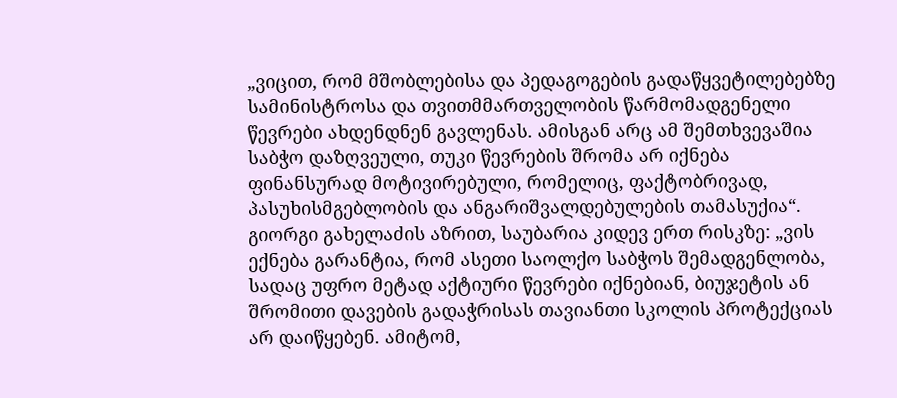„ვიცით, რომ მშობლებისა და პედაგოგების გადაწყვეტილებებზე სამინისტროსა და თვითმმართველობის წარმომადგენელი წევრები ახდენდნენ გავლენას. ამისგან არც ამ შემთხვევაშია საბჭო დაზღვეული, თუკი წევრების შრომა არ იქნება ფინანსურად მოტივირებული, რომელიც, ფაქტობრივად, პასუხისმგებლობის და ანგარიშვალდებულების თამასუქია“. გიორგი გახელაძის აზრით, საუბარია კიდევ ერთ რისკზე: „ვის ექნება გარანტია, რომ ასეთი საოლქო საბჭოს შემადგენლობა, სადაც უფრო მეტად აქტიური წევრები იქნებიან, ბიუჯეტის ან შრომითი დავების გადაჭრისას თავიანთი სკოლის პროტექციას არ დაიწყებენ. ამიტომ,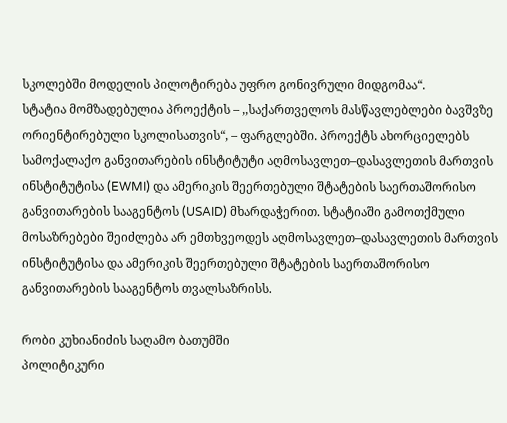სკოლებში მოდელის პილოტირება უფრო გონივრული მიდგომაა“.
სტატია მომზადებულია პროექტის – ,,საქართველოს მასწავლებლები ბავშვზე ორიენტირებული სკოლისათვის“, – ფარგლებში. პროექტს ახორციელებს სამოქალაქო განვითარების ინსტიტუტი აღმოსავლეთ–დასავლეთის მართვის ინსტიტუტისა (EWMI) და ამერიკის შეერთებული შტატების საერთაშორისო განვითარების სააგენტოს (USAID) მხარდაჭერით. სტატიაში გამოთქმული მოსაზრებები შეიძლება არ ემთხვეოდეს აღმოსავლეთ–დასავლეთის მართვის ინსტიტუტისა და ამერიკის შეერთებული შტატების საერთაშორისო განვითარების სააგენტოს თვალსაზრისს.

რობი კუხიანიძის საღამო ბათუმში
პოლიტიკური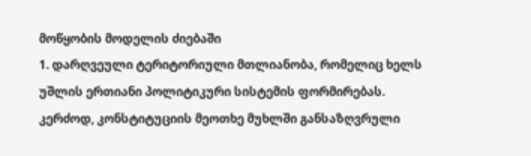მოწყობის მოდელის ძიებაში
1. დარღვეული ტერიტორიული მთლიანობა, რომელიც ხელს უშლის ერთიანი პოლიტიკური სისტემის ფორმირებას. კერძოდ, კონსტიტუციის მეოთხე მუხლში განსაზღვრული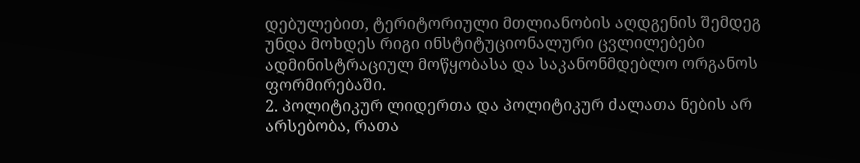დებულებით, ტერიტორიული მთლიანობის აღდგენის შემდეგ უნდა მოხდეს რიგი ინსტიტუციონალური ცვლილებები ადმინისტრაციულ მოწყობასა და საკანონმდებლო ორგანოს ფორმირებაში.
2. პოლიტიკურ ლიდერთა და პოლიტიკურ ძალათა ნების არ არსებობა, რათა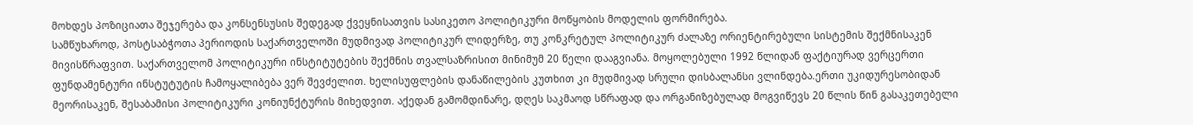მოხდეს პოზიციათა შეჯერება და კონსენსუსის შედეგად ქვეყნისათვის სასიკეთო პოლიტიკური მოწყობის მოდელის ფორმირება.
სამწუხაროდ, პოსტსაბჭოთა პერიოდის საქართველოში მუდმივად პოლიტიკურ ლიდერზე, თუ კონკრეტულ პოლიტიკურ ძალაზე ორიენტირებული სისტემის შექმნისაკენ მივისწრაფვით. საქართველომ პოლიტიკური ინსტიტუტების შექმნის თვალსაზრისით მინიმუმ 20 წელი დააგვიანა. მოყოლებული 1992 წლიდან ფაქტიურად ვერცერთი ფუნდამენტური ინსტუტუტის ჩამოყალიბება ვერ შევძელით. ხელისუფლების დანაწილების კუთხით კი მუდმივად სრული დისბალანსი ვლინდება.ერთი უკიდურესობიდან მეორისაკენ, შესაბამისი პოლიტიკური კონიუნქტურის მიხედვით. აქედან გამომდინარე, დღეს საკმაოდ სწრაფად და ორგანიზებულად მოგვიწევს 20 წლის წინ გასაკეთებელი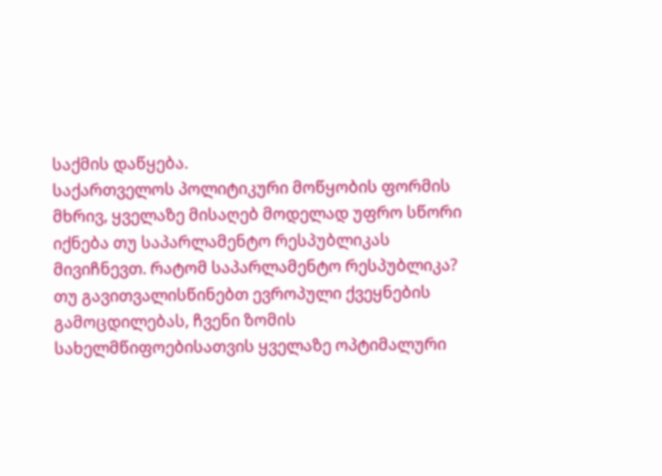საქმის დაწყება.
საქართველოს პოლიტიკური მოწყობის ფორმის მხრივ, ყველაზე მისაღებ მოდელად უფრო სწორი იქნება თუ საპარლამენტო რესპუბლიკას მივიჩნევთ. რატომ საპარლამენტო რესპუბლიკა? თუ გავითვალისწინებთ ევროპული ქვეყნების გამოცდილებას, ჩვენი ზომის სახელმწიფოებისათვის ყველაზე ოპტიმალური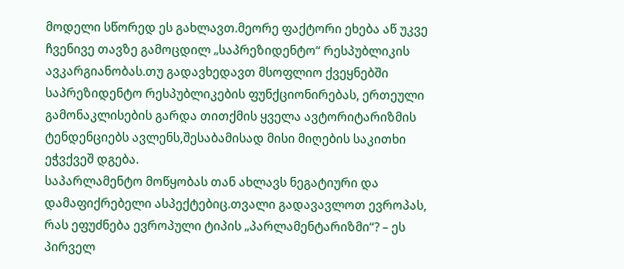მოდელი სწორედ ეს გახლავთ.მეორე ფაქტორი ეხება აწ უკვე ჩვენივე თავზე გამოცდილ „საპრეზიდენტო“ რესპუბლიკის ავკარგიანობას.თუ გადავხედავთ მსოფლიო ქვეყნებში საპრეზიდენტო რესპუბლიკების ფუნქციონირებას, ერთეული გამონაკლისების გარდა თითქმის ყველა ავტორიტარიზმის ტენდენციებს ავლენს,შესაბამისად მისი მიღების საკითხი ეჭვქვეშ დგება.
საპარლამენტო მოწყობას თან ახლავს ნეგატიური და დამაფიქრებელი ასპექტებიც.თვალი გადავავლოთ ევროპას, რას ეფუძნება ევროპული ტიპის „პარლამენტარიზმი“? – ეს პირველ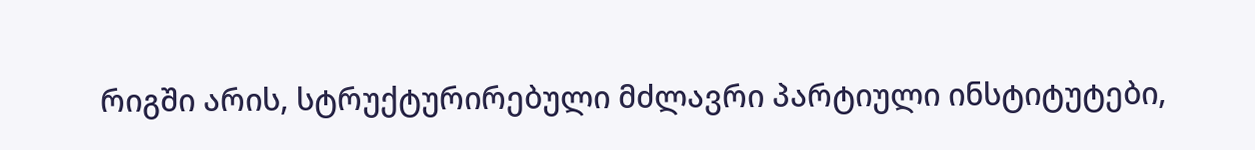რიგში არის, სტრუქტურირებული მძლავრი პარტიული ინსტიტუტები,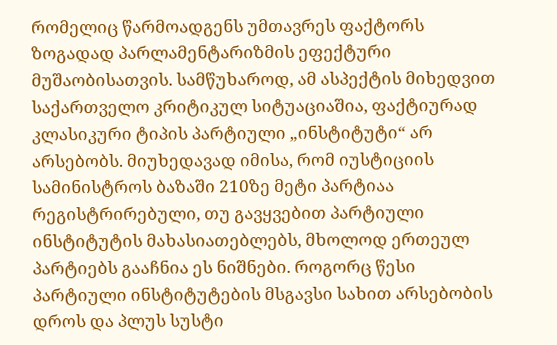რომელიც წარმოადგენს უმთავრეს ფაქტორს ზოგადად პარლამენტარიზმის ეფექტური მუშაობისათვის. სამწუხაროდ, ამ ასპექტის მიხედვით საქართველო კრიტიკულ სიტუაციაშია, ფაქტიურად კლასიკური ტიპის პარტიული „ინსტიტუტი“ არ არსებობს. მიუხედავად იმისა, რომ იუსტიციის სამინისტროს ბაზაში 210ზე მეტი პარტიაა რეგისტრირებული, თუ გავყვებით პარტიული ინსტიტუტის მახასიათებლებს, მხოლოდ ერთეულ პარტიებს გააჩნია ეს ნიშნები. როგორც წესი პარტიული ინსტიტუტების მსგავსი სახით არსებობის დროს და პლუს სუსტი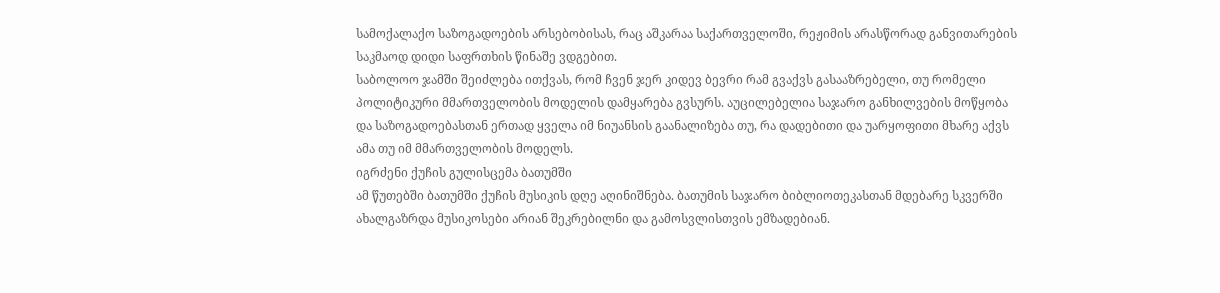სამოქალაქო საზოგადოების არსებობისას, რაც აშკარაა საქართველოში, რეჟიმის არასწორად განვითარების საკმაოდ დიდი საფრთხის წინაშე ვდგებით.
საბოლოო ჯამში შეიძლება ითქვას, რომ ჩვენ ჯერ კიდევ ბევრი რამ გვაქვს გასააზრებელი, თუ რომელი პოლიტიკური მმართველობის მოდელის დამყარება გვსურს. აუცილებელია საჯარო განხილვების მოწყობა და საზოგადოებასთან ერთად ყველა იმ ნიუანსის გაანალიზება თუ, რა დადებითი და უარყოფითი მხარე აქვს ამა თუ იმ მმართველობის მოდელს.
იგრძენი ქუჩის გულისცემა ბათუმში
ამ წუთებში ბათუმში ქუჩის მუსიკის დღე აღინიშნება. ბათუმის საჯარო ბიბლიოთეკასთან მდებარე სკვერში ახალგაზრდა მუსიკოსები არიან შეკრებილნი და გამოსვლისთვის ემზადებიან.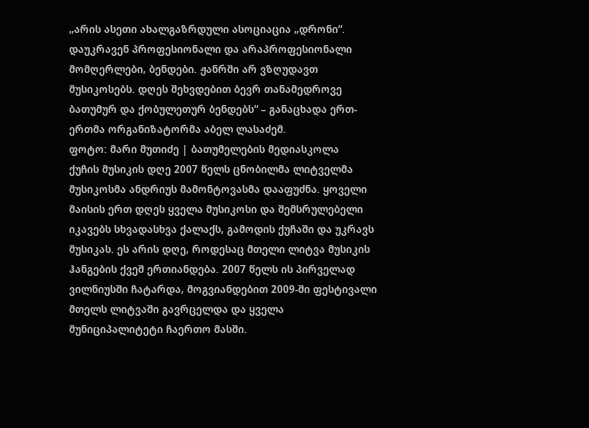„არის ასეთი ახალგაზრდული ასოციაცია „დრონი“. დაუკრავენ პროფესიონალი და არაპროფესიონალი მომღერლები, ბენდები. ჟანრში არ ვზღუდავთ მუსიკოსებს. დღეს შეხვდებით ბევრ თანამედროვე ბათუმურ და ქობულეთურ ბენდებს“ – განაცხადა ერთ-ერთმა ორგანიზატორმა აბელ ლასაძემ.
ფოტო: მარი მუთიძე | ბათუმელების მედიასკოლა
ქუჩის მუსიკის დღე 2007 წელს ცნობილმა ლიტველმა მუსიკოსმა ანდრიუს მამონტოვასმა დააფუძნა. ყოველი მაისის ერთ დღეს ყველა მუსიკოსი და შემსრულებელი იკავებს სხვადასხვა ქალაქს, გამოდის ქუჩაში და უკრავს მუსიკას. ეს არის დღე, როდესაც მთელი ლიტვა მუსიკის ჰანგების ქვეშ ერთიანდება. 2007 წელს ის პირველად ვილნიუსში ჩატარდა, მოგვიანდებით 2009-ში ფესტივალი მთელს ლიტვაში გავრცელდა და ყველა მუნიციპალიტეტი ჩაერთო მასში.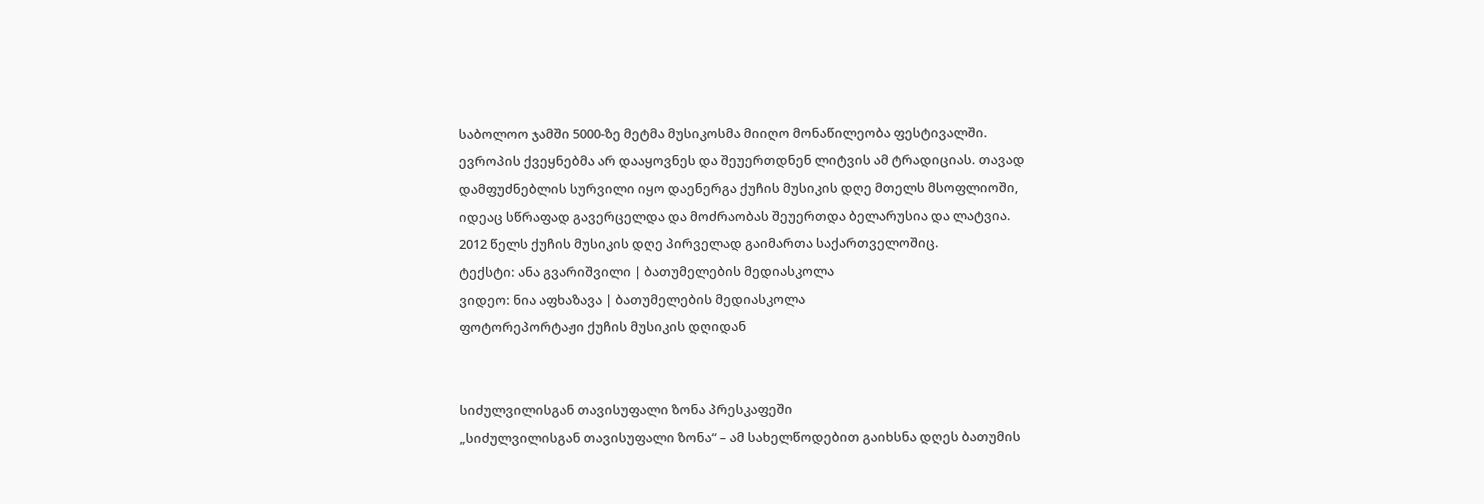საბოლოო ჯამში 5000-ზე მეტმა მუსიკოსმა მიიღო მონაწილეობა ფესტივალში.
ევროპის ქვეყნებმა არ დააყოვნეს და შეუერთდნენ ლიტვის ამ ტრადიციას. თავად დამფუძნებლის სურვილი იყო დაენერგა ქუჩის მუსიკის დღე მთელს მსოფლიოში, იდეაც სწრაფად გავერცელდა და მოძრაობას შეუერთდა ბელარუსია და ლატვია.
2012 წელს ქუჩის მუსიკის დღე პირველად გაიმართა საქართველოშიც.
ტექსტი: ანა გვარიშვილი | ბათუმელების მედიასკოლა
ვიდეო: ნია აფხაზავა | ბათუმელების მედიასკოლა
ფოტორეპორტაჟი ქუჩის მუსიკის დღიდან


სიძულვილისგან თავისუფალი ზონა პრესკაფეში
„სიძულვილისგან თავისუფალი ზონა“ – ამ სახელწოდებით გაიხსნა დღეს ბათუმის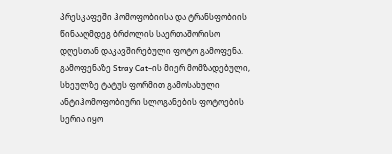პრესკაფეში ჰომოფობიისა და ტრანსფობიის წინააღმდეგ ბრძოლის საერთაშორისო დღესთან დაკავშირებული ფოტო გამოფენა.
გამოფენაზე Stray Cat–ის მიერ მომზადებული, სხეულზე ტატუს ფორმით გამოსახული ანტიჰომოფობიური სლოგანების ფოტოების სერია იყო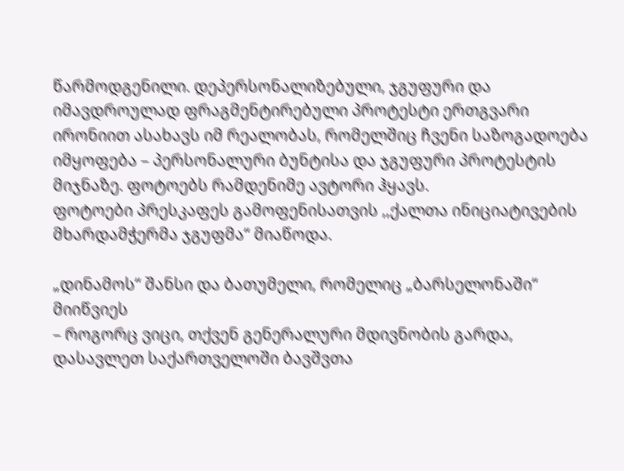წარმოდგენილი. დეპერსონალიზებული, ჯგუფური და იმავდროულად ფრაგმენტირებული პროტესტი ერთგვარი ირონიით ასახავს იმ რეალობას, რომელშიც ჩვენი საზოგადოება იმყოფება – პერსონალური ბუნტისა და ჯგუფური პროტესტის მიჯნაზე. ფოტოებს რამდენიმე ავტორი ჰყავს.
ფოტოები პრესკაფეს გამოფენისათვის ,,ქალთა ინიციატივების მხარდამჭერმა ჯგუფმა“ მიაწოდა.

„დინამოს“ შანსი და ბათუმელი, რომელიც „ბარსელონაში“ მიიწვიეს
– როგორც ვიცი, თქვენ გენერალური მდივნობის გარდა, დასავლეთ საქართველოში ბავშვთა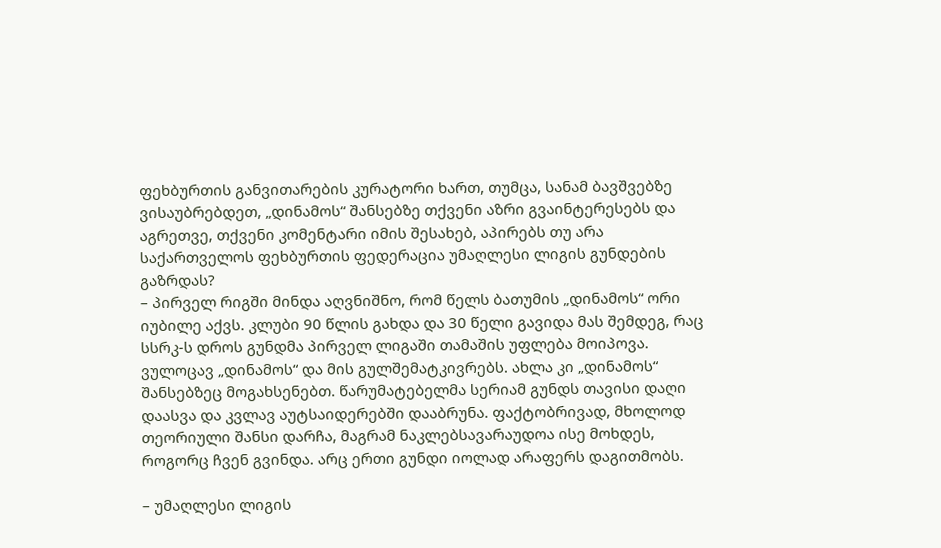ფეხბურთის განვითარების კურატორი ხართ, თუმცა, სანამ ბავშვებზე ვისაუბრებდეთ, „დინამოს“ შანსებზე თქვენი აზრი გვაინტერესებს და აგრეთვე, თქვენი კომენტარი იმის შესახებ, აპირებს თუ არა საქართველოს ფეხბურთის ფედერაცია უმაღლესი ლიგის გუნდების გაზრდას?
– პირველ რიგში მინდა აღვნიშნო, რომ წელს ბათუმის „დინამოს“ ორი იუბილე აქვს. კლუბი 90 წლის გახდა და 30 წელი გავიდა მას შემდეგ, რაც სსრკ-ს დროს გუნდმა პირველ ლიგაში თამაშის უფლება მოიპოვა. ვულოცავ „დინამოს“ და მის გულშემატკივრებს. ახლა კი „დინამოს“ შანსებზეც მოგახსენებთ. წარუმატებელმა სერიამ გუნდს თავისი დაღი დაასვა და კვლავ აუტსაიდერებში დააბრუნა. ფაქტობრივად, მხოლოდ თეორიული შანსი დარჩა, მაგრამ ნაკლებსავარაუდოა ისე მოხდეს, როგორც ჩვენ გვინდა. არც ერთი გუნდი იოლად არაფერს დაგითმობს.

– უმაღლესი ლიგის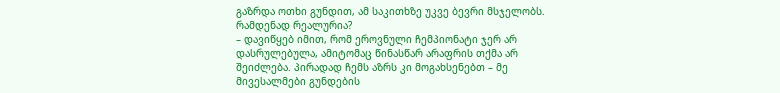გაზრდა ოთხი გუნდით, ამ საკითხზე უკვე ბევრი მსჯელობს. რამდენად რეალურია?
– დავიწყებ იმით, რომ ეროვნული ჩემპიონატი ჯერ არ დასრულებულა, ამიტომაც წინასწარ არაფრის თქმა არ შეიძლება. პირადად ჩემს აზრს კი მოგახსენებთ – მე მივესალმები გუნდების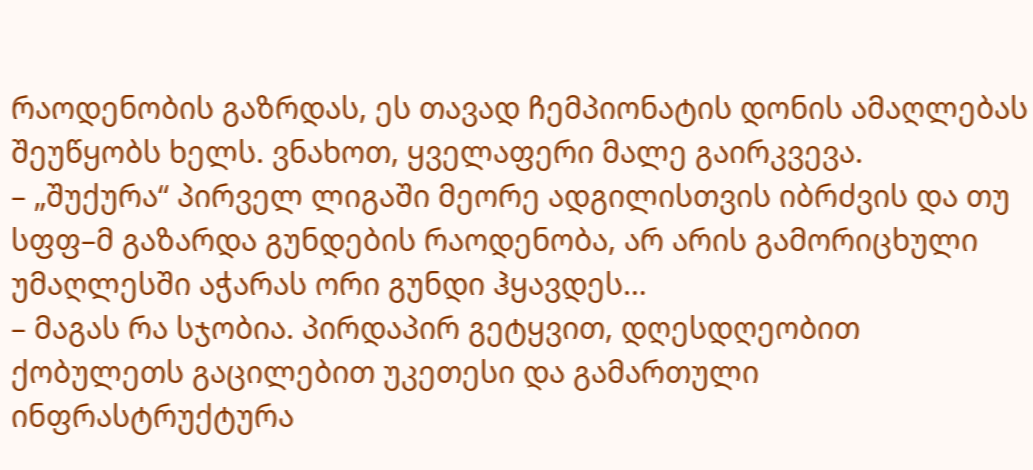რაოდენობის გაზრდას, ეს თავად ჩემპიონატის დონის ამაღლებას შეუწყობს ხელს. ვნახოთ, ყველაფერი მალე გაირკვევა.
– „შუქურა“ პირველ ლიგაში მეორე ადგილისთვის იბრძვის და თუ სფფ–მ გაზარდა გუნდების რაოდენობა, არ არის გამორიცხული უმაღლესში აჭარას ორი გუნდი ჰყავდეს…
– მაგას რა სჯობია. პირდაპირ გეტყვით, დღესდღეობით ქობულეთს გაცილებით უკეთესი და გამართული ინფრასტრუქტურა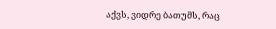აქვს, ვიდრე ბათუმს, რაც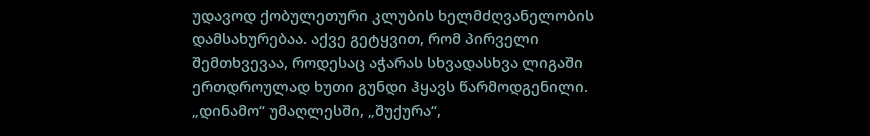უდავოდ ქობულეთური კლუბის ხელმძღვანელობის დამსახურებაა. აქვე გეტყვით, რომ პირველი შემთხვევაა, როდესაც აჭარას სხვადასხვა ლიგაში ერთდროულად ხუთი გუნდი ჰყავს წარმოდგენილი. „დინამო“ უმაღლესში, „შუქურა“,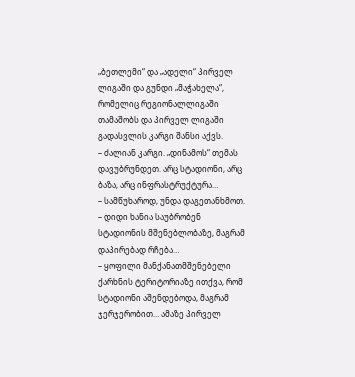„ბეთლემი“ და „ადელი“ პირველ ლიგაში და გუნდი „მაჭახელა“, რომელიც რეგიონალლიგაში თამაშობს და პირველ ლიგაში გადასვლის კარგი შანსი აქვს.
– ძალიან კარგი. „დინამოს“ თემას დავუბრუნდეთ. არც სტადიონი, არც ბაზა, არც ინფრასტრუქტურა…
– სამწუხაროდ, უნდა დაგეთანხმოთ.
– დიდი ხანია საუბრობენ სტადიონის მშენებლობაზე, მაგრამ დაპირებად რჩება…
– ყოფილი მანქანათმშენებელი ქარხნის ტერიტორიაზე ითქვა, რომ სტადიონი აშენდებოდა, მაგრამ ჯერჯერობით… ამაზე პირველ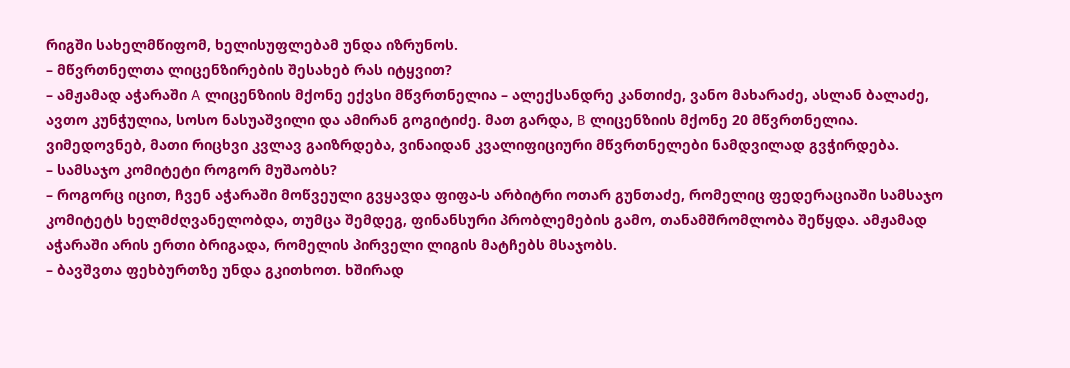რიგში სახელმწიფომ, ხელისუფლებამ უნდა იზრუნოს.
– მწვრთნელთა ლიცენზირების შესახებ რას იტყვით?
– ამჟამად აჭარაში A ლიცენზიის მქონე ექვსი მწვრთნელია – ალექსანდრე კანთიძე, ვანო მახარაძე, ასლან ბალაძე, ავთო კუნჭულია, სოსო ნასუაშვილი და ამირან გოგიტიძე. მათ გარდა, B ლიცენზიის მქონე 20 მწვრთნელია. ვიმედოვნებ, მათი რიცხვი კვლავ გაიზრდება, ვინაიდან კვალიფიციური მწვრთნელები ნამდვილად გვჭირდება.
– სამსაჯო კომიტეტი როგორ მუშაობს?
– როგორც იცით, ჩვენ აჭარაში მოწვეული გვყავდა ფიფა-ს არბიტრი ოთარ გუნთაძე, რომელიც ფედერაციაში სამსაჯო კომიტეტს ხელმძღვანელობდა, თუმცა შემდეგ, ფინანსური პრობლემების გამო, თანამშრომლობა შეწყდა. ამჟამად აჭარაში არის ერთი ბრიგადა, რომელის პირველი ლიგის მატჩებს მსაჯობს.
– ბავშვთა ფეხბურთზე უნდა გკითხოთ. ხშირად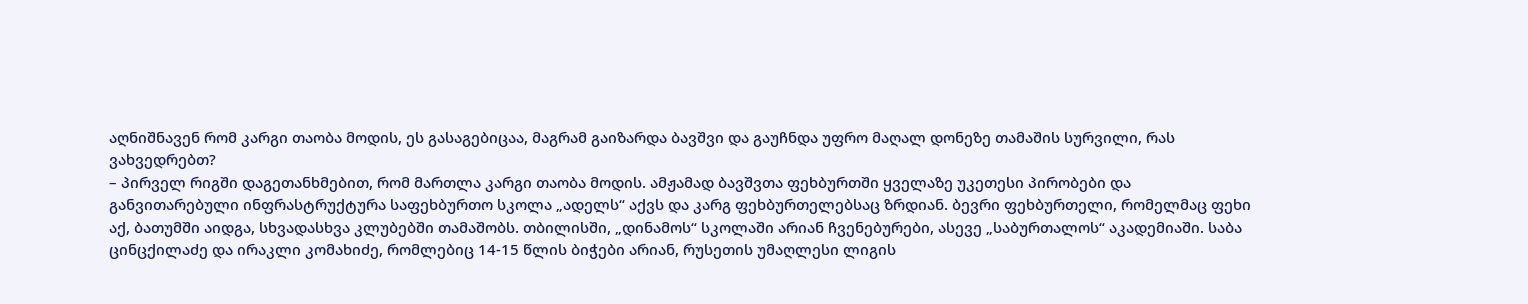აღნიშნავენ რომ კარგი თაობა მოდის, ეს გასაგებიცაა, მაგრამ გაიზარდა ბავშვი და გაუჩნდა უფრო მაღალ დონეზე თამაშის სურვილი, რას ვახვედრებთ?
– პირველ რიგში დაგეთანხმებით, რომ მართლა კარგი თაობა მოდის. ამჟამად ბავშვთა ფეხბურთში ყველაზე უკეთესი პირობები და განვითარებული ინფრასტრუქტურა საფეხბურთო სკოლა „ადელს“ აქვს და კარგ ფეხბურთელებსაც ზრდიან. ბევრი ფეხბურთელი, რომელმაც ფეხი აქ, ბათუმში აიდგა, სხვადასხვა კლუბებში თამაშობს. თბილისში, „დინამოს“ სკოლაში არიან ჩვენებურები, ასევე „საბურთალოს“ აკადემიაში. საბა ცინცქილაძე და ირაკლი კომახიძე, რომლებიც 14-15 წლის ბიჭები არიან, რუსეთის უმაღლესი ლიგის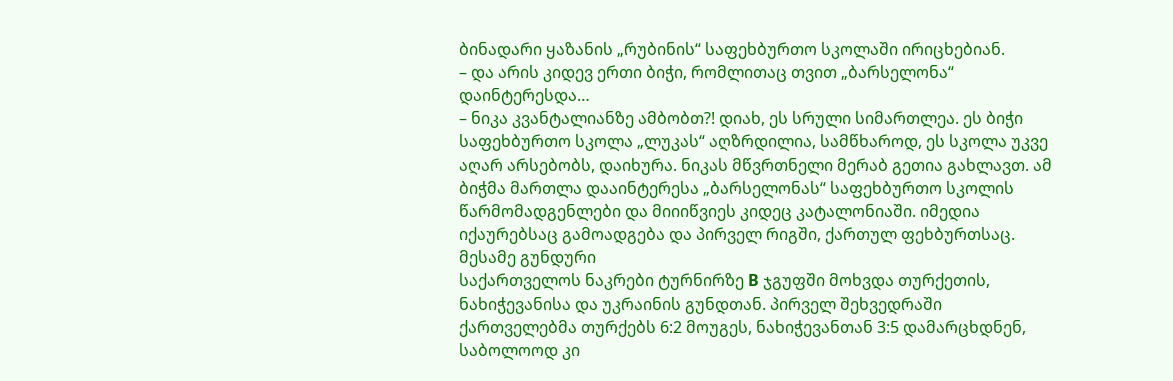ბინადარი ყაზანის „რუბინის“ საფეხბურთო სკოლაში ირიცხებიან.
– და არის კიდევ ერთი ბიჭი, რომლითაც თვით „ბარსელონა“ დაინტერესდა…
– ნიკა კვანტალიანზე ამბობთ?! დიახ, ეს სრული სიმართლეა. ეს ბიჭი საფეხბურთო სკოლა „ლუკას“ აღზრდილია, სამწხაროდ, ეს სკოლა უკვე აღარ არსებობს, დაიხურა. ნიკას მწვრთნელი მერაბ გეთია გახლავთ. ამ ბიჭმა მართლა დააინტერესა „ბარსელონას“ საფეხბურთო სკოლის წარმომადგენლები და მიიიწვიეს კიდეც კატალონიაში. იმედია იქაურებსაც გამოადგება და პირველ რიგში, ქართულ ფეხბურთსაც.
მესამე გუნდური
საქართველოს ნაკრები ტურნირზე B ჯგუფში მოხვდა თურქეთის, ნახიჭევანისა და უკრაინის გუნდთან. პირველ შეხვედრაში ქართველებმა თურქებს 6:2 მოუგეს, ნახიჭევანთან 3:5 დამარცხდნენ, საბოლოოდ კი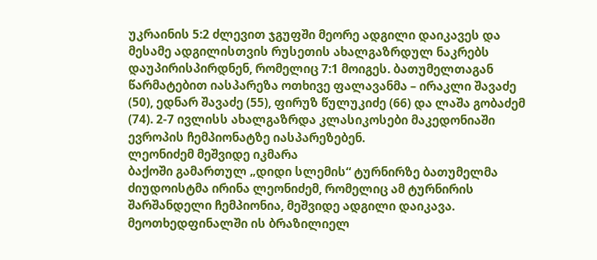უკრაინის 5:2 ძლევით ჯგუფში მეორე ადგილი დაიკავეს და მესამე ადგილისთვის რუსეთის ახალგაზრდულ ნაკრებს დაუპირისპირდნენ, რომელიც 7:1 მოიგეს. ბათუმელთაგან წარმატებით იასპარეზა ოთხივე ფალავანმა – ირაკლი შავაძე (50), ედნარ შავაძე (55), ფირუზ წულუკიძე (66) და ლაშა გობაძემ (74). 2-7 ივლისს ახალგაზრდა კლასიკოსები მაკედონიაში ევროპის ჩემპიონატზე იასპარეზებენ.
ლეონიძემ მეშვიდე იკმარა
ბაქოში გამართულ „დიდი სლემის“ ტურნირზე ბათუმელმა ძიუდოისტმა ირინა ლეონიძემ, რომელიც ამ ტურნირის შარშანდელი ჩემპიონია, მეშვიდე ადგილი დაიკავა. მეოთხედფინალში ის ბრაზილიელ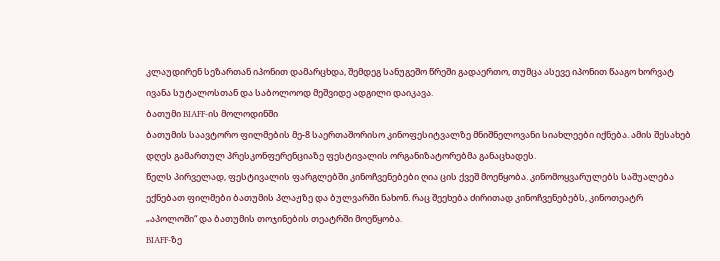კლაუდირენ სეზართან იპონით დამარცხდა, შემდეგ სანუგეშო წრეში გადაერთო, თუმცა ასევე იპონით წააგო ხორვატ ივანა სუტალოსთან და საბოლოოდ მეშვიდე ადგილი დაიკავა.
ბათუმი BIAFF-ის მოლოდინში
ბათუმის საავტორო ფილმების მე-8 საერთაშორისო კინოფესიტვალზე მნიშნელოვანი სიახლეები იქნება. ამის შესახებ დღეს გამართულ პრესკონფერენციაზე ფესტივალის ორგანიზატორებმა განაცხადეს.
წელს პირველად, ფესტივალის ფარგლებში კინოჩვენებები ღია ცის ქვეშ მოეწყობა. კინომოყვარულებს საშუალება ექნებათ ფილმები ბათუმის პლაჟზე და ბულვარში ნახონ. რაც შეეხება ძირითად კინოჩვენებებს, კინოთეატრ „აპოლოში“ და ბათუმის თოჯინების თეატრში მოეწყობა.
BIAFF-ზე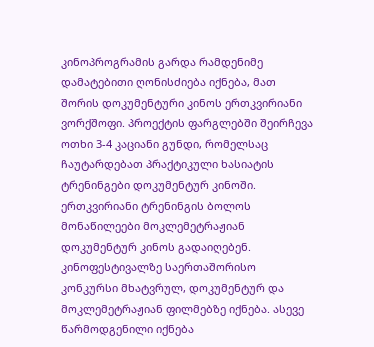კინოპროგრამის გარდა რამდენიმე დამატებითი ღონისძიება იქნება, მათ შორის დოკუმენტური კინოს ერთკვირიანი ვორქშოფი. პროექტის ფარგლებში შეირჩევა ოთხი 3-4 კაციანი გუნდი, რომელსაც ჩაუტარდებათ პრაქტიკული ხასიატის ტრენინგები დოკუმენტურ კინოში. ერთკვირიანი ტრენინგის ბოლოს მონაწილეები მოკლემეტრაჟიან დოკუმენტურ კინოს გადაიღებენ.
კინოფესტივალზე საერთაშორისო კონკურსი მხატვრულ, დოკუმენტურ და მოკლემეტრაჟიან ფილმებზე იქნება. ასევე წარმოდგენილი იქნება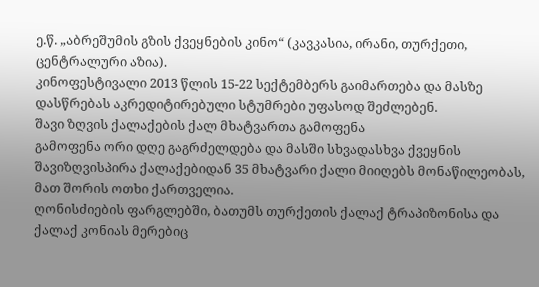ე.წ. „აბრეშუმის გზის ქვეყნების კინო“ (კავკასია, ირანი, თურქეთი, ცენტრალური აზია).
კინოფესტივალი 2013 წლის 15-22 სექტემბერს გაიმართება და მასზე დასწრებას აკრედიტირებული სტუმრები უფასოდ შეძლებენ.
შავი ზღვის ქალაქების ქალ მხატვართა გამოფენა
გამოფენა ორი დღე გაგრძელდება და მასში სხვადასხვა ქვეყნის შავიზღვისპირა ქალაქებიდან 35 მხატვარი ქალი მიიღებს მონაწილეობას, მათ შორის ოთხი ქართველია.
ღონისძიების ფარგლებში, ბათუმს თურქეთის ქალაქ ტრაპიზონისა და ქალაქ კონიას მერებიც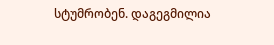სტუმრობენ. დაგეგმილია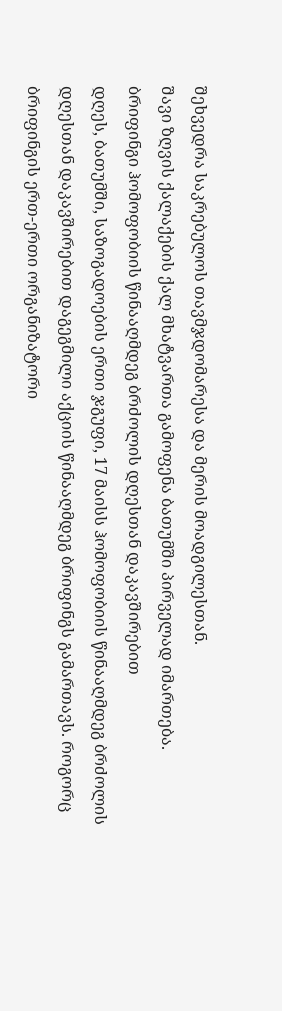შეხვედრა საკრებულოს თავმჯდომარესა და მერის მოადგილესთან.
შავი ზღვის ქალაქების ქალ მხატვართა გამოფენა ბათუმში პირველად იმართება.
ბრიფინგი ჰომოფობიის წინააღმდეგ ბრძოლის დღესთან დაკავშირებით
დღეს, ბათუმში, საზოგადოების ერთი ჯგუფი, 17 მაისს ჰომოფობიის წინააღმდეგ ბრძოლის დღესთან დაკავშირებით დაგეგმილი აქციის წინააღმდეგ ბრიფინგს გამართავს. როგორც ბრიფინგის ერთ-ერთი ორგანიზატორი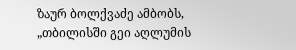ზაურ ბოლქვაძე ამბობს, „თბილისში გეი აღლუმის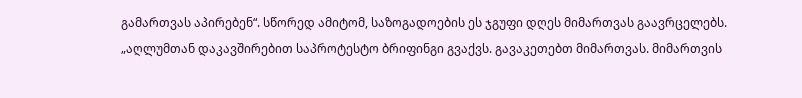გამართვას აპირებენ“. სწორედ ამიტომ, საზოგადოების ეს ჯგუფი დღეს მიმართვას გაავრცელებს.
„აღლუმთან დაკავშირებით საპროტესტო ბრიფინგი გვაქვს. გავაკეთებთ მიმართვას. მიმართვის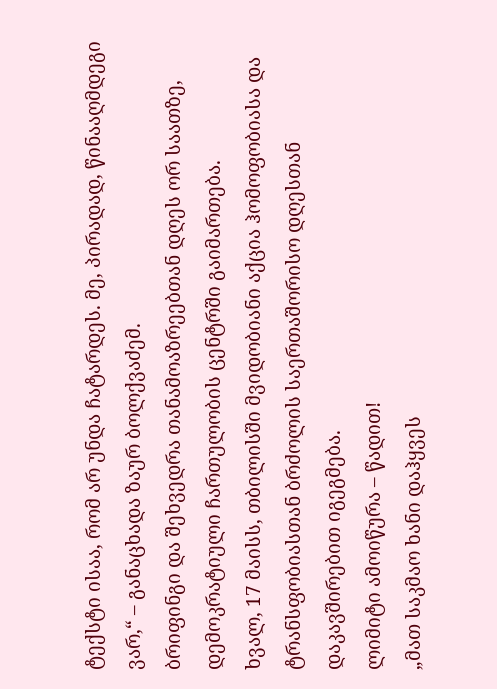ტექსტი ისაა, რომ არ უნდა ჩატარდეს. მე, პირადად, წინააღმდეგი ვარ,“ – განაცხადა ზაურ ბოლქვაძემ.
ბრიფინგი და შეხვედრა თანამოაზრეებთან დღეს ორ საათზე, დემოკრატიული ჩართულობის ცენტრში გაიმართება.
ხვალ, 17 მაისს, თბილისში მვიდობიანი აქცია ჰომოფობიასა და ტრანსფობიასთან ბრძოლის საერთაშორისო დღესთან დაკავშირებით იგეგმება.
ლიმიტი ამოიწურა – წადით!
„მათ საკმაო ხანი დაჰყვეს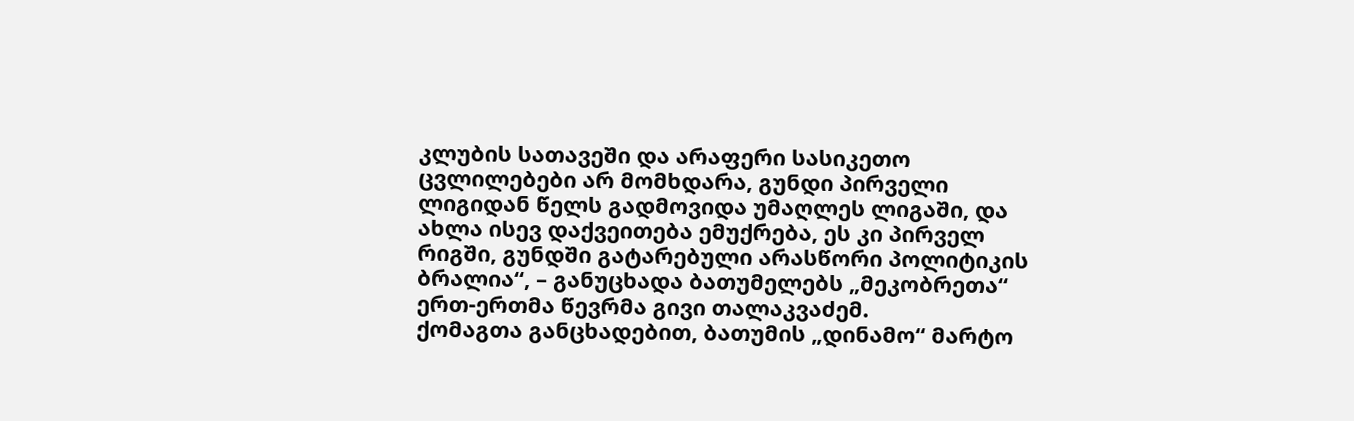კლუბის სათავეში და არაფერი სასიკეთო ცვლილებები არ მომხდარა, გუნდი პირველი ლიგიდან წელს გადმოვიდა უმაღლეს ლიგაში, და ახლა ისევ დაქვეითება ემუქრება, ეს კი პირველ რიგში, გუნდში გატარებული არასწორი პოლიტიკის ბრალია“, – განუცხადა ბათუმელებს „მეკობრეთა“ ერთ-ერთმა წევრმა გივი თალაკვაძემ.
ქომაგთა განცხადებით, ბათუმის „დინამო“ მარტო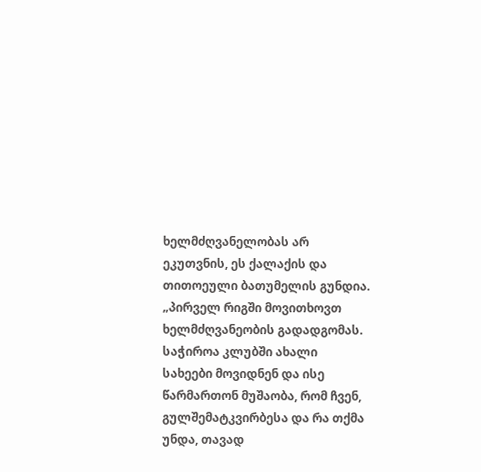ხელმძღვანელობას არ ეკუთვნის, ეს ქალაქის და თითოეული ბათუმელის გუნდია. „პირველ რიგში მოვითხოვთ ხელმძღვანეობის გადადგომას. საჭიროა კლუბში ახალი სახეები მოვიდნენ და ისე წარმართონ მუშაობა, რომ ჩვენ, გულშემატკვირბესა და რა თქმა უნდა, თავად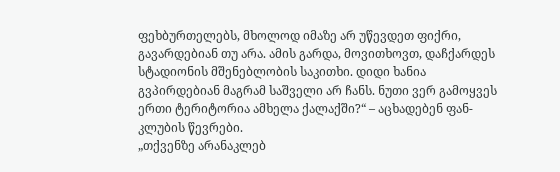ფეხბურთელებს, მხოლოდ იმაზე არ უწევდეთ ფიქრი, გავარდებიან თუ არა. ამის გარდა, მოვითხოვთ, დაჩქარდეს სტადიონის მშენებლობის საკითხი. დიდი ხანია გვპირდებიან მაგრამ საშველი არ ჩანს. ნუთი ვერ გამოყვეს ერთი ტერიტორია ამხელა ქალაქში?“ – აცხადებენ ფან-კლუბის წევრები.
„თქვენზე არანაკლებ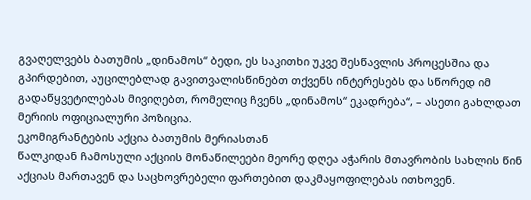გვაღელვებს ბათუმის „დინამოს“ ბედი, ეს საკითხი უკვე შესწავლის პროცესშია და გპირდებით, აუცილებლად გავითვალისწინებთ თქვენს ინტერესებს და სწორედ იმ გადაწყვეტილებას მივიღებთ, რომელიც ჩვენს „დინამოს“ ეკადრება“, – ასეთი გახლდათ მერიის ოფიციალური პოზიცია.
ეკომიგრანტების აქცია ბათუმის მერიასთან
წალკიდან ჩამოსული აქციის მონაწილეები მეორე დღეა აჭარის მთავრობის სახლის წინ აქციას მართავენ და საცხოვრებელი ფართებით დაკმაყოფილებას ითხოვენ.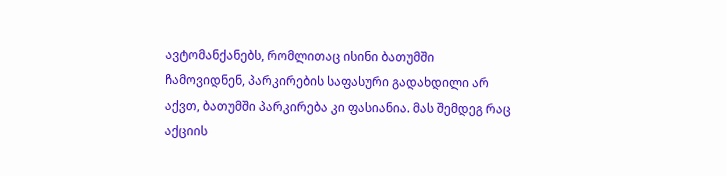ავტომანქანებს, რომლითაც ისინი ბათუმში ჩამოვიდნენ, პარკირების საფასური გადახდილი არ აქვთ, ბათუმში პარკირება კი ფასიანია. მას შემდეგ რაც აქციის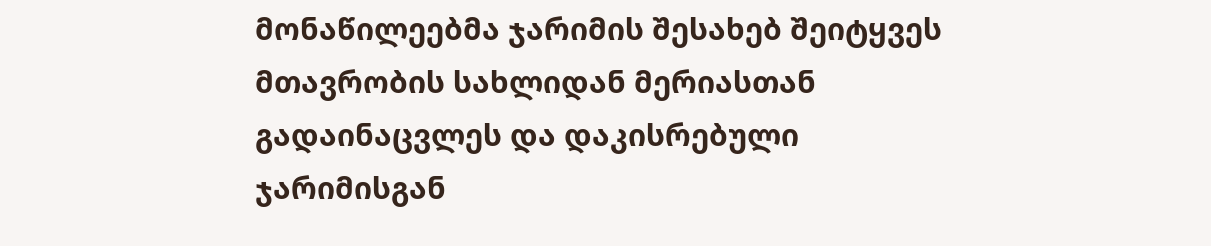მონაწილეებმა ჯარიმის შესახებ შეიტყვეს მთავრობის სახლიდან მერიასთან გადაინაცვლეს და დაკისრებული ჯარიმისგან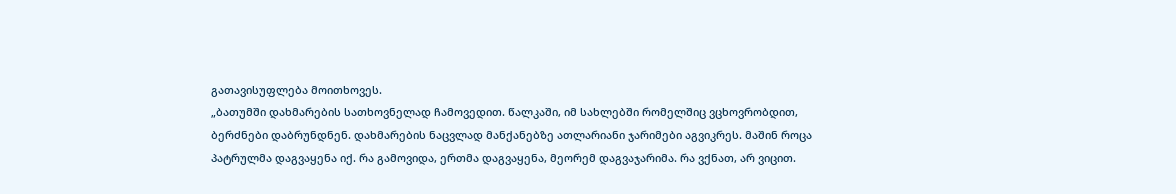გათავისუფლება მოითხოვეს.
„ბათუმში დახმარების სათხოვნელად ჩამოვედით. წალკაში, იმ სახლებში რომელშიც ვცხოვრობდით, ბერძნები დაბრუნდნენ. დახმარების ნაცვლად მანქანებზე ათლარიანი ჯარიმები აგვიკრეს. მაშინ როცა პატრულმა დაგვაყენა იქ. რა გამოვიდა, ერთმა დაგვაყენა, მეორემ დაგვაჯარიმა. რა ვქნათ, არ ვიცით.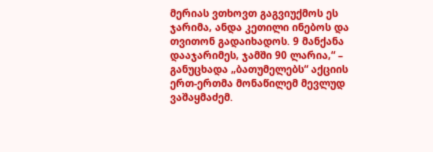მერიას ვთხოვთ გაგვიუქმოს ეს ჯარიმა, ანდა კეთილი ინებოს და თვითონ გადაიხადოს. 9 მანქანა დააჯარიმეს, ჯამში 90 ლარია,“ – განუცხადა „ბათუმელებს“ აქციის ერთ-ერთმა მონაწილემ მევლუდ ვაშაყმაძემ.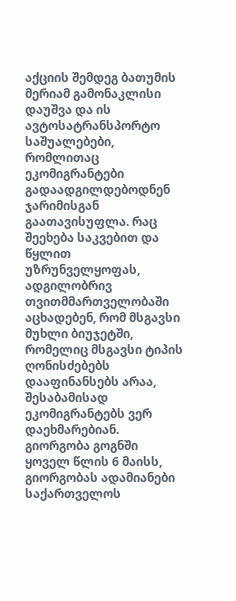აქციის შემდეგ ბათუმის მერიამ გამონაკლისი დაუშვა და ის ავტოსატრანსპორტო საშუალებები, რომლითაც ეკომიგრანტები გადაადგილდებოდნენ ჯარიმისგან გაათავისუფლა. რაც შეეხება საკვებით და წყლით უზრუნველყოფას, ადგილობრივ თვითმმართველობაში აცხადებენ, რომ მსგავსი მუხლი ბიუჯეტში, რომელიც მსგავსი ტიპის ღონისძებებს დააფინანსებს არაა, შესაბამისად ეკომიგრანტებს ვერ დაეხმარებიან.
გიორგობა გოგნში
ყოველ წლის 6 მაისს, გიორგობას ადამიანები საქართველოს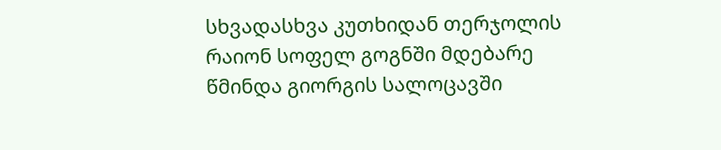სხვადასხვა კუთხიდან თერჯოლის რაიონ სოფელ გოგნში მდებარე წმინდა გიორგის სალოცავში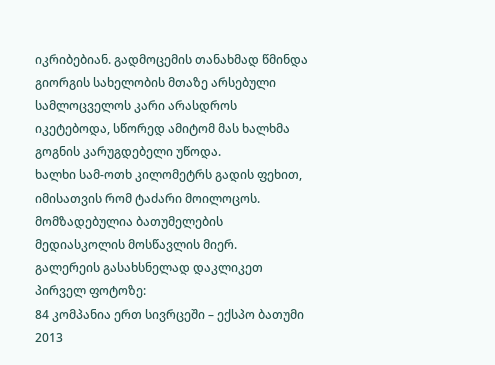იკრიბებიან. გადმოცემის თანახმად წმინდა გიორგის სახელობის მთაზე არსებული სამლოცველოს კარი არასდროს იკეტებოდა, სწორედ ამიტომ მას ხალხმა გოგნის კარუგდებელი უწოდა.
ხალხი სამ-ოთხ კილომეტრს გადის ფეხით, იმისათვის რომ ტაძარი მოილოცოს.
მომზადებულია ბათუმელების მედიასკოლის მოსწავლის მიერ.
გალერეის გასახსნელად დაკლიკეთ პირველ ფოტოზე:
84 კომპანია ერთ სივრცეში – ექსპო ბათუმი 2013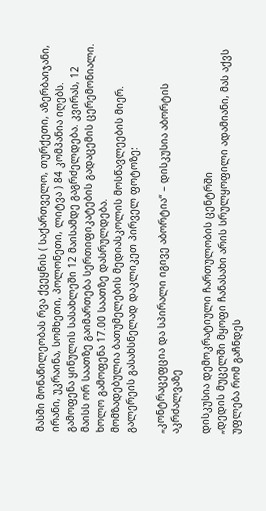მასში მონაწილეობას რვა ქვეყნის ( საქართველო, თურქეთი, აზერბაიჯანი, ირანი, უკრაინა, სომხეთი, პოლონეთი, ლიტვა ) 84 კომპანია იღებს. გამოფენა ყინულის სასახლეში 12 მაისამდე გაგრძელდება. კვირას, 12 მაისს ორ საათზე გაიმართება სერთიფიკატების გადაცემის ცერემონიალი. ხოლო გამოფენა 17.00 საათზე დასრულდება.
მომზადებულია ბათუმელების მედიასკოლის მოსწავლეების მიერ.
გალერეის გასახსნელად დაკლიკეთ პირველ ფოტოზე:

„კონტრაცეფცია და სპირალი იგივე აბორტია“ – დისკუსია აბორტის აკრძალვაზე

დისკუსია დემოკრატიული ჩართულობის ცენტრში
„დედის მუცელში მყოფი ჩანასახი არის სრულყოფილი ადამიანი, მას აქვს უფლება რომ გაჩნდეს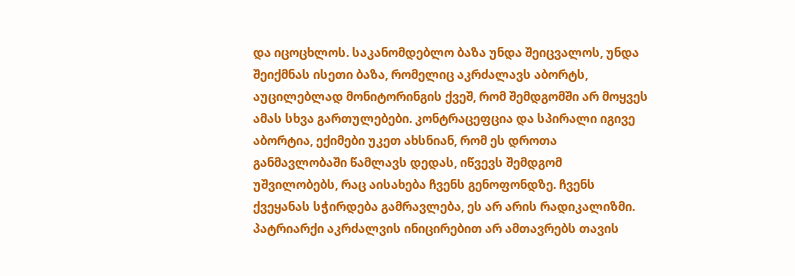და იცოცხლოს. საკანომდებლო ბაზა უნდა შეიცვალოს, უნდა შეიქმნას ისეთი ბაზა, რომელიც აკრძალავს აბორტს, აუცილებლად მონიტორინგის ქვეშ, რომ შემდგომში არ მოყვეს ამას სხვა გართულებები. კონტრაცეფცია და სპირალი იგივე აბორტია, ექიმები უკეთ ახსნიან, რომ ეს დროთა განმავლობაში წამლავს დედას, იწვევს შემდგომ უშვილობებს, რაც აისახება ჩვენს გენოფონდზე. ჩვენს ქვეყანას სჭირდება გამრავლება, ეს არ არის რადიკალიზმი. პატრიარქი აკრძალვის ინიცირებით არ ამთავრებს თავის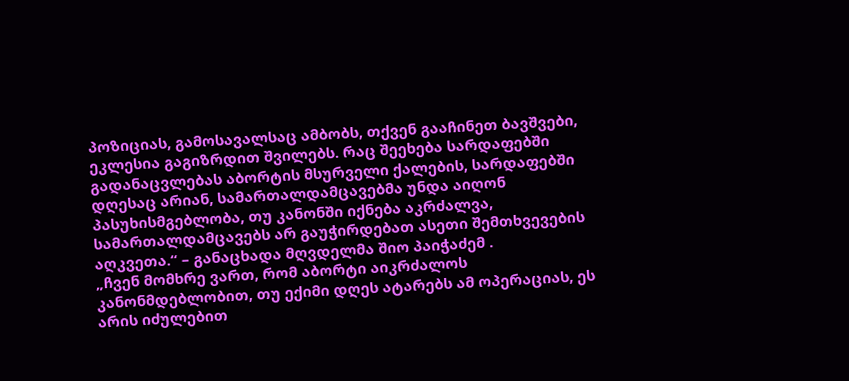პოზიციას, გამოსავალსაც ამბობს, თქვენ გააჩინეთ ბავშვები, ეკლესია გაგიზრდით შვილებს. რაც შეეხება სარდაფებში გადანაცვლებას აბორტის მსურველი ქალების, სარდაფებში დღესაც არიან, სამართალდამცავებმა უნდა აიღონ პასუხისმგებლობა, თუ კანონში იქნება აკრძალვა, სამართალდამცავებს არ გაუჭირდებათ ასეთი შემთხვევების აღკვეთა.“ – განაცხადა მღვდელმა შიო პაიჭაძემ .
„ჩვენ მომხრე ვართ, რომ აბორტი აიკრძალოს კანონმდებლობით, თუ ექიმი დღეს ატარებს ამ ოპერაციას, ეს არის იძულებით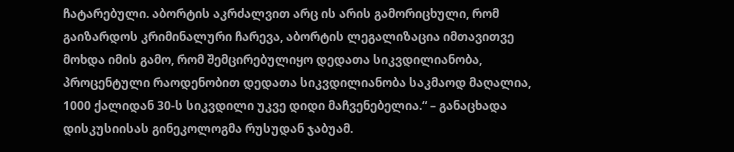ჩატარებული. აბორტის აკრძალვით არც ის არის გამორიცხული, რომ გაიზარდოს კრიმინალური ჩარევა, აბორტის ლეგალიზაცია იმთავითვე მოხდა იმის გამო, რომ შემცირებულიყო დედათა სიკვდილიანობა, პროცენტული რაოდენობით დედათა სიკვდილიანობა საკმაოდ მაღალია, 1000 ქალიდან 30-ს სიკვდილი უკვე დიდი მაჩვენებელია.“ – განაცხადა დისკუსიისას გინეკოლოგმა რუსუდან ჯაბუამ.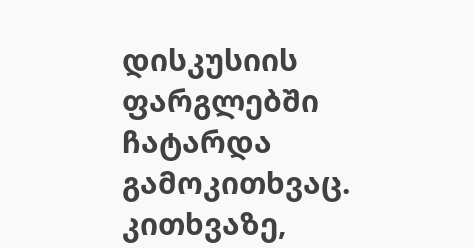დისკუსიის ფარგლებში ჩატარდა გამოკითხვაც. კითხვაზე,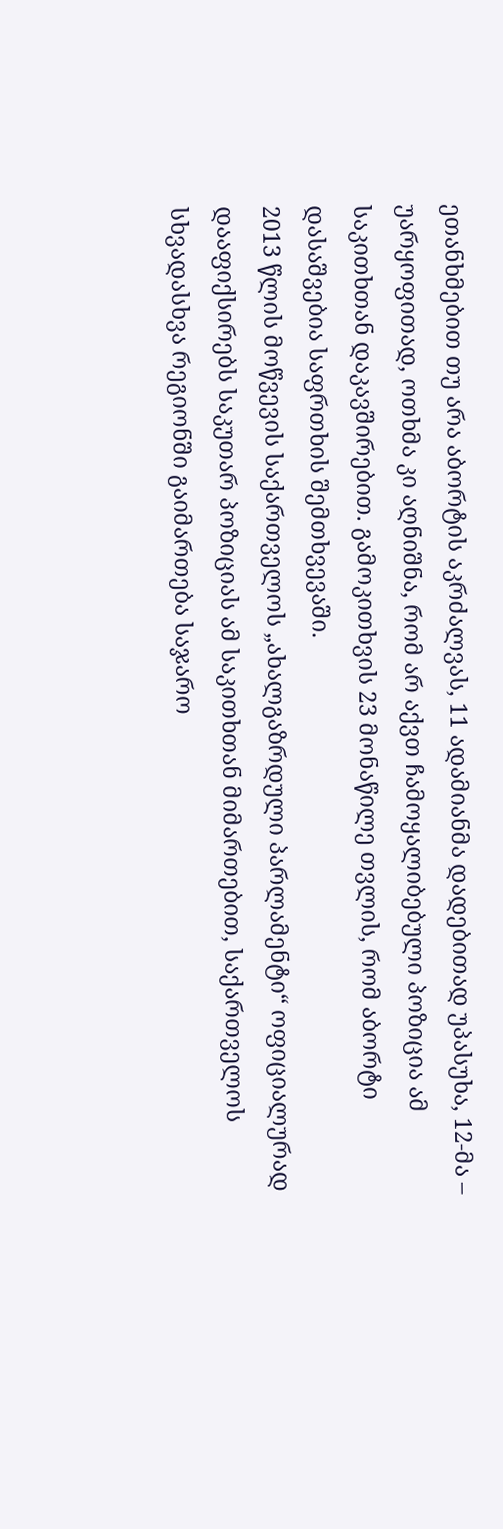ეთანხმებით თუ არა აბორტის აკრძალვას, 11 ადამიანმა დადებითად უპასუხა, 12-მა – უარყოფითად, ოთხმა კი აღნიშნა, რომ არ აქვთ ჩამოყალიბებული პოზიცია ამ საკითხთან დაკავშირებით. გამოკითხვის 23 მონაწილე თვლის, რომ აბორტი დასაშვებია საფრთხის შემთხვევაში.
2013 წლის მოწვევის საქართველოს „ახალგაზრდული პარლამენტი“ ოფიციალურად დააფიქსირებს საკუთარ პოზიციას ამ საკითხთან მიმართებით, საქართველოს სხვადასხვა რეგიონში გაიმართება საჯარო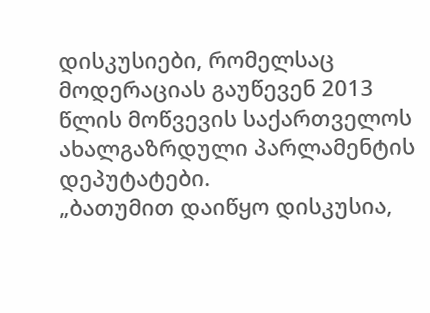დისკუსიები, რომელსაც მოდერაციას გაუწევენ 2013 წლის მოწვევის საქართველოს ახალგაზრდული პარლამენტის დეპუტატები.
„ბათუმით დაიწყო დისკუსია,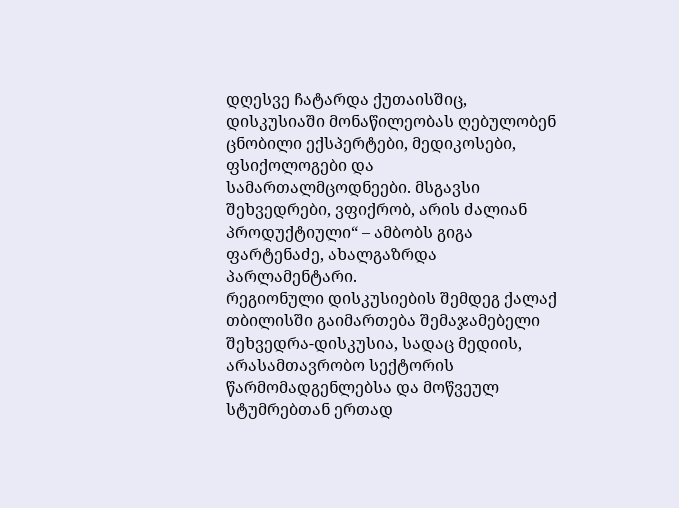დღესვე ჩატარდა ქუთაისშიც, დისკუსიაში მონაწილეობას ღებულობენ ცნობილი ექსპერტები, მედიკოსები, ფსიქოლოგები და სამართალმცოდნეები. მსგავსი შეხვედრები, ვფიქრობ, არის ძალიან პროდუქტიული“ – ამბობს გიგა ფარტენაძე, ახალგაზრდა პარლამენტარი.
რეგიონული დისკუსიების შემდეგ ქალაქ თბილისში გაიმართება შემაჯამებელი შეხვედრა-დისკუსია, სადაც მედიის, არასამთავრობო სექტორის წარმომადგენლებსა და მოწვეულ სტუმრებთან ერთად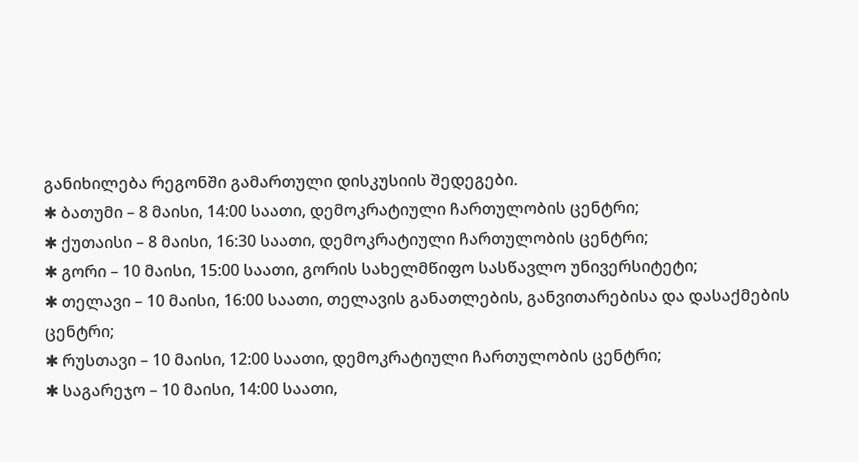განიხილება რეგონში გამართული დისკუსიის შედეგები.
✱ ბათუმი – 8 მაისი, 14:00 საათი, დემოკრატიული ჩართულობის ცენტრი;
✱ ქუთაისი – 8 მაისი, 16:30 საათი, დემოკრატიული ჩართულობის ცენტრი;
✱ გორი – 10 მაისი, 15:00 საათი, გორის სახელმწიფო სასწავლო უნივერსიტეტი;
✱ თელავი – 10 მაისი, 16:00 საათი, თელავის განათლების, განვითარებისა და დასაქმების ცენტრი;
✱ რუსთავი – 10 მაისი, 12:00 საათი, დემოკრატიული ჩართულობის ცენტრი;
✱ საგარეჯო – 10 მაისი, 14:00 საათი,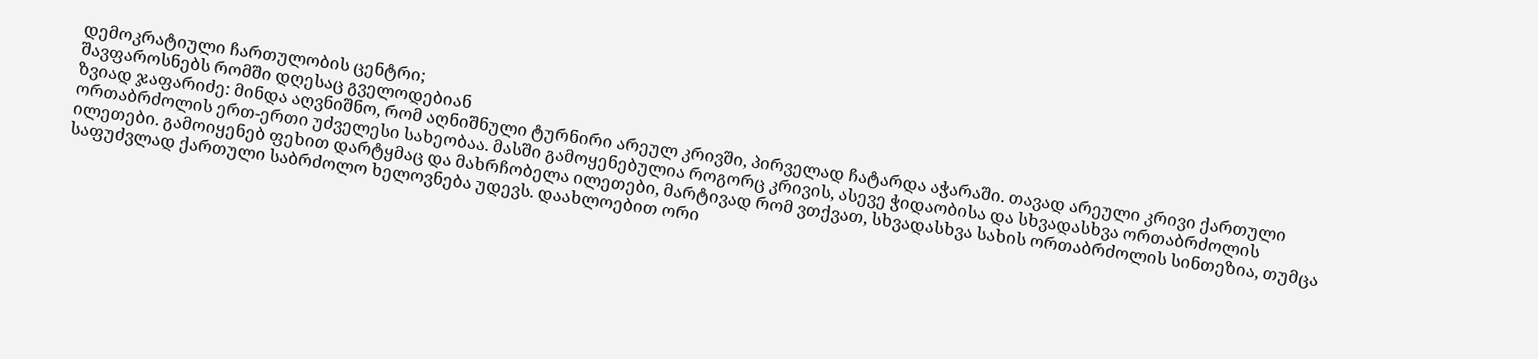დემოკრატიული ჩართულობის ცენტრი;
შავფაროსნებს რომში დღესაც გველოდებიან
ზვიად ჯაფარიძე: მინდა აღვნიშნო, რომ აღნიშნული ტურნირი არეულ კრივში, პირველად ჩატარდა აჭარაში. თავად არეული კრივი ქართული ორთაბრძოლის ერთ-ერთი უძველესი სახეობაა. მასში გამოყენებულია როგორც კრივის, ასევე ჭიდაობისა და სხვადასხვა ორთაბრძოლის ილეთები. გამოიყენებ ფეხით დარტყმაც და მახრჩობელა ილეთები, მარტივად რომ ვთქვათ, სხვადასხვა სახის ორთაბრძოლის სინთეზია, თუმცა საფუძვლად ქართული საბრძოლო ხელოვნება უდევს. დაახლოებით ორი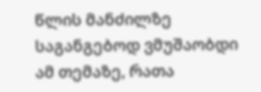წლის მანძილზე საგანგებოდ ვმუშაობდი ამ თემაზე, რათა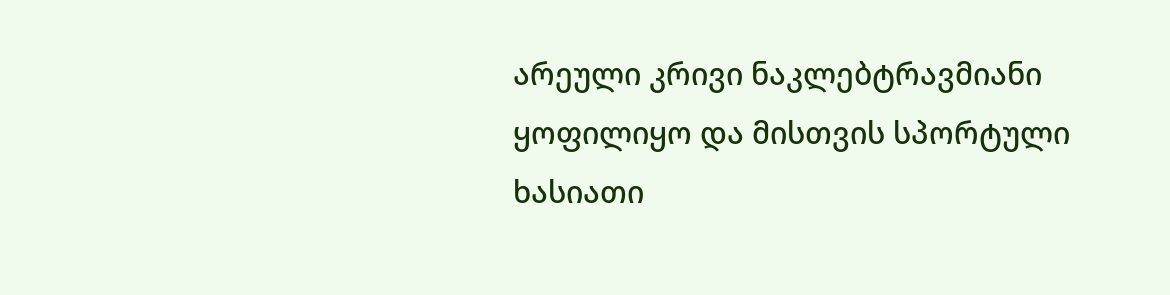არეული კრივი ნაკლებტრავმიანი ყოფილიყო და მისთვის სპორტული ხასიათი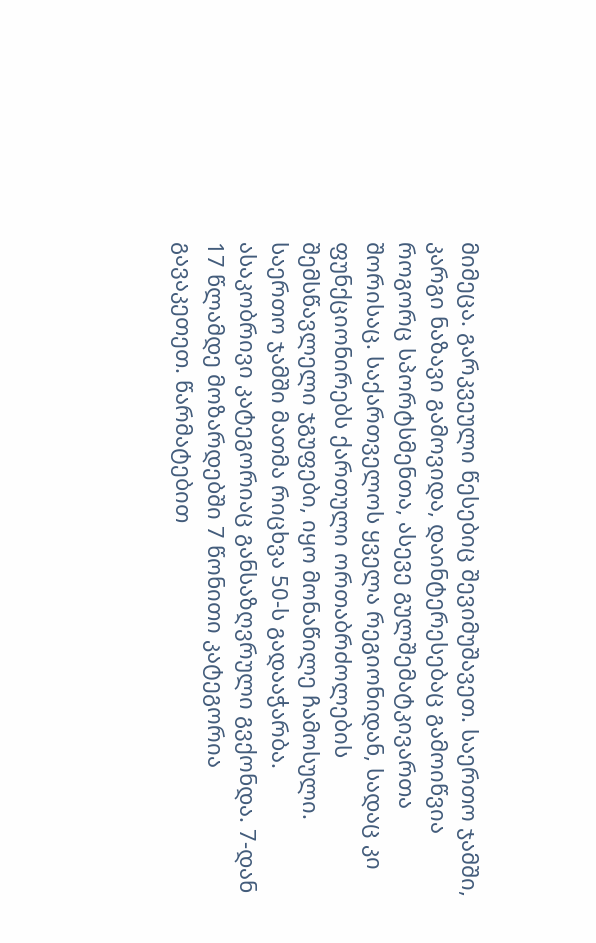მიმეცა. გარკვეული წესებიც შევიმუშავეთ. საერთო ჯამში, კარგი ნაზავი გამოვიდა, დაინტერესებაც გამოიწვია როგორც სპორტსმენთა, ასევე გულშემატკივართა შორისაც. საქართველოს ყველა რეგიონიდან, სადაც კი ფუნქციონირებს ქართული ორთაბრძოლების შემსწავლელი ჯგუფები, იყო მონაწილე ჩამოსული. საერთო ჯამში მათმა რიცხვა 50-ს გადააჭარბა. ასაკობრივი კატეგორიაც განსაზღვრული გვქონდა. 7-დან 17 წლამდე მოზარდებში 7 წონითი კატეგორია გავაკეთეთ. წარმატებით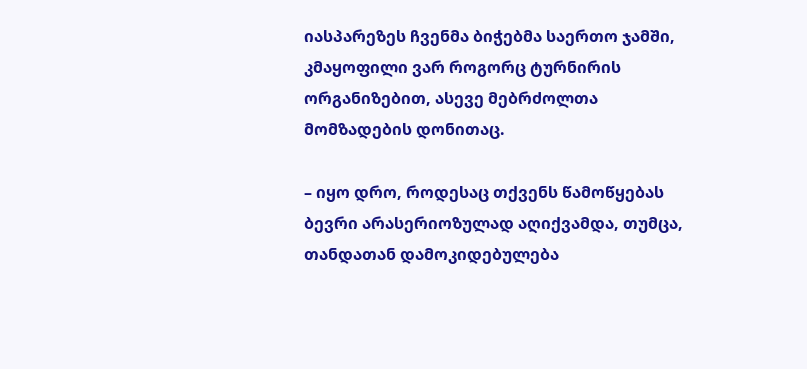იასპარეზეს ჩვენმა ბიჭებმა საერთო ჯამში, კმაყოფილი ვარ როგორც ტურნირის ორგანიზებით, ასევე მებრძოლთა მომზადების დონითაც.

– იყო დრო, როდესაც თქვენს წამოწყებას ბევრი არასერიოზულად აღიქვამდა, თუმცა, თანდათან დამოკიდებულება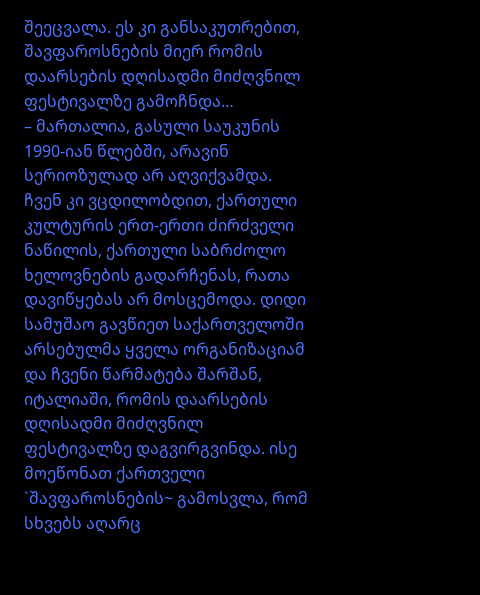შეეცვალა. ეს კი განსაკუთრებით, შავფაროსნების მიერ რომის დაარსების დღისადმი მიძღვნილ ფესტივალზე გამოჩნდა…
– მართალია, გასული საუკუნის 1990-იან წლებში, არავინ სერიოზულად არ აღვიქვამდა. ჩვენ კი ვცდილობდით, ქართული კულტურის ერთ-ერთი ძირძველი ნაწილის, ქართული საბრძოლო ხელოვნების გადარჩენას, რათა დავიწყებას არ მოსცემოდა. დიდი სამუშაო გავწიეთ საქართველოში არსებულმა ყველა ორგანიზაციამ და ჩვენი წარმატება შარშან, იტალიაში, რომის დაარსების დღისადმი მიძღვნილ ფესტივალზე დაგვირგვინდა. ისე მოეწონათ ქართველი `შავფაროსნების~ გამოსვლა, რომ სხვებს აღარც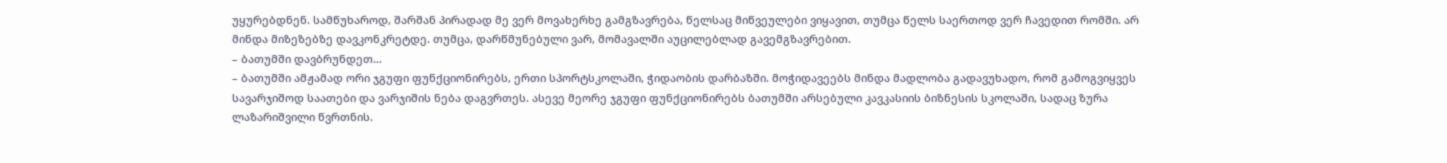უყურებდნენ. სამწუხაროდ, შარშან პირადად მე ვერ მოვახერხე გამგზავრება, წელსაც მიწვეულები ვიყავით, თუმცა წელს საერთოდ ვერ ჩავედით რომში. არ მინდა მიზეზებზე დავკონკრეტდე. თუმცა, დარწმუნებული ვარ, მომავალში აუცილებლად გავემგზავრებით.
– ბათუმში დავბრუნდეთ…
– ბათუმში ამჟამად ორი ჯგუფი ფუნქციონირებს, ერთი სპორტსკოლაში, ჭიდაობის დარბაზში. მოჭიდავეებს მინდა მადლობა გადავუხადო, რომ გამოგვიყვეს სავარჯიშოდ საათები და ვარჯიშის ნება დაგვრთეს. ასევე მეორე ჯგუფი ფუნქციონირებს ბათუმში არსებული კავკასიის ბიზნესის სკოლაში, სადაც ზურა ლაზარიშვილი წვრთნის.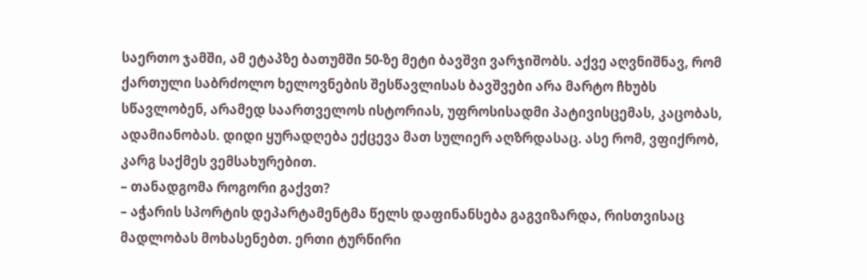საერთო ჯამში, ამ ეტაპზე ბათუმში 50-ზე მეტი ბავშვი ვარჯიშობს. აქვე აღვნიშნავ, რომ ქართული საბრძოლო ხელოვნების შესწავლისას ბავშვები არა მარტო ჩხუბს სწავლობენ, არამედ საართველოს ისტორიას, უფროსისადმი პატივისცემას, კაცობას, ადამიანობას. დიდი ყურადღება ექცევა მათ სულიერ აღზრდასაც. ასე რომ, ვფიქრობ, კარგ საქმეს ვემსახურებით.
– თანადგომა როგორი გაქვთ?
– აჭარის სპორტის დეპარტამენტმა წელს დაფინანსება გაგვიზარდა, რისთვისაც მადლობას მოხასენებთ. ერთი ტურნირი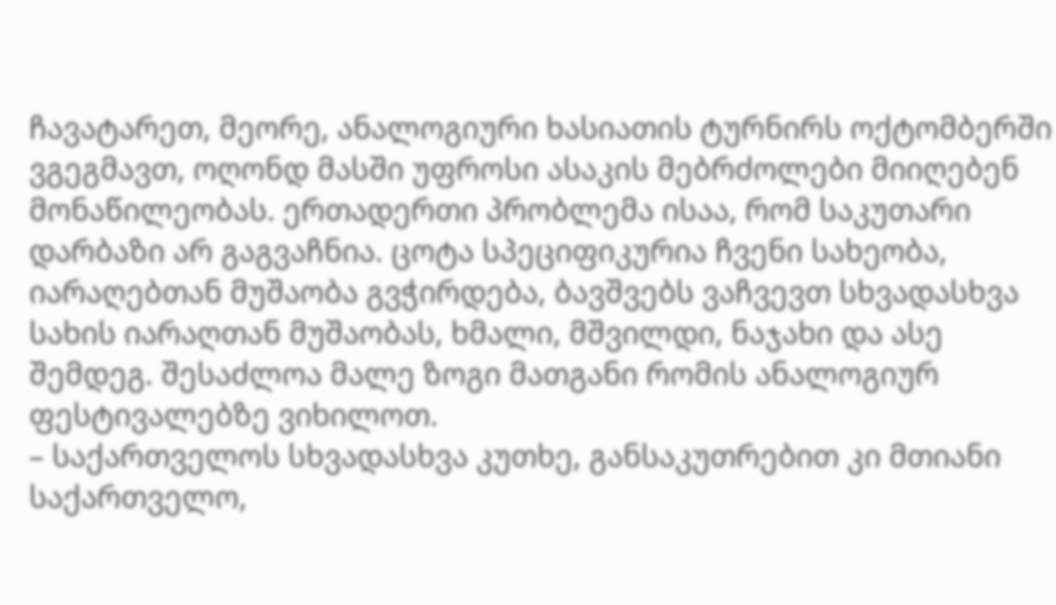ჩავატარეთ, მეორე, ანალოგიური ხასიათის ტურნირს ოქტომბერში ვგეგმავთ, ოღონდ მასში უფროსი ასაკის მებრძოლები მიიღებენ მონაწილეობას. ერთადერთი პრობლემა ისაა, რომ საკუთარი დარბაზი არ გაგვაჩნია. ცოტა სპეციფიკურია ჩვენი სახეობა, იარაღებთან მუშაობა გვჭირდება, ბავშვებს ვაჩვევთ სხვადასხვა სახის იარაღთან მუშაობას, ხმალი, მშვილდი, ნაჯახი და ასე შემდეგ. შესაძლოა მალე ზოგი მათგანი რომის ანალოგიურ ფესტივალებზე ვიხილოთ.
– საქართველოს სხვადასხვა კუთხე, განსაკუთრებით კი მთიანი საქართველო,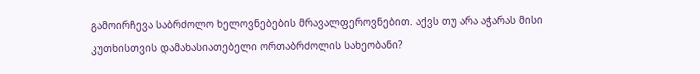გამოირჩევა საბრძოლო ხელოვნებების მრავალფეროვნებით. აქვს თუ არა აჭარას მისი კუთხისთვის დამახასიათებელი ორთაბრძოლის სახეობანი?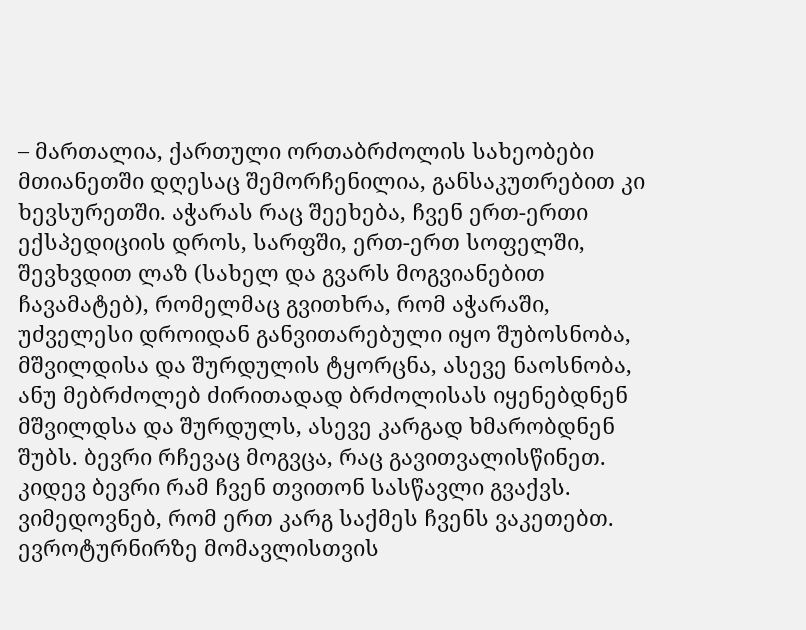– მართალია, ქართული ორთაბრძოლის სახეობები მთიანეთში დღესაც შემორჩენილია, განსაკუთრებით კი ხევსურეთში. აჭარას რაც შეეხება, ჩვენ ერთ-ერთი ექსპედიციის დროს, სარფში, ერთ-ერთ სოფელში, შევხვდით ლაზ (სახელ და გვარს მოგვიანებით ჩავამატებ), რომელმაც გვითხრა, რომ აჭარაში, უძველესი დროიდან განვითარებული იყო შუბოსნობა, მშვილდისა და შურდულის ტყორცნა, ასევე ნაოსნობა, ანუ მებრძოლებ ძირითადად ბრძოლისას იყენებდნენ მშვილდსა და შურდულს, ასევე კარგად ხმარობდნენ შუბს. ბევრი რჩევაც მოგვცა, რაც გავითვალისწინეთ. კიდევ ბევრი რამ ჩვენ თვითონ სასწავლი გვაქვს. ვიმედოვნებ, რომ ერთ კარგ საქმეს ჩვენს ვაკეთებთ.
ევროტურნირზე მომავლისთვის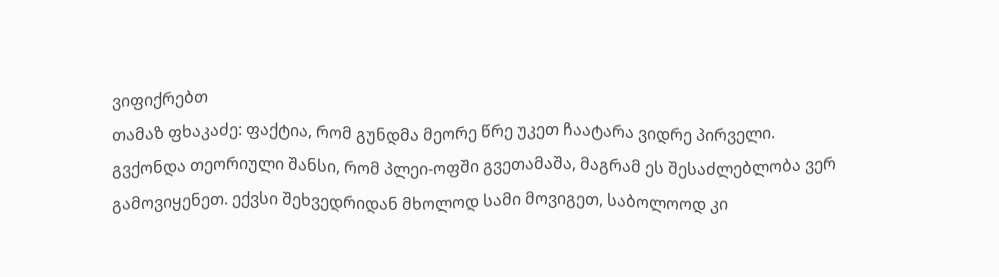ვიფიქრებთ
თამაზ ფხაკაძე: ფაქტია, რომ გუნდმა მეორე წრე უკეთ ჩაატარა ვიდრე პირველი. გვქონდა თეორიული შანსი, რომ პლეი-ოფში გვეთამაშა, მაგრამ ეს შესაძლებლობა ვერ გამოვიყენეთ. ექვსი შეხვედრიდან მხოლოდ სამი მოვიგეთ, საბოლოოდ კი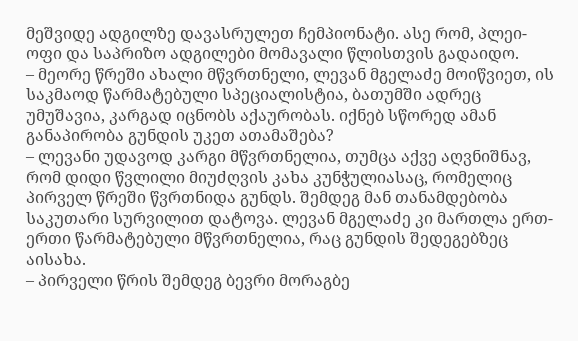მეშვიდე ადგილზე დავასრულეთ ჩემპიონატი. ასე რომ, პლეი-ოფი და საპრიზო ადგილები მომავალი წლისთვის გადაიდო.
– მეორე წრეში ახალი მწვრთნელი, ლევან მგელაძე მოიწვიეთ, ის საკმაოდ წარმატებული სპეციალისტია, ბათუმში ადრეც უმუშავია, კარგად იცნობს აქაურობას. იქნებ სწორედ ამან განაპირობა გუნდის უკეთ ათამაშება?
– ლევანი უდავოდ კარგი მწვრთნელია, თუმცა აქვე აღვნიშნავ, რომ დიდი წვლილი მიუძღვის კახა კუნჭულიასაც, რომელიც პირველ წრეში წვრთნიდა გუნდს. შემდეგ მან თანამდებობა საკუთარი სურვილით დატოვა. ლევან მგელაძე კი მართლა ერთ-ერთი წარმატებული მწვრთნელია, რაც გუნდის შედეგებზეც აისახა.
– პირველი წრის შემდეგ ბევრი მორაგბე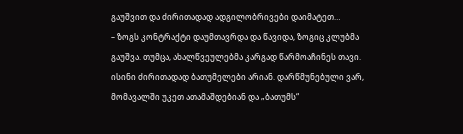გაუშვით და ძირითადად ადგილობრივები დაიმატეთ…
– ზოგს კონტრაქტი დაუმთავრდა და წავიდა, ზოგიც კლუბმა გაუშვა. თუმცა, ახალწვეულებმა კარგად წარმოაჩინეს თავი. ისინი ძირითადად ბათუმელები არიან. დარწმუნებული ვარ, მომავალში უკეთ ათამაშდებიან და „ბათუმს“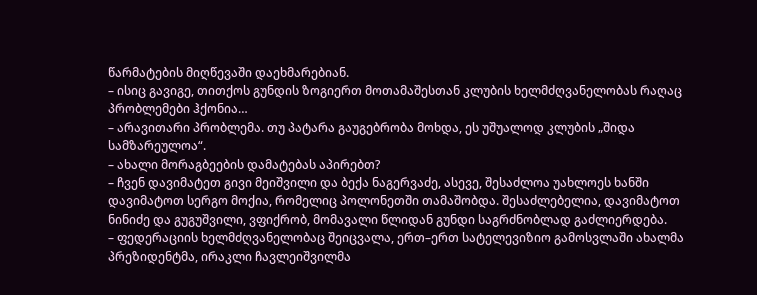წარმატების მიღწევაში დაეხმარებიან.
– ისიც გავიგე, თითქოს გუნდის ზოგიერთ მოთამაშესთან კლუბის ხელმძღვანელობას რაღაც პრობლემები ჰქონია…
– არავითარი პრობლემა. თუ პატარა გაუგებრობა მოხდა, ეს უშუალოდ კლუბის „შიდა სამზარეულოა“.
– ახალი მორაგბეების დამატებას აპირებთ?
– ჩვენ დავიმატეთ გივი მეიშვილი და ბექა ნაგერვაძე, ასევე, შესაძლოა უახლოეს ხანში დავიმატოთ სერგო მოქია, რომელიც პოლონეთში თამაშობდა. შესაძლებელია, დავიმატოთ ნინიძე და გუგუშვილი, ვფიქრობ, მომავალი წლიდან გუნდი საგრძნობლად გაძლიერდება.
– ფედერაციის ხელმძღვანელობაც შეიცვალა, ერთ–ერთ სატელევიზიო გამოსვლაში ახალმა პრეზიდენტმა, ირაკლი ჩავლეიშვილმა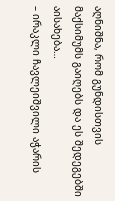აღნიშნა, რომ გუნდისთვის მაქსიმუმს გაიღებს და ეს შედეგებში აისახება…
– ირაკლი ჩავლეიშვილი აჭარის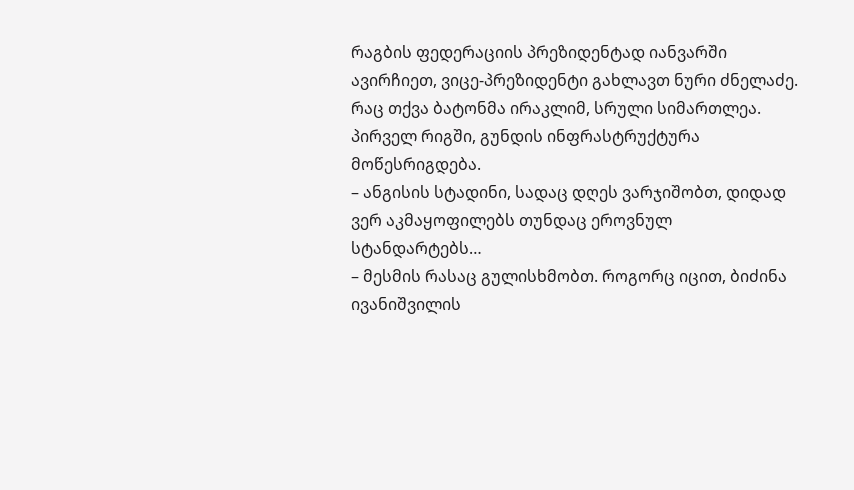რაგბის ფედერაციის პრეზიდენტად იანვარში ავირჩიეთ, ვიცე-პრეზიდენტი გახლავთ ნური ძნელაძე. რაც თქვა ბატონმა ირაკლიმ, სრული სიმართლეა. პირველ რიგში, გუნდის ინფრასტრუქტურა მოწესრიგდება.
– ანგისის სტადინი, სადაც დღეს ვარჯიშობთ, დიდად ვერ აკმაყოფილებს თუნდაც ეროვნულ სტანდარტებს…
– მესმის რასაც გულისხმობთ. როგორც იცით, ბიძინა ივანიშვილის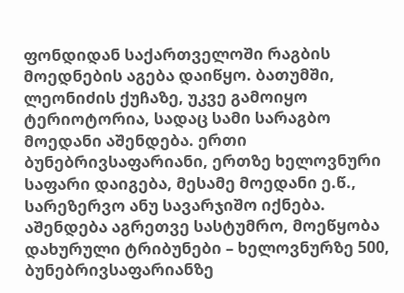ფონდიდან საქართველოში რაგბის მოედნების აგება დაიწყო. ბათუმში, ლეონიძის ქუჩაზე, უკვე გამოიყო ტერიოტორია, სადაც სამი სარაგბო მოედანი აშენდება. ერთი ბუნებრივსაფარიანი, ერთზე ხელოვნური საფარი დაიგება, მესამე მოედანი ე.წ., სარეზერვო ანუ სავარჯიშო იქნება. აშენდება აგრეთვე სასტუმრო, მოეწყობა დახურული ტრიბუნები – ხელოვნურზე 500, ბუნებრივსაფარიანზე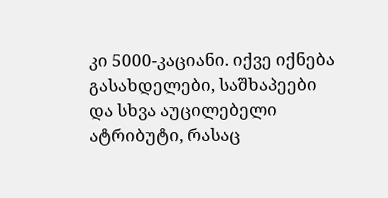კი 5000-კაციანი. იქვე იქნება გასახდელები, საშხაპეები და სხვა აუცილებელი ატრიბუტი, რასაც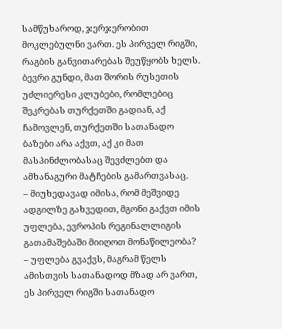სამწუხაროდ, ჯერჯერობით მოკლებულნი ვართ. ეს პირველ რიგში, რაგბის განვითარებას შეუწყობს ხელს. ბევრი გუნდი, მათ შორის რუსეთის უძლიერესი კლუბები, რომლებიც შეკრებას თურქეთში გადიან, აქ ჩამოვლენ, თურქეთში სათანადო ბაზები არა აქვთ, აქ კი მათ მასპინძლობასაც შევძლებთ და ამხანაგური მატჩების გამართვასაც.
– მიუხედავად იმისა, რომ მეშვიდე ადგილზე გახვედით, მგონი გაქვთ იმის უფლება, ევროპის რეგინალლიგის გათამაშებაში მიიღოთ მონაწილეობა?
– უფლება გვაქვს, მაგრამ წელს ამისთვის სათანადოდ მზად არ ვართ, ეს პირველ რიგში სათანადო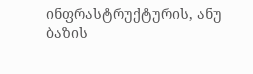ინფრასტრუქტურის, ანუ ბაზის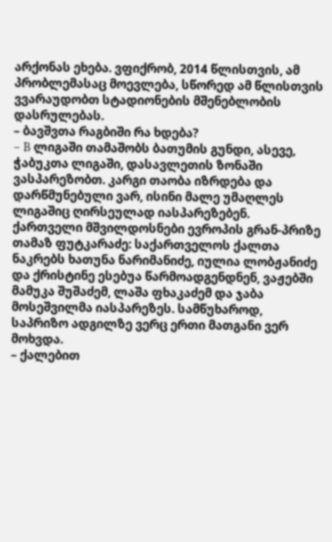არქონას ეხება. ვფიქრობ, 2014 წლისთვის, ამ პრობლემასაც მოევლება, სწორედ ამ წლისთვის ვვარაუდობთ სტადიონების მშენებლობის დასრულებას.
– ბავშვთა რაგბიში რა ხდება?
– B ლიგაში თამაშობს ბათუმის გუნდი, ასევე, ჭაბუკთა ლიგაში, დასავლეთის ზონაში ვასპარეზობთ. კარგი თაობა იზრდება და დარწმუნებული ვარ, ისინი მალე უმაღლეს ლიგაშიც ღირსეულად იასპარეზებენ.
ქართველი მშვილდოსნები ევროპის გრან-პრიზე
თამაზ ფუტკარაძე: საქართველოს ქალთა ნაკრებს ხათუნა ნარიმანიძე, იულია ლობჟანიძე და ქრისტინე ესებუა წარმოადგენდნენ, ვაჟებში მამუკა შუშაძემ, ლაშა ფხაკაძემ და ჯაბა მოსეშვილმა იასპარეზეს. სამწუხაროდ, საპრიზო ადგილზე ვერც ერთი მათგანი ვერ მოხვდა.
– ქალებით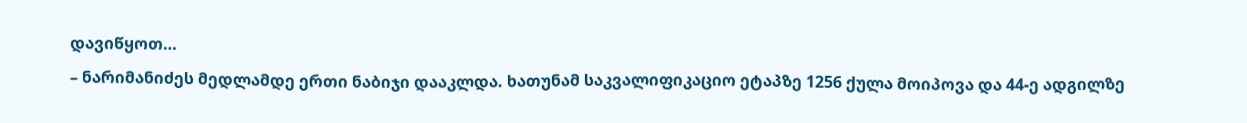დავიწყოთ…
– ნარიმანიძეს მედლამდე ერთი ნაბიჯი დააკლდა. ხათუნამ საკვალიფიკაციო ეტაპზე 1256 ქულა მოიპოვა და 44-ე ადგილზე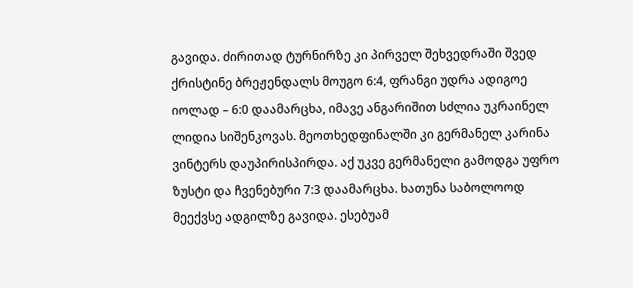გავიდა. ძირითად ტურნირზე კი პირველ შეხვედრაში შვედ ქრისტინე ბრეჟენდალს მოუგო 6:4, ფრანგი უდრა ადიგოე იოლად – 6:0 დაამარცხა, იმავე ანგარიშით სძლია უკრაინელ ლიდია სიშენკოვას. მეოთხედფინალში კი გერმანელ კარინა ვინტერს დაუპირისპირდა. აქ უკვე გერმანელი გამოდგა უფრო ზუსტი და ჩვენებური 7:3 დაამარცხა. ხათუნა საბოლოოდ მეექვსე ადგილზე გავიდა. ესებუამ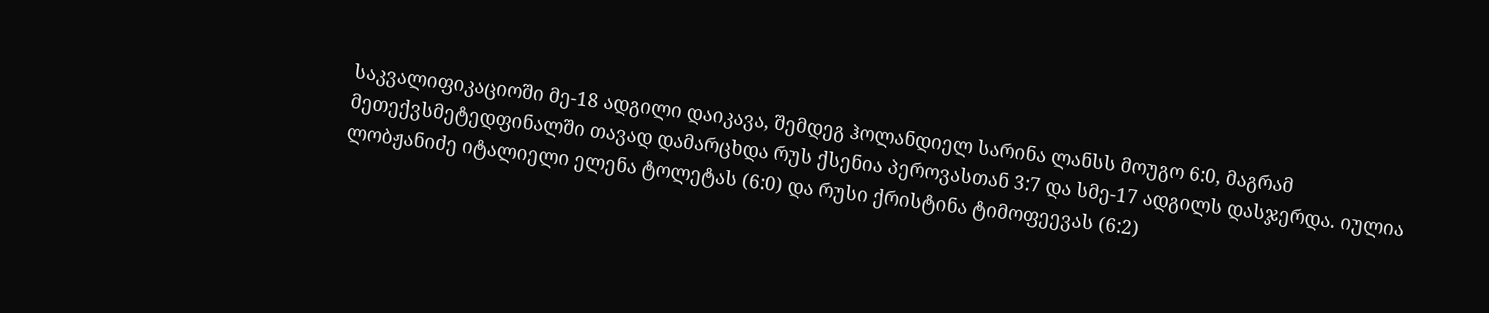საკვალიფიკაციოში მე-18 ადგილი დაიკავა, შემდეგ ჰოლანდიელ სარინა ლანსს მოუგო 6:0, მაგრამ მეთექვსმეტედფინალში თავად დამარცხდა რუს ქსენია პეროვასთან 3:7 და სმე-17 ადგილს დასჯერდა. იულია ლობჟანიძე იტალიელი ელენა ტოლეტას (6:0) და რუსი ქრისტინა ტიმოფეევას (6:2)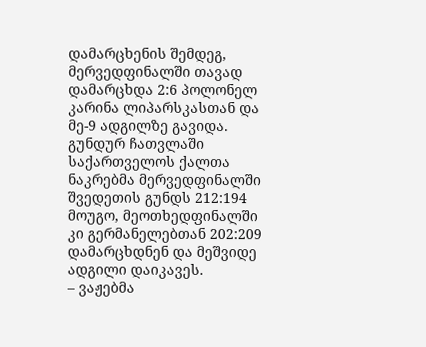დამარცხენის შემდეგ, მერვედფინალში თავად დამარცხდა 2:6 პოლონელ კარინა ლიპარსკასთან და მე-9 ადგილზე გავიდა. გუნდურ ჩათვლაში საქართველოს ქალთა ნაკრებმა მერვედფინალში შვედეთის გუნდს 212:194 მოუგო, მეოთხედფინალში კი გერმანელებთან 202:209 დამარცხდნენ და მეშვიდე ადგილი დაიკავეს.
– ვაჟებმა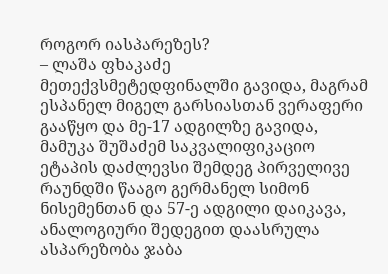როგორ იასპარეზეს?
– ლაშა ფხაკაძე მეთექვსმეტედფინალში გავიდა, მაგრამ ესპანელ მიგელ გარსიასთან ვერაფერი გააწყო და მე-17 ადგილზე გავიდა, მამუკა შუშაძემ საკვალიფიკაციო ეტაპის დაძლევსი შემდეგ პირველივე რაუნდში წააგო გერმანელ სიმონ ნისემენთან და 57-ე ადგილი დაიკავა, ანალოგიური შედეგით დაასრულა ასპარეზობა ჯაბა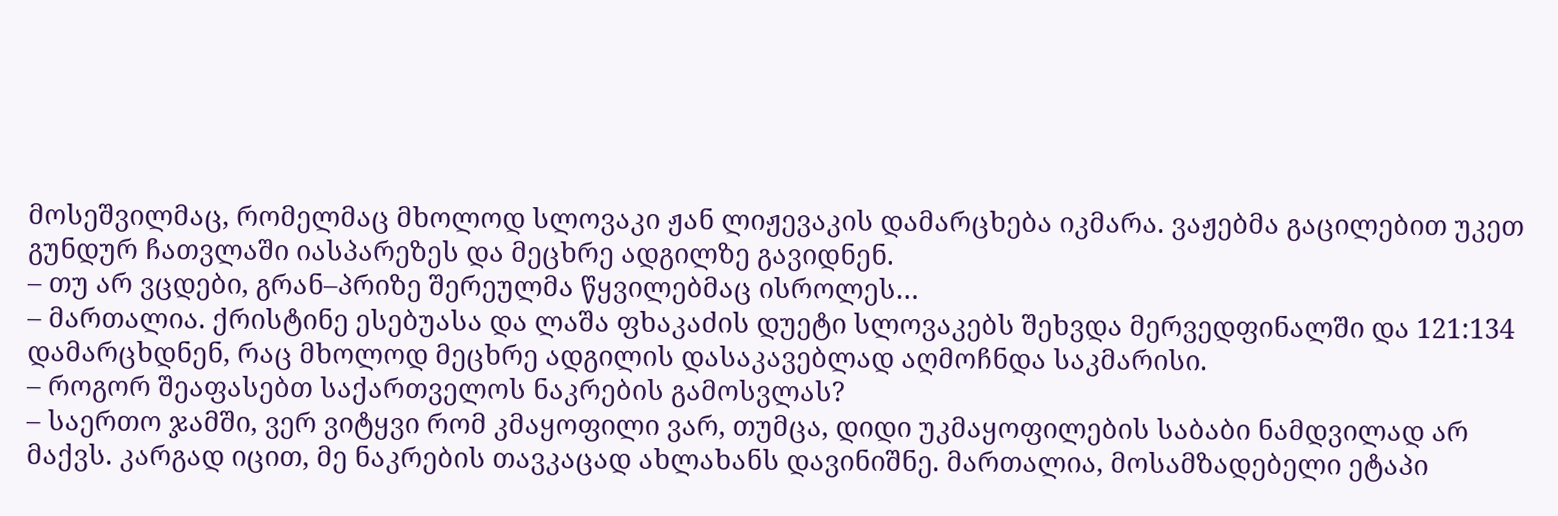მოსეშვილმაც, რომელმაც მხოლოდ სლოვაკი ჟან ლიჟევაკის დამარცხება იკმარა. ვაჟებმა გაცილებით უკეთ გუნდურ ჩათვლაში იასპარეზეს და მეცხრე ადგილზე გავიდნენ.
– თუ არ ვცდები, გრან–პრიზე შერეულმა წყვილებმაც ისროლეს…
– მართალია. ქრისტინე ესებუასა და ლაშა ფხაკაძის დუეტი სლოვაკებს შეხვდა მერვედფინალში და 121:134 დამარცხდნენ, რაც მხოლოდ მეცხრე ადგილის დასაკავებლად აღმოჩნდა საკმარისი.
– როგორ შეაფასებთ საქართველოს ნაკრების გამოსვლას?
– საერთო ჯამში, ვერ ვიტყვი რომ კმაყოფილი ვარ, თუმცა, დიდი უკმაყოფილების საბაბი ნამდვილად არ მაქვს. კარგად იცით, მე ნაკრების თავკაცად ახლახანს დავინიშნე. მართალია, მოსამზადებელი ეტაპი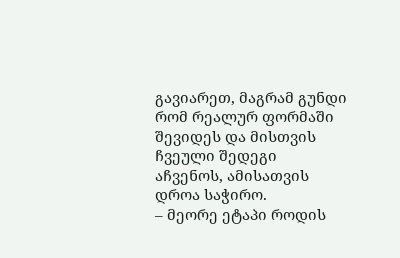გავიარეთ, მაგრამ გუნდი რომ რეალურ ფორმაში შევიდეს და მისთვის ჩვეული შედეგი აჩვენოს, ამისათვის დროა საჭირო.
– მეორე ეტაპი როდის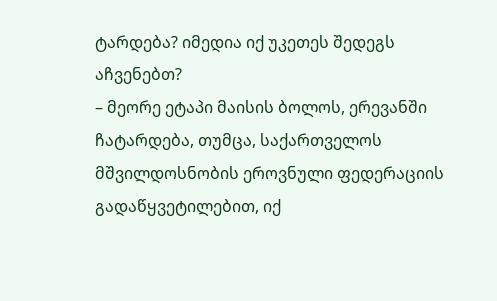ტარდება? იმედია იქ უკეთეს შედეგს აჩვენებთ?
– მეორე ეტაპი მაისის ბოლოს, ერევანში ჩატარდება, თუმცა, საქართველოს მშვილდოსნობის ეროვნული ფედერაციის გადაწყვეტილებით, იქ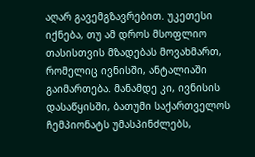აღარ გავემგზავრებით. უკეთესი იქნება, თუ ამ დროს მსოფლიო თასისთვის მზადებას მოვახმართ, რომელიც ივნისში, ანტალიაში გაიმართება. მანამდე კი, ივნისის დასაწყისში, ბათუმი საქართველოს ჩემპიონატს უმასპინძლებს,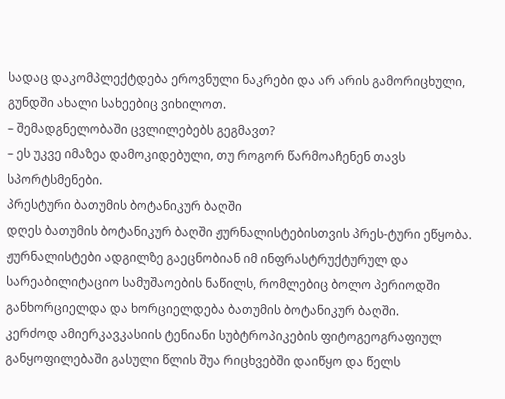სადაც დაკომპლექტდება ეროვნული ნაკრები და არ არის გამორიცხული, გუნდში ახალი სახეებიც ვიხილოთ.
– შემადგნელობაში ცვლილებებს გეგმავთ?
– ეს უკვე იმაზეა დამოკიდებული, თუ როგორ წარმოაჩენენ თავს სპორტსმენები.
პრესტური ბათუმის ბოტანიკურ ბაღში
დღეს ბათუმის ბოტანიკურ ბაღში ჟურნალისტებისთვის პრეს-ტური ეწყობა. ჟურნალისტები ადგილზე გაეცნობიან იმ ინფრასტრუქტურულ და სარეაბილიტაციო სამუშაოების ნაწილს, რომლებიც ბოლო პერიოდში განხორციელდა და ხორციელდება ბათუმის ბოტანიკურ ბაღში.
კერძოდ ამიერკავკასიის ტენიანი სუბტროპიკების ფიტოგეოგრაფიულ განყოფილებაში გასული წლის შუა რიცხვებში დაიწყო და წელს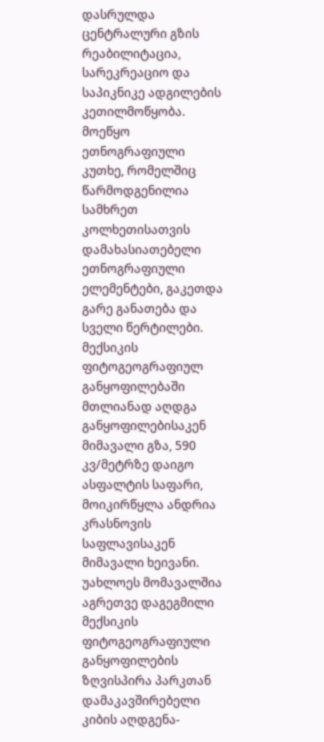დასრულდა ცენტრალური გზის რეაბილიტაცია, სარეკრეაციო და საპიკნიკე ადგილების კეთილმოწყობა. მოეწყო ეთნოგრაფიული კუთხე, რომელშიც წარმოდგენილია სამხრეთ კოლხეთისათვის დამახასიათებელი ეთნოგრაფიული ელემენტები, გაკეთდა გარე განათება და სველი წერტილები.
მექსიკის ფიტოგეოგრაფიულ განყოფილებაში მთლიანად აღდგა განყოფილებისაკენ მიმავალი გზა, 590 კვ/მეტრზე დაიგო ასფალტის საფარი, მოიკირწყლა ანდრია კრასნოვის საფლავისაკენ მიმავალი ხეივანი. უახლოეს მომავალშია აგრეთვე დაგეგმილი მექსიკის ფიტოგეოგრაფიული განყოფილების ზღვისპირა პარკთან დამაკავშირებელი კიბის აღდგენა-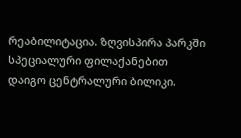რეაბილიტაცია. ზღვისპირა პარკში სპეციალური ფილაქანებით დაიგო ცენტრალური ბილიკი.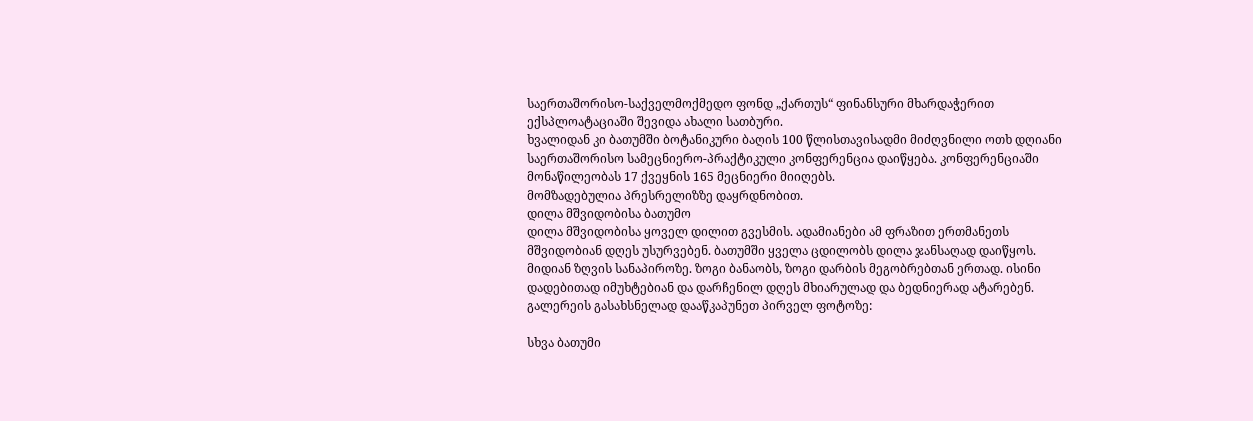საერთაშორისო-საქველმოქმედო ფონდ „ქართუს“ ფინანსური მხარდაჭერით ექსპლოატაციაში შევიდა ახალი სათბური.
ხვალიდან კი ბათუმში ბოტანიკური ბაღის 100 წლისთავისადმი მიძღვნილი ოთხ დღიანი საერთაშორისო სამეცნიერო-პრაქტიკული კონფერენცია დაიწყება. კონფერენციაში მონაწილეობას 17 ქვეყნის 165 მეცნიერი მიიღებს.
მომზადებულია პრესრელიზზე დაყრდნობით.
დილა მშვიდობისა ბათუმო
დილა მშვიდობისა ყოველ დილით გვესმის. ადამიანები ამ ფრაზით ერთმანეთს მშვიდობიან დღეს უსურვებენ. ბათუმში ყველა ცდილობს დილა ჯანსაღად დაიწყოს. მიდიან ზღვის სანაპიროზე. ზოგი ბანაობს, ზოგი დარბის მეგობრებთან ერთად. ისინი დადებითად იმუხტებიან და დარჩენილ დღეს მხიარულად და ბედნიერად ატარებენ.
გალერეის გასახსნელად დააწკაპუნეთ პირველ ფოტოზე:

სხვა ბათუმი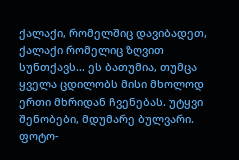ქალაქი, რომელშიც დავიბადეთ, ქალაქი რომელიც ზღვით სუნთქავს… ეს ბათუმია, თუმცა ყველა ცდილობს მისი მხოლოდ ერთი მხრიდან ჩვენებას. უტყვი შენობები, მდუმარე ბულვარი. ფოტო-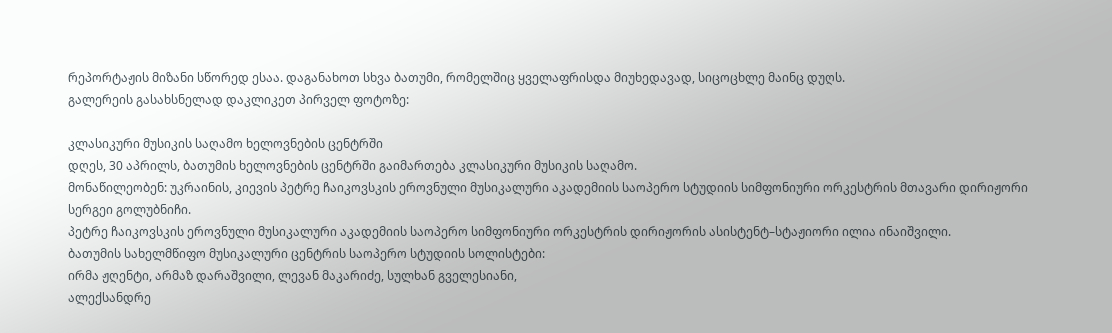რეპორტაჟის მიზანი სწორედ ესაა. დაგანახოთ სხვა ბათუმი, რომელშიც ყველაფრისდა მიუხედავად, სიცოცხლე მაინც დუღს.
გალერეის გასახსნელად დაკლიკეთ პირველ ფოტოზე:

კლასიკური მუსიკის საღამო ხელოვნების ცენტრში
დღეს, 30 აპრილს, ბათუმის ხელოვნების ცენტრში გაიმართება კლასიკური მუსიკის საღამო.
მონაწილეობენ: უკრაინის, კიევის პეტრე ჩაიკოვსკის ეროვნული მუსიკალური აკადემიის საოპერო სტუდიის სიმფონიური ორკესტრის მთავარი დირიჟორი სერგეი გოლუბნიჩი.
პეტრე ჩაიკოვსკის ეროვნული მუსიკალური აკადემიის საოპერო სიმფონიური ორკესტრის დირიჟორის ასისტენტ–სტაჟიორი ილია ინაიშვილი.
ბათუმის სახელმწიფო მუსიკალური ცენტრის საოპერო სტუდიის სოლისტები:
ირმა ჟღენტი, არმაზ დარაშვილი, ლევან მაკარიძე, სულხან გველესიანი,
ალექსანდრე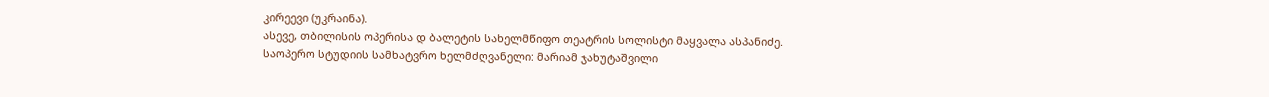კირეევი (უკრაინა).
ასევე, თბილისის ოპერისა დ ბალეტის სახელმწიფო თეატრის სოლისტი მაყვალა ასპანიძე.
საოპერო სტუდიის სამხატვრო ხელმძღვანელი: მარიამ ჯახუტაშვილი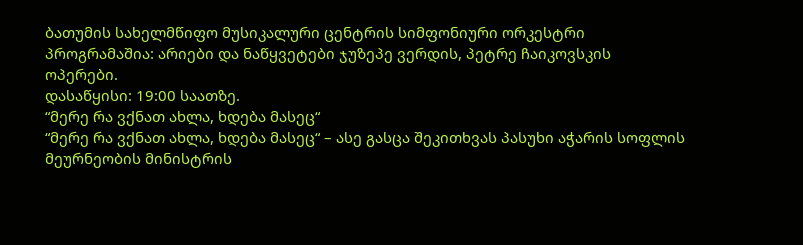ბათუმის სახელმწიფო მუსიკალური ცენტრის სიმფონიური ორკესტრი
პროგრამაშია: არიები და ნაწყვეტები ჯუზეპე ვერდის, პეტრე ჩაიკოვსკის
ოპერები.
დასაწყისი: 19:00 საათზე.
“მერე რა ვქნათ ახლა, ხდება მასეც“
“მერე რა ვქნათ ახლა, ხდება მასეც“ – ასე გასცა შეკითხვას პასუხი აჭარის სოფლის მეურნეობის მინისტრის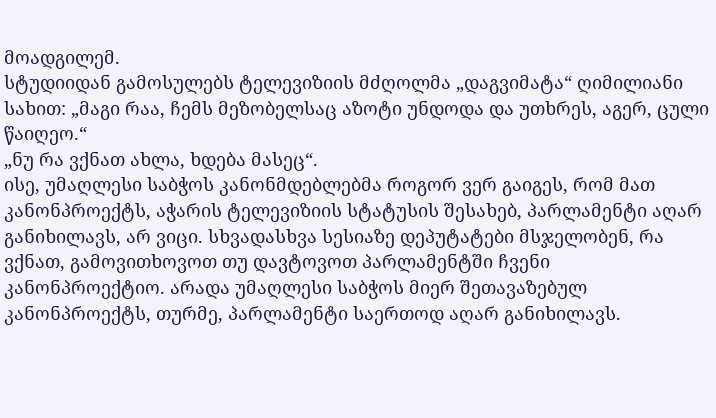მოადგილემ.
სტუდიიდან გამოსულებს ტელევიზიის მძღოლმა „დაგვიმატა“ ღიმილიანი სახით: „მაგი რაა, ჩემს მეზობელსაც აზოტი უნდოდა და უთხრეს, აგერ, ცული წაიღეო.“
„ნუ რა ვქნათ ახლა, ხდება მასეც“.
ისე, უმაღლესი საბჭოს კანონმდებლებმა როგორ ვერ გაიგეს, რომ მათ კანონპროექტს, აჭარის ტელევიზიის სტატუსის შესახებ, პარლამენტი აღარ განიხილავს, არ ვიცი. სხვადასხვა სესიაზე დეპუტატები მსჯელობენ, რა ვქნათ, გამოვითხოვოთ თუ დავტოვოთ პარლამენტში ჩვენი კანონპროექტიო. არადა უმაღლესი საბჭოს მიერ შეთავაზებულ კანონპროექტს, თურმე, პარლამენტი საერთოდ აღარ განიხილავს.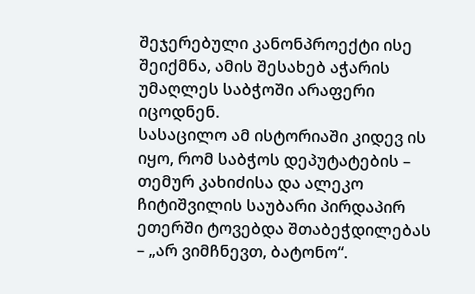შეჯერებული კანონპროექტი ისე შეიქმნა, ამის შესახებ აჭარის უმაღლეს საბჭოში არაფერი იცოდნენ.
სასაცილო ამ ისტორიაში კიდევ ის იყო, რომ საბჭოს დეპუტატების – თემურ კახიძისა და ალეკო ჩიტიშვილის საუბარი პირდაპირ ეთერში ტოვებდა შთაბეჭდილებას – „არ ვიმჩნევთ, ბატონო“.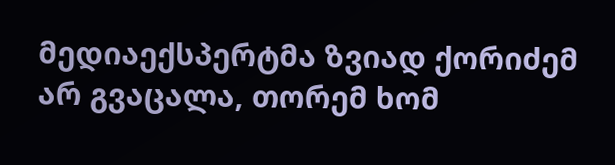მედიაექსპერტმა ზვიად ქორიძემ არ გვაცალა, თორემ ხომ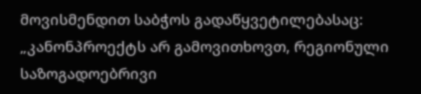მოვისმენდით საბჭოს გადაწყვეტილებასაც: „კანონპროექტს არ გამოვითხოვთ, რეგიონული საზოგადოებრივი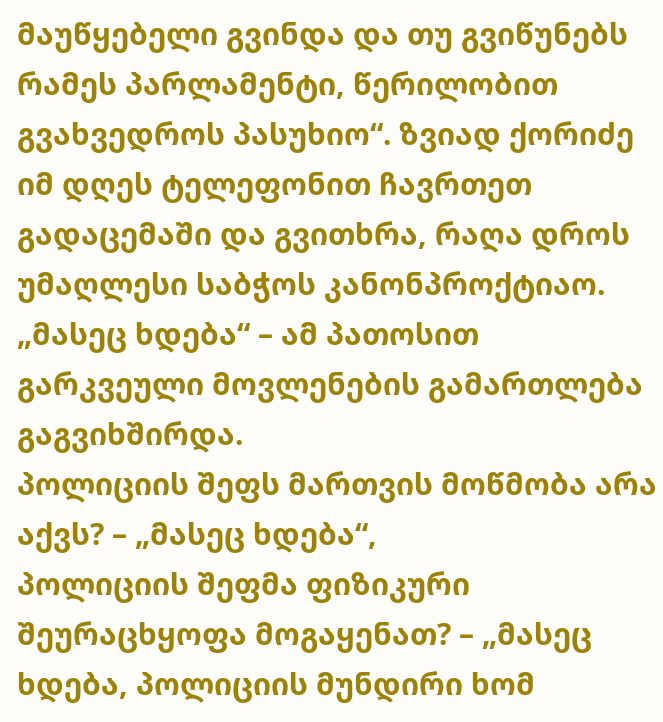მაუწყებელი გვინდა და თუ გვიწუნებს რამეს პარლამენტი, წერილობით გვახვედროს პასუხიო“. ზვიად ქორიძე იმ დღეს ტელეფონით ჩავრთეთ გადაცემაში და გვითხრა, რაღა დროს უმაღლესი საბჭოს კანონპროქტიაო.
„მასეც ხდება“ – ამ პათოსით გარკვეული მოვლენების გამართლება გაგვიხშირდა.
პოლიციის შეფს მართვის მოწმობა არა აქვს? – „მასეც ხდება“,
პოლიციის შეფმა ფიზიკური შეურაცხყოფა მოგაყენათ? – „მასეც ხდება, პოლიციის მუნდირი ხომ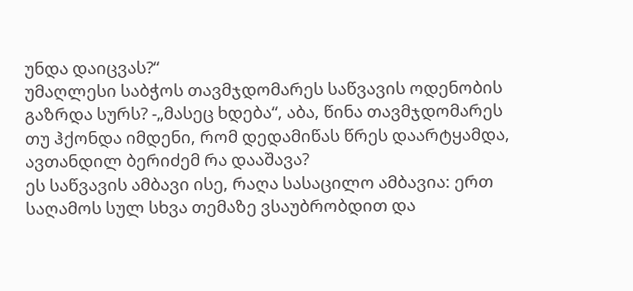უნდა დაიცვას?“
უმაღლესი საბჭოს თავმჯდომარეს საწვავის ოდენობის გაზრდა სურს? -„მასეც ხდება“, აბა, წინა თავმჯდომარეს თუ ჰქონდა იმდენი, რომ დედამიწას წრეს დაარტყამდა, ავთანდილ ბერიძემ რა დააშავა?
ეს საწვავის ამბავი ისე, რაღა სასაცილო ამბავია: ერთ საღამოს სულ სხვა თემაზე ვსაუბრობდით და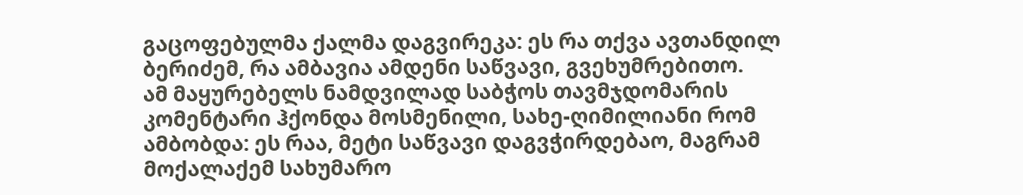გაცოფებულმა ქალმა დაგვირეკა: ეს რა თქვა ავთანდილ ბერიძემ, რა ამბავია ამდენი საწვავი, გვეხუმრებითო.
ამ მაყურებელს ნამდვილად საბჭოს თავმჯდომარის კომენტარი ჰქონდა მოსმენილი, სახე-ღიმილიანი რომ ამბობდა: ეს რაა, მეტი საწვავი დაგვჭირდებაო, მაგრამ მოქალაქემ სახუმარო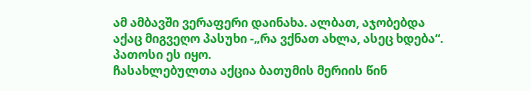ამ ამბავში ვერაფერი დაინახა. ალბათ, აჯობებდა აქაც მიგვეღო პასუხი -„რა ვქნათ ახლა, ასეც ხდება“.
პათოსი ეს იყო.
ჩასახლებულთა აქცია ბათუმის მერიის წინ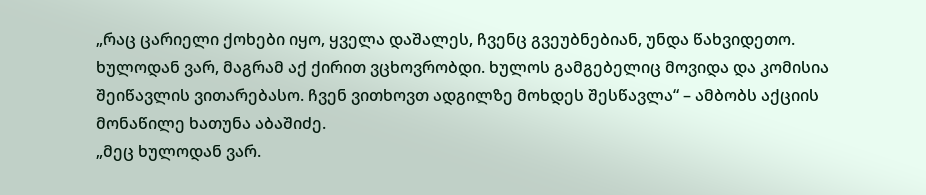„რაც ცარიელი ქოხები იყო, ყველა დაშალეს, ჩვენც გვეუბნებიან, უნდა წახვიდეთო. ხულოდან ვარ, მაგრამ აქ ქირით ვცხოვრობდი. ხულოს გამგებელიც მოვიდა და კომისია შეიწავლის ვითარებასო. ჩვენ ვითხოვთ ადგილზე მოხდეს შესწავლა“ – ამბობს აქციის მონაწილე ხათუნა აბაშიძე.
„მეც ხულოდან ვარ.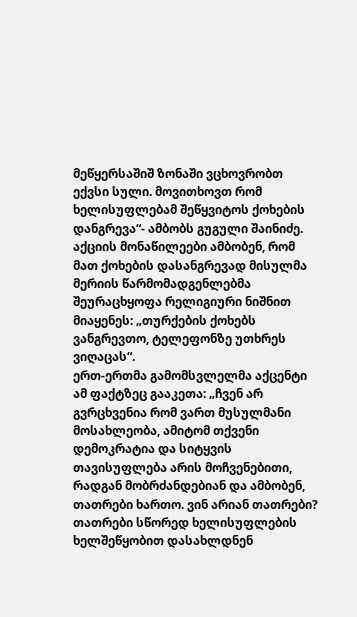მეწყერსაშიშ ზონაში ვცხოვრობთ ექვსი სული. მოვითხოვთ რომ ხელისუფლებამ შეწყვიტოს ქოხების დანგრევა“- ამბობს გუგული შაინიძე.
აქციის მონაწილეები ამბობენ, რომ მათ ქოხების დასანგრევად მისულმა მერიის წარმომადგენლებმა შეურაცხყოფა რელიგიური ნიშნით მიაყენეს: „თურქების ქოხებს ვანგრევთო, ტელეფონზე უთხრეს ვიღაცას“.
ერთ-ერთმა გამომსვლელმა აქცენტი ამ ფაქტზეც გააკეთა: „ჩვენ არ გვრცხვენია რომ ვართ მუსულმანი მოსახლეობა, ამიტომ თქვენი დემოკრატია და სიტყვის თავისუფლება არის მოჩვენებითი, რადგან მობრძანდებიან და ამბობენ, თათრები ხართო. ვინ არიან თათრები? თათრები სწორედ ხელისუფლების ხელშეწყობით დასახლდნენ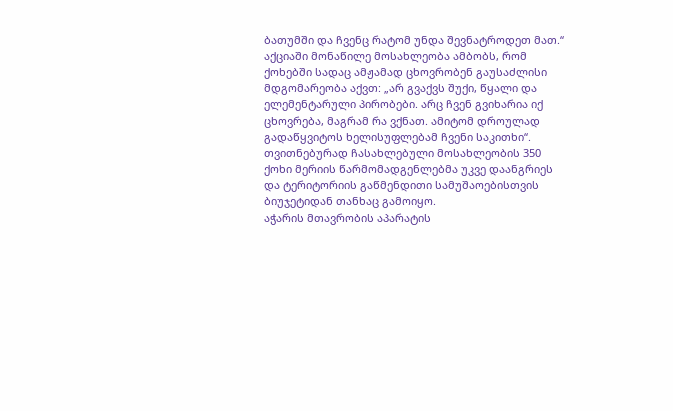ბათუმში და ჩვენც რატომ უნდა შევნატროდეთ მათ.“
აქციაში მონაწილე მოსახლეობა ამბობს, რომ ქოხებში სადაც ამჟამად ცხოვრობენ გაუსაძლისი მდგომარეობა აქვთ: „არ გვაქვს შუქი, წყალი და ელემენტარული პირობები. არც ჩვენ გვიხარია იქ ცხოვრება, მაგრამ რა ვქნათ. ამიტომ დროულად გადაწყვიტოს ხელისუფლებამ ჩვენი საკითხი“.
თვითნებურად ჩასახლებული მოსახლეობის 350 ქოხი მერიის წარმომადგენლებმა უკვე დაანგრიეს და ტერიტორიის გაწმენდითი სამუშაოებისთვის ბიუჯეტიდან თანხაც გამოიყო.
აჭარის მთავრობის აპარატის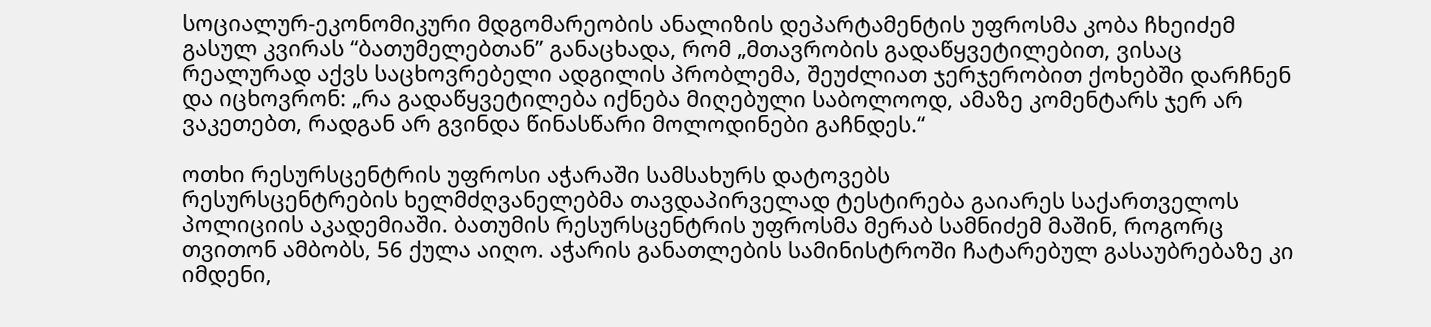სოციალურ-ეკონომიკური მდგომარეობის ანალიზის დეპარტამენტის უფროსმა კობა ჩხეიძემ გასულ კვირას “ბათუმელებთან” განაცხადა, რომ „მთავრობის გადაწყვეტილებით, ვისაც რეალურად აქვს საცხოვრებელი ადგილის პრობლემა, შეუძლიათ ჯერჯერობით ქოხებში დარჩნენ და იცხოვრონ: „რა გადაწყვეტილება იქნება მიღებული საბოლოოდ, ამაზე კომენტარს ჯერ არ ვაკეთებთ, რადგან არ გვინდა წინასწარი მოლოდინები გაჩნდეს.“

ოთხი რესურსცენტრის უფროსი აჭარაში სამსახურს დატოვებს
რესურსცენტრების ხელმძღვანელებმა თავდაპირველად ტესტირება გაიარეს საქართველოს პოლიციის აკადემიაში. ბათუმის რესურსცენტრის უფროსმა მერაბ სამნიძემ მაშინ, როგორც თვითონ ამბობს, 56 ქულა აიღო. აჭარის განათლების სამინისტროში ჩატარებულ გასაუბრებაზე კი იმდენი,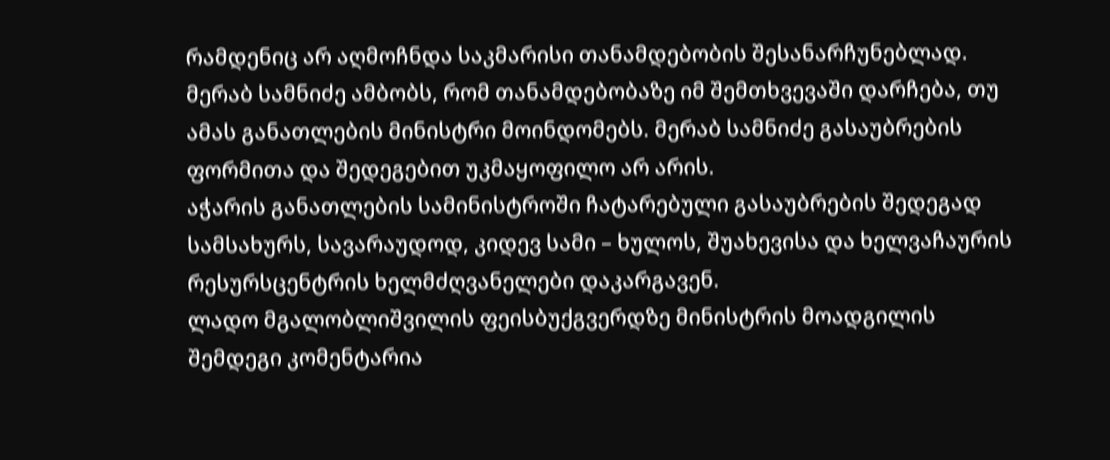რამდენიც არ აღმოჩნდა საკმარისი თანამდებობის შესანარჩუნებლად. მერაბ სამნიძე ამბობს, რომ თანამდებობაზე იმ შემთხვევაში დარჩება, თუ ამას განათლების მინისტრი მოინდომებს. მერაბ სამნიძე გასაუბრების ფორმითა და შედეგებით უკმაყოფილო არ არის.
აჭარის განათლების სამინისტროში ჩატარებული გასაუბრების შედეგად სამსახურს, სავარაუდოდ, კიდევ სამი – ხულოს, შუახევისა და ხელვაჩაურის რესურსცენტრის ხელმძღვანელები დაკარგავენ.
ლადო მგალობლიშვილის ფეისბუქგვერდზე მინისტრის მოადგილის შემდეგი კომენტარია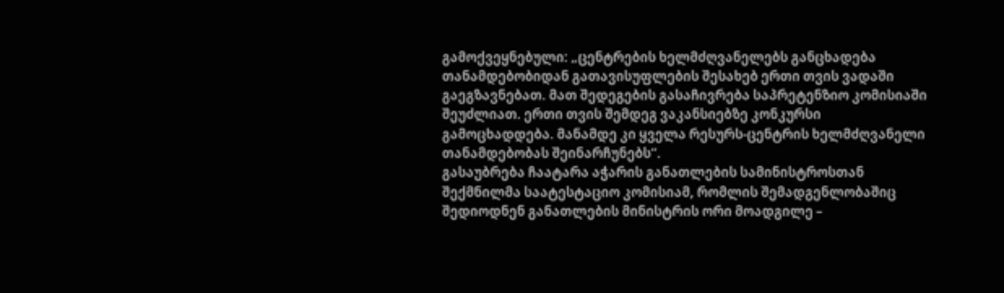გამოქვეყნებული: „ცენტრების ხელმძღვანელებს განცხადება თანამდებობიდან გათავისუფლების შესახებ ერთი თვის ვადაში გაეგზავნებათ. მათ შედეგების გასაჩივრება საპრეტენზიო კომისიაში შეუძლიათ. ერთი თვის შემდეგ ვაკანსიებზე კონკურსი გამოცხადდება. მანამდე კი ყველა რესურს-ცენტრის ხელმძღვანელი თანამდებობას შეინარჩუნებს“.
გასაუბრება ჩაატარა აჭარის განათლების სამინისტროსთან შექმნილმა საატესტაციო კომისიამ, რომლის შემადგენლობაშიც შედიოდნენ განათლების მინისტრის ორი მოადგილე –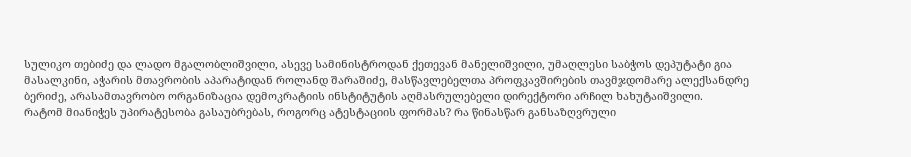სულიკო თებიძე და ლადო მგალობლიშვილი, ასევე სამინისტროდან ქეთევან მანელიშვილი, უმაღლესი საბჭოს დეპუტატი გია მასალკინი, აჭარის მთავრობის აპარატიდან როლანდ შარაშიძე, მასწავლებელთა პროფკავშირების თავმჯდომარე ალექსანდრე ბერიძე, არასამთავრობო ორგანიზაცია დემოკრატიის ინსტიტუტის აღმასრულებელი დირექტორი არჩილ ხახუტაიშვილი.
რატომ მიანიჭეს უპირატესობა გასაუბრებას, როგორც ატესტაციის ფორმას? რა წინასწარ განსაზღვრული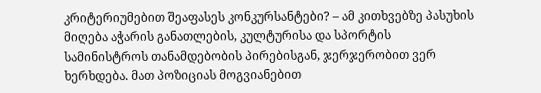კრიტერიუმებით შეაფასეს კონკურსანტები? – ამ კითხვებზე პასუხის მიღება აჭარის განათლების, კულტურისა და სპორტის სამინისტროს თანამდებობის პირებისგან, ჯერჯერობით ვერ ხერხდება. მათ პოზიციას მოგვიანებით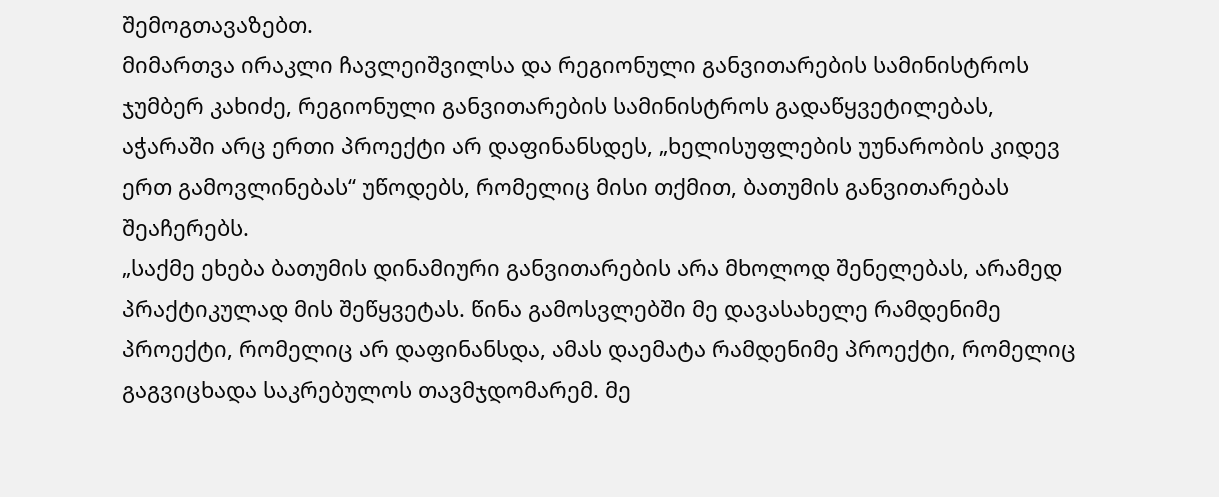შემოგთავაზებთ.
მიმართვა ირაკლი ჩავლეიშვილსა და რეგიონული განვითარების სამინისტროს
ჯუმბერ კახიძე, რეგიონული განვითარების სამინისტროს გადაწყვეტილებას, აჭარაში არც ერთი პროექტი არ დაფინანსდეს, „ხელისუფლების უუნარობის კიდევ ერთ გამოვლინებას“ უწოდებს, რომელიც მისი თქმით, ბათუმის განვითარებას შეაჩერებს.
„საქმე ეხება ბათუმის დინამიური განვითარების არა მხოლოდ შენელებას, არამედ პრაქტიკულად მის შეწყვეტას. წინა გამოსვლებში მე დავასახელე რამდენიმე პროექტი, რომელიც არ დაფინანსდა, ამას დაემატა რამდენიმე პროექტი, რომელიც გაგვიცხადა საკრებულოს თავმჯდომარემ. მე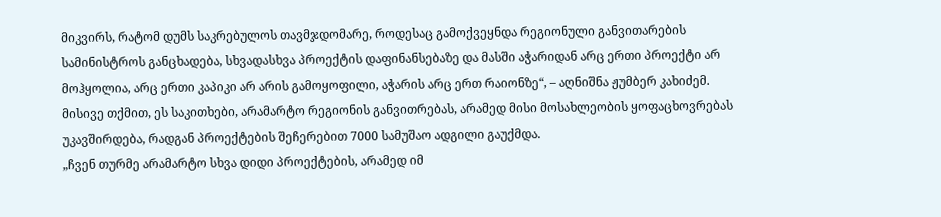მიკვირს, რატომ დუმს საკრებულოს თავმჯდომარე, როდესაც გამოქვეყნდა რეგიონული განვითარების სამინისტროს განცხადება, სხვადასხვა პროექტის დაფინანსებაზე და მასში აჭარიდან არც ერთი პროექტი არ მოჰყოლია, არც ერთი კაპიკი არ არის გამოყოფილი, აჭარის არც ერთ რაიონზე“, – აღნიშნა ჟუმბერ კახიძემ.
მისივე თქმით, ეს საკითხები, არამარტო რეგიონის განვითრებას, არამედ მისი მოსახლეობის ყოფაცხოვრებას უკავშირდება, რადგან პროექტების შეჩერებით 7000 სამუშაო ადგილი გაუქმდა.
„ჩვენ თურმე არამარტო სხვა დიდი პროექტების, არამედ იმ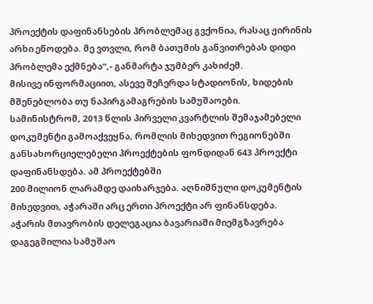პროექტის დაფინანსების პრობლემაც გვქონია, რასაც ჟირინის არხი ეწოდება. მე ვთვლი, რომ ბათუმის განვითრებას დიდი პრობლემა ექმნება“,- განმარტა ჯუმბერ კახიძემ.
მისივე ინფორმაციით, ასევე შეჩერდა სტადიონის, ხიდების მშენებლობა თუ ნაპირგამაგრების სამუშაოები.
სამინისტრომ, 2013 წლის პირველი კვარტლის შემაჯამებელი დოკუმენტი გამოაქვეყნა, რომლის მიხედვით რეგიონებში განსახორციელებელი პროექტების ფონდიდან 643 პროექტი დაფინანსდება. ამ პროექტებში
200 მილიონ ლარამდე დაიხარჯება. აღნიშნული დოკუმენტის მიხედვით, აჭარაში არც ერთი პროექტი არ ფინანსდება.
აჭარის მთავრობის დელეგაცია ბავარიაში მიემგზავრება
დაგეგმილია სამუშაო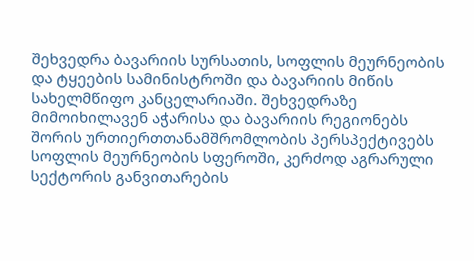შეხვედრა ბავარიის სურსათის, სოფლის მეურნეობის და ტყეების სამინისტროში და ბავარიის მიწის სახელმწიფო კანცელარიაში. შეხვედრაზე მიმოიხილავენ აჭარისა და ბავარიის რეგიონებს შორის ურთიერთთანამშრომლობის პერსპექტივებს სოფლის მეურნეობის სფეროში, კერძოდ აგრარული სექტორის განვითარების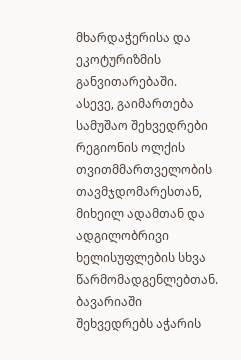მხარდაჭერისა და ეკოტურიზმის განვითარებაში.
ასევე, გაიმართება სამუშაო შეხვედრები რეგიონის ოლქის თვითმმართველობის თავმჯდომარესთან, მიხეილ ადამთან და ადგილობრივი ხელისუფლების სხვა წარმომადგენლებთან.
ბავარიაში შეხვედრებს აჭარის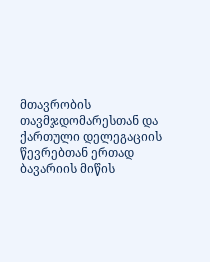მთავრობის თავმჯდომარესთან და ქართული დელეგაციის წევრებთან ერთად ბავარიის მიწის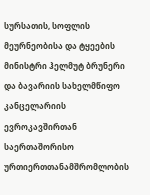სურსათის, სოფლის მეურნეობისა და ტყეების მინისტრი ჰელმუტ ბრუნერი და ბავარიის სახელმწიფო კანცელარიის ევროკავშირთან საერთაშორისო ურთიერთთანამშრომლობის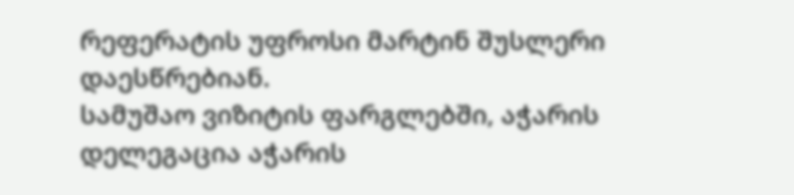რეფერატის უფროსი მარტინ შუსლერი დაესწრებიან.
სამუშაო ვიზიტის ფარგლებში, აჭარის დელეგაცია აჭარის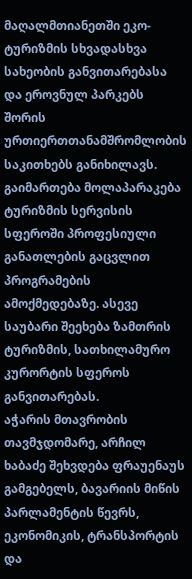მაღალმთიანეთში ეკო-ტურიზმის სხვადასხვა სახეობის განვითარებასა და ეროვნულ პარკებს შორის ურთიერთთანამშრომლობის საკითხებს განიხილავს. გაიმართება მოლაპარაკება ტურიზმის სერვისის სფეროში პროფესიული განათლების გაცვლით პროგრამების ამოქმედებაზე. ასევე საუბარი შეეხება ზამთრის ტურიზმის, სათხილამურო კურორტის სფეროს განვითარებას.
აჭარის მთავრობის თავმჯდომარე, არჩილ ხაბაძე შეხვდება ფრაუენაუს გამგებელს, ბავარიის მიწის პარლამენტის წევრს, ეკონომიკის, ტრანსპორტის და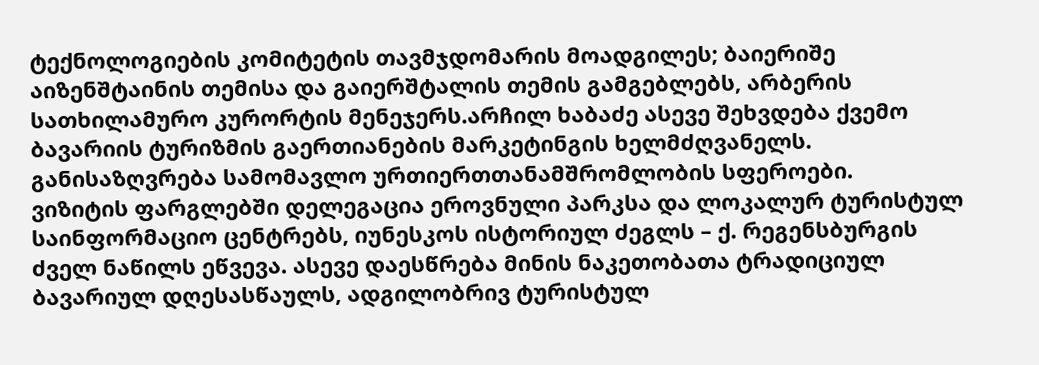ტექნოლოგიების კომიტეტის თავმჯდომარის მოადგილეს; ბაიერიშე აიზენშტაინის თემისა და გაიერშტალის თემის გამგებლებს, არბერის სათხილამურო კურორტის მენეჯერს.არჩილ ხაბაძე ასევე შეხვდება ქვემო ბავარიის ტურიზმის გაერთიანების მარკეტინგის ხელმძღვანელს. განისაზღვრება სამომავლო ურთიერთთანამშრომლობის სფეროები.
ვიზიტის ფარგლებში დელეგაცია ეროვნული პარკსა და ლოკალურ ტურისტულ საინფორმაციო ცენტრებს, იუნესკოს ისტორიულ ძეგლს – ქ. რეგენსბურგის ძველ ნაწილს ეწვევა. ასევე დაესწრება მინის ნაკეთობათა ტრადიციულ ბავარიულ დღესასწაულს, ადგილობრივ ტურისტულ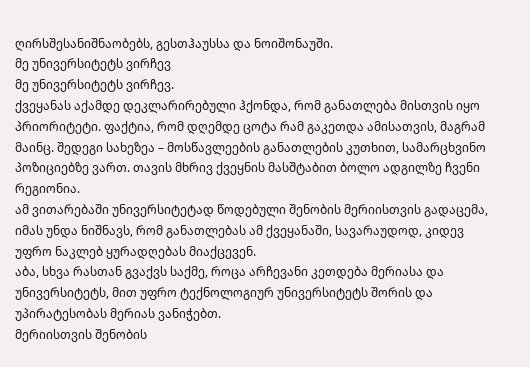ღირსშესანიშნაობებს, გესთჰაუსსა და ნოიშონაუში.
მე უნივერსიტეტს ვირჩევ
მე უნივერსიტეტს ვირჩევ.
ქვეყანას აქამდე დეკლარირებული ჰქონდა, რომ განათლება მისთვის იყო პრიორიტეტი. ფაქტია, რომ დღემდე ცოტა რამ გაკეთდა ამისათვის, მაგრამ მაინც. შედეგი სახეზეა – მოსწავლეების განათლების კუთხით, სამარცხვინო პოზიციებზე ვართ. თავის მხრივ ქვეყნის მასშტაბით ბოლო ადგილზე ჩვენი რეგიონია.
ამ ვითარებაში უნივერსიტეტად წოდებული შენობის მერიისთვის გადაცემა, იმას უნდა ნიშნავს, რომ განათლებას ამ ქვეყანაში, სავარაუდოდ, კიდევ უფრო ნაკლებ ყურადღებას მიაქცევენ.
აბა, სხვა რასთან გვაქვს საქმე, როცა არჩევანი კეთდება მერიასა და უნივერსიტეტს, მით უფრო ტექნოლოგიურ უნივერსიტეტს შორის და უპირატესობას მერიას ვანიჭებთ.
მერიისთვის შენობის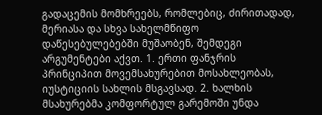გადაცემის მომხრეებს, რომლებიც, ძირითადად, მერიასა და სხვა სახელმწიფო დაწესებულებებში მუშაობენ, შემდეგი არგუმენტები აქვთ. 1. ერთი ფანჯრის პრინციპით მოვემსახურებით მოსახლეობას, იუსტიციის სახლის მსგავსად. 2. ხალხის მსახურებმა კომფორტულ გარემოში უნდა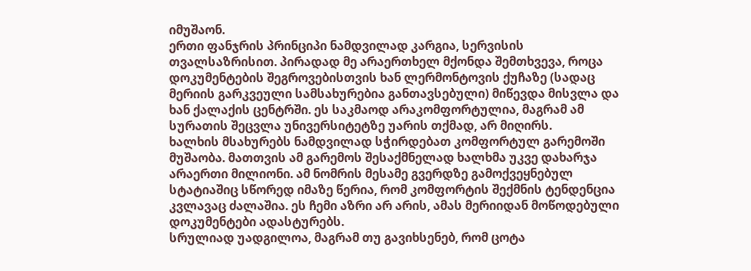იმუშაონ.
ერთი ფანჯრის პრინციპი ნამდვილად კარგია, სერვისის თვალსაზრისით. პირადად მე არაერთხელ მქონდა შემთხვევა, როცა დოკუმენტების შეგროვებისთვის ხან ლერმონტოვის ქუჩაზე (სადაც მერიის გარკვეული სამსახურებია განთავსებული) მიწევდა მისვლა და ხან ქალაქის ცენტრში. ეს საკმაოდ არაკომფორტულია, მაგრამ ამ სურათის შეცვლა უნივერსიტეტზე უარის თქმად, არ მიღირს.
ხალხის მსახურებს ნამდვილად სჭირდებათ კომფორტულ გარემოში მუშაობა. მათთვის ამ გარემოს შესაქმნელად ხალხმა უკვე დახარჯა არაერთი მილიონი. ამ ნომრის მესამე გვერდზე გამოქვეყნებულ სტატიაშიც სწორედ იმაზე წერია, რომ კომფორტის შექმნის ტენდენცია კვლავაც ძალაშია. ეს ჩემი აზრი არ არის, ამას მერიიდან მოწოდებული დოკუმენტები ადასტურებს.
სრულიად უადგილოა, მაგრამ თუ გავიხსენებ, რომ ცოტა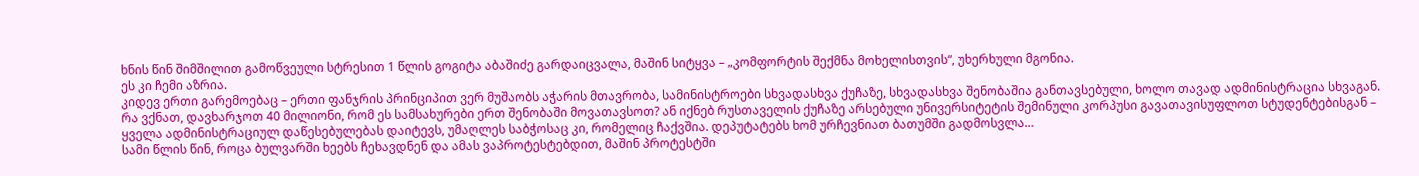ხნის წინ შიმშილით გამოწვეული სტრესით 1 წლის გოგიტა აბაშიძე გარდაიცვალა, მაშინ სიტყვა – „კომფორტის შექმნა მოხელისთვის“, უხერხული მგონია.
ეს კი ჩემი აზრია.
კიდევ ერთი გარემოებაც – ერთი ფანჯრის პრინციპით ვერ მუშაობს აჭარის მთავრობა, სამინისტროები სხვადასხვა ქუჩაზე, სხვადასხვა შენობაშია განთავსებული, ხოლო თავად ადმინისტრაცია სხვაგან. რა ვქნათ, დავხარჯოთ 40 მილიონი, რომ ეს სამსახურები ერთ შენობაში მოვათავსოთ? ან იქნებ რუსთაველის ქუჩაზე არსებული უნივერსიტეტის შემინული კორპუსი გავათავისუფლოთ სტუდენტებისგან – ყველა ადმინისტრაციულ დაწესებულებას დაიტევს, უმაღლეს საბჭოსაც კი, რომელიც ჩაქვშია. დეპუტატებს ხომ ურჩევნიათ ბათუმში გადმოსვლა…
სამი წლის წინ, როცა ბულვარში ხეებს ჩეხავდნენ და ამას ვაპროტესტებდით, მაშინ პროტესტში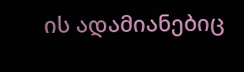ის ადამიანებიც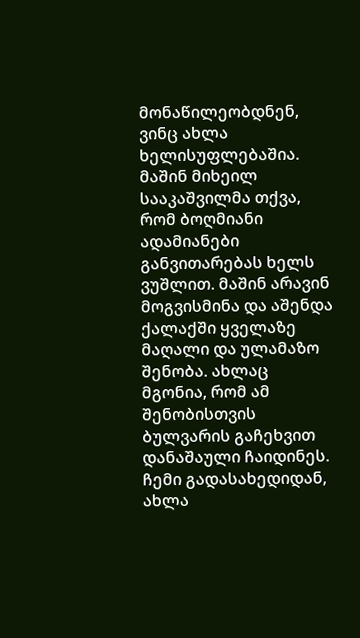მონაწილეობდნენ, ვინც ახლა ხელისუფლებაშია. მაშინ მიხეილ სააკაშვილმა თქვა, რომ ბოღმიანი ადამიანები განვითარებას ხელს ვუშლით. მაშინ არავინ მოგვისმინა და აშენდა ქალაქში ყველაზე მაღალი და ულამაზო შენობა. ახლაც მგონია, რომ ამ შენობისთვის ბულვარის გაჩეხვით დანაშაული ჩაიდინეს.
ჩემი გადასახედიდან, ახლა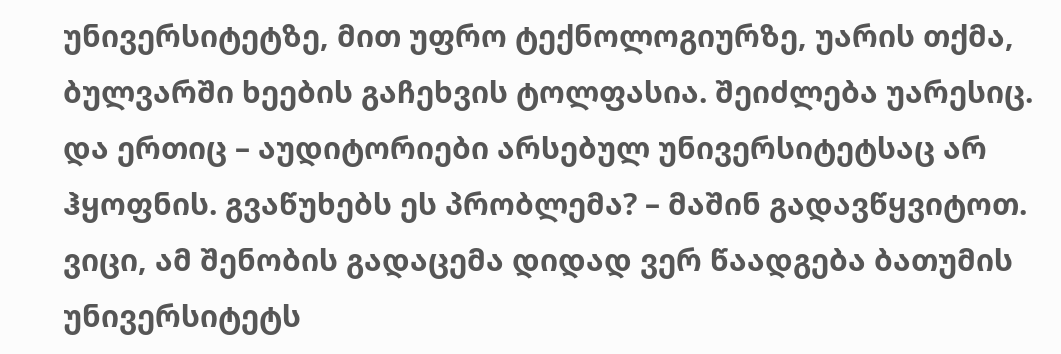უნივერსიტეტზე, მით უფრო ტექნოლოგიურზე, უარის თქმა, ბულვარში ხეების გაჩეხვის ტოლფასია. შეიძლება უარესიც.
და ერთიც – აუდიტორიები არსებულ უნივერსიტეტსაც არ ჰყოფნის. გვაწუხებს ეს პრობლემა? – მაშინ გადავწყვიტოთ.
ვიცი, ამ შენობის გადაცემა დიდად ვერ წაადგება ბათუმის უნივერსიტეტს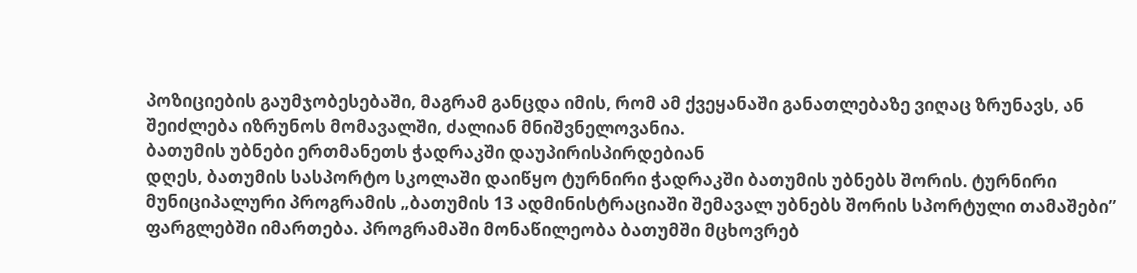პოზიციების გაუმჯობესებაში, მაგრამ განცდა იმის, რომ ამ ქვეყანაში განათლებაზე ვიღაც ზრუნავს, ან შეიძლება იზრუნოს მომავალში, ძალიან მნიშვნელოვანია.
ბათუმის უბნები ერთმანეთს ჭადრაკში დაუპირისპირდებიან
დღეს, ბათუმის სასპორტო სკოლაში დაიწყო ტურნირი ჭადრაკში ბათუმის უბნებს შორის. ტურნირი მუნიციპალური პროგრამის „ბათუმის 13 ადმინისტრაციაში შემავალ უბნებს შორის სპორტული თამაშები” ფარგლებში იმართება. პროგრამაში მონაწილეობა ბათუმში მცხოვრებ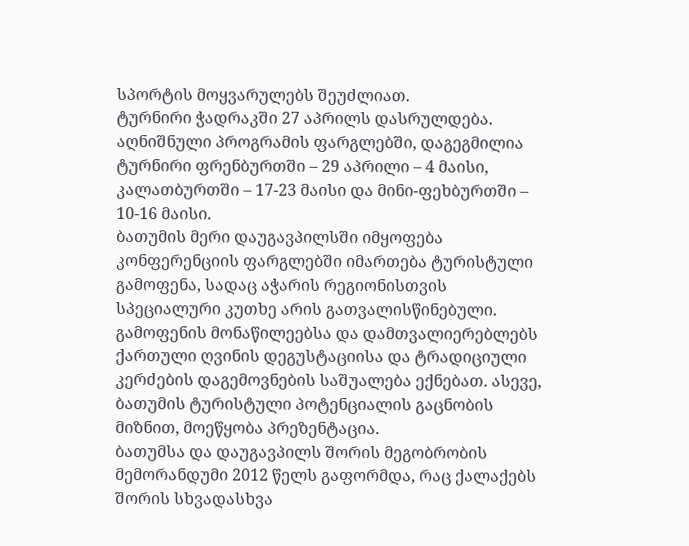სპორტის მოყვარულებს შეუძლიათ.
ტურნირი ჭადრაკში 27 აპრილს დასრულდება.
აღნიშნული პროგრამის ფარგლებში, დაგეგმილია ტურნირი ფრენბურთში – 29 აპრილი – 4 მაისი, კალათბურთში – 17-23 მაისი და მინი-ფეხბურთში – 10-16 მაისი.
ბათუმის მერი დაუგავპილსში იმყოფება
კონფერენციის ფარგლებში იმართება ტურისტული გამოფენა, სადაც აჭარის რეგიონისთვის სპეციალური კუთხე არის გათვალისწინებული. გამოფენის მონაწილეებსა და დამთვალიერებლებს ქართული ღვინის დეგუსტაციისა და ტრადიციული კერძების დაგემოვნების საშუალება ექნებათ. ასევე, ბათუმის ტურისტული პოტენციალის გაცნობის მიზნით, მოეწყობა პრეზენტაცია.
ბათუმსა და დაუგავპილს შორის მეგობრობის მემორანდუმი 2012 წელს გაფორმდა, რაც ქალაქებს შორის სხვადასხვა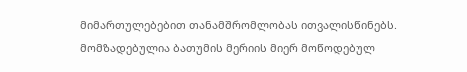მიმართულებებით თანამშრომლობას ითვალისწინებს.
მომზადებულია ბათუმის მერიის მიერ მოწოდებულ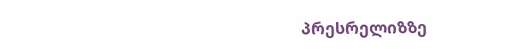პრესრელიზზე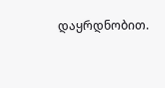დაყრდნობით.